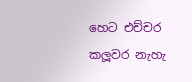හෙට එච්චර කලූවර නැහැ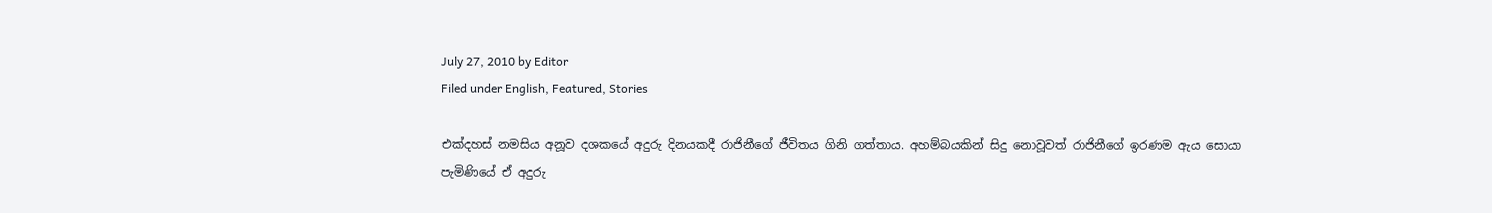July 27, 2010 by Editor
Filed under English, Featured, Stories

එක්දහස් නමසිය අනූව දශකයේ අදුරු දිනයකදී රාජිනීගේ ජීවිතය ගිනි ගත්තාය. අහම්බයකින් සිදු නොවූවත් රාජිනීගේ ඉරණම ඇය සොයා පැමිණියේ ඒ අදුරු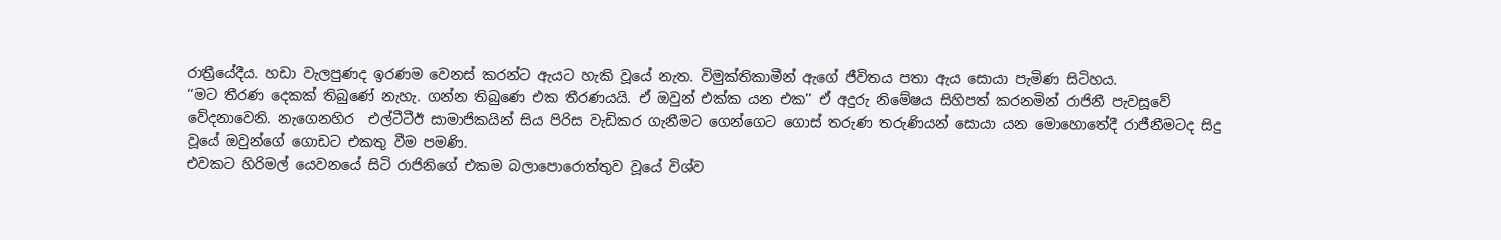රාත්‍රීයේදීය. හඩා වැලපුණද ඉරණම වෙනස් කරන්ට ඇයට හැකි වූයේ නැත. විමුක්තිකාමීන් ඇගේ ජීවිතය පතා ඇය සොයා පැමිණ සිටිහය.
‘‘මට තීරණ දෙකක් තිබුණේ නැහැ. ගන්න තිබුණෙ එක තීරණයයි. ඒ ඔවුන් එක්ක යන එක’’ ඒ අදුරු නිමේෂය සිහිපත් කරනමින් රාජිනී පැවසූවේ වේදනාවෙනි. නැගෙනහිර  එල්ටීටීඊ සාමාජිකයින් සිය පිරිස වැඩිකර ගැනීමට ගෙන්ගෙට ගොස් තරුණ තරුණියන් සොයා යන මොහොතේදී රාජීනීමටද සිදු වූයේ ඔවුන්ගේ ගොඩට එකතු වීම පමණි.
එවකට හිරිමල් යෙවනයේ සිටි රාජිනිගේ එකම බලාපොරොත්තුව වූයේ විශ්ව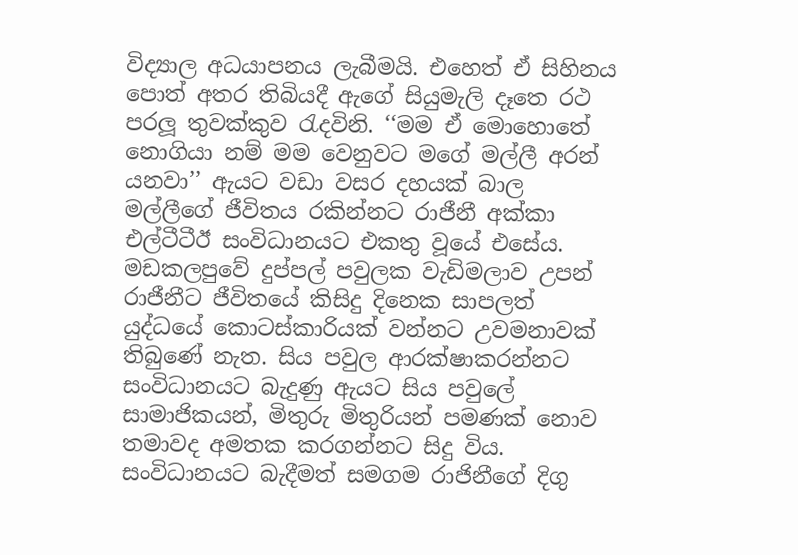විද්‍යාල අධයාපනය ලැබීමයි. එහෙත් ඒ සිහිනය පොත් අතර තිබියදී ඇගේ සියුමැලි දෑතෙ රථ පරලූ තුවක්කුව රැදවිනි. ‘‘මම ඒ මොහොතේ නොගියා නම් මම වෙනුවට මගේ මල්ලී අරන් යනවා’’ ඇයට වඩා වසර දහයක් බාල මල්ලීගේ ජීවිතය රකින්නට රාජීනී අක්කා එල්ටීටීඊ සංවිධානයට එකතු වූයේ එසේය. මඩකලපුවේ දුප්පල් පවුලක වැඩිමලාව උපන් රාජීනීට ජීවිතයේ කිසිදු දිනෙක සාපලත් යුද්ධයේ කොටස්කාරියක් වන්නට උවමනාවක් තිබුණේ නැත. සිය පවුල ආරක්ෂාකරන්නට සංවිධානයට බැදුණු ඇයට සිය පවුලේ සාමාජිකයන්, මිතුරු මිතුරියන් පමණක් නොව තමාවද අමතක කරගන්නට සිදු විය.
සංවිධානයට බැදීමත් සමගම රාජිනීගේ දිගු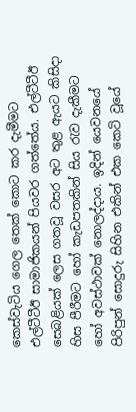කෙස්වැටිය ගෙල තෙක් කොට කර දැමීමට එල්ටීටීඊ සාමාජිකයන් පියවර ගත්තේය. එල්ටීටීඊ සෙබළියක් ලෙස ගතවූ වසර අට තුළ ඇයට කිසිදා හිස පීරීමට හෝ කැඩපතකින් සිය රැව දැකීමට හෝ අවස්ථාවක් නොලද්දාය. ඉදින් යෙවනයේ පිරිපුන් සොදුරු සිහින එකින් එක කෙටි වූයේ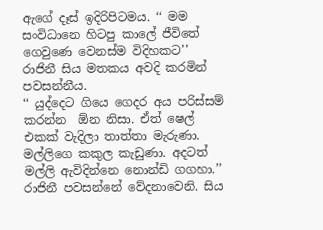ඇගේ දෑස් ඉදිරිපිටමය. ‘‘ මම සංවිධානෙ හිටපු කාලේ ජීවිතේ ගෙවුණෙ වෙනස්ම විදිහකට’’ රාජිනී සිය මතකය අවදි කරමින් පවසන්නීය.
‘‘ යුද්දෙට ගියෙ ගෙදර අය පරිස්සම් කරන්න  ඕන නිසා. ඒත් ෂෙල් එකක් වැදිලා තාත්තා මැරුණා. මල්ලිගෙ කකුල කැඩුණා. අදටත් මල්ලි ඇවිදින්නෙ නොන්ඩි ගගහා.’’ රාජිනී පවසන්නේ වේදනාවෙනි. සිය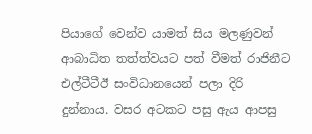පියාගේ වෙන්ව යාමත් සිය මලණුවන් ආබාධිත තත්ත්වයට පත් වීමත් රාජිනීට එල්ටීටීඊ සංවිධානයෙන් පලා දිරි දුන්නාය. වසර අටකට පසු ඇය ආපසු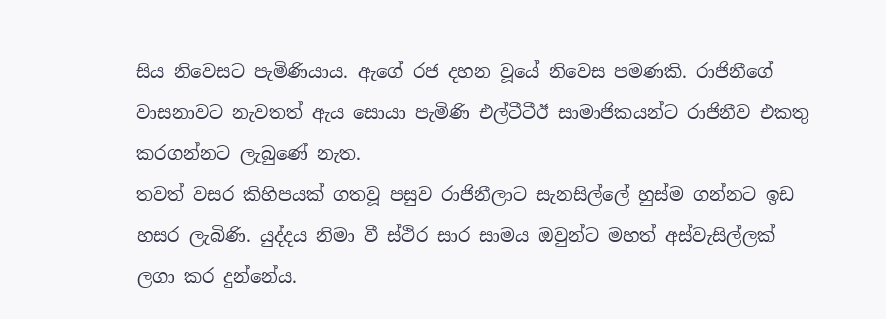සිය නිවෙසට පැමිණියාය. ඇගේ රජ දහන වූයේ නිවෙස පමණකි. රාජිනීගේ වාසනාවට නැවතත් ඇය සොයා පැමිණි එල්ටීටීඊ සාමාජිකයන්ට රාජිනීව එකතු කරගන්නට ලැබුණේ නැත.
තවත් වසර කිහිපයක් ගතවූ පසුව රාජිනීලාට සැනසිල්ලේ හුස්ම ගන්නට ඉඩ හසර ලැබිණි. යුද්දය නිමා වී ස්ථිර සාර සාමය ඔවුන්ට මහත් අස්වැසිල්ලක් ලගා කර දුන්නේය.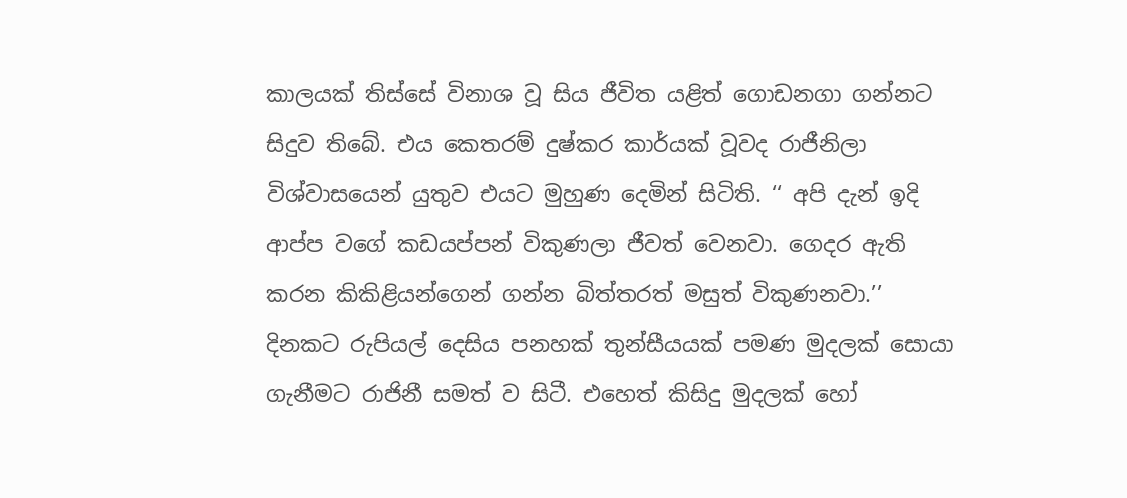කාලයක් තිස්සේ විනාශ වූ සිය ජීවිත යළිත් ගොඩනගා ගන්නට සිදුව තිබේ. එය කෙතරම් දුෂ්කර කාර්යක් වූවද රාජීනිලා විශ්වාසයෙන් යුතුව එයට මුහුණ දෙමින් සිටිති. ‘‘ අපි දැන් ඉදි ආප්ප වගේ කඩයප්පන් විකුණලා ජීවත් වෙනවා. ගෙදර ඇති කරන කිකිළියන්ගෙන් ගන්න බිත්තරත් මසුත් විකුණනවා.’’ දිනකට රුපියල් දෙසිය පනහක් තුන්සීයයක් පමණ මුදලක් සොයා ගැනීමට රාජිනී සමත් ව සිටී. එහෙත් කිසිදු මුදලක් හෝ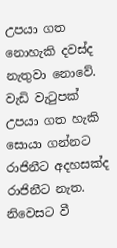උපයා ගත නොහැකි දවස්ද නැතුවා නොවේ. වැඩි වැටුපක් උපයා ගත හැකි සොයා ගන්නට රාජිනීට අදහසක්ද රාජිනීට නැත. නිවෙසට වී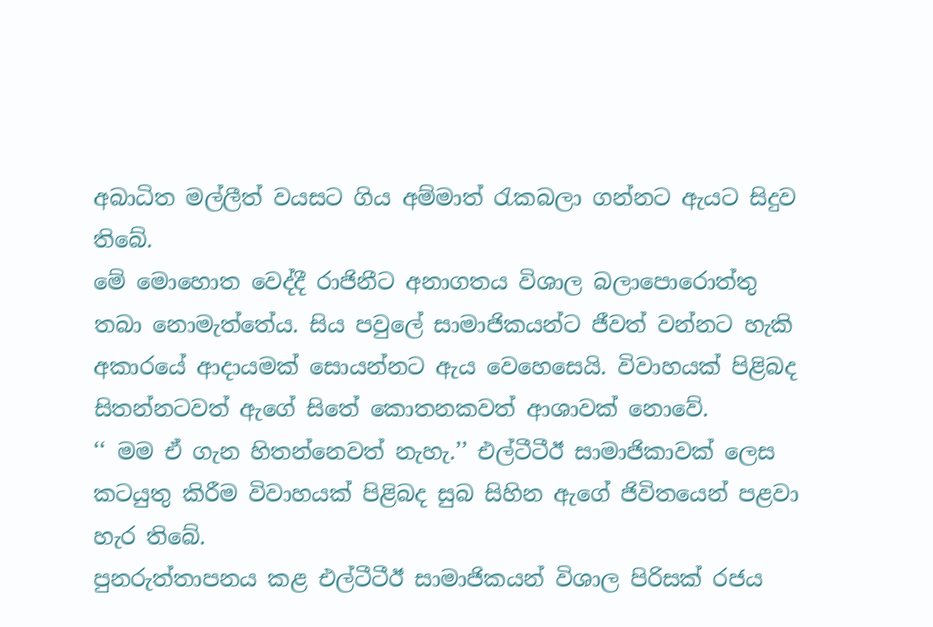අබාධිත මල්ලීත් වයසට ගිය අම්මාත් රැකබලා ගන්නට ඇයට සිදුව තිබේ.
මේ මොහොත වෙද්දී රාජිනීට අනාගතය විශාල බලාපොරොත්තු තබා නොමැත්තේය. සිය පවුලේ සාමාජිකයන්ට ජීවත් වන්නට හැකි අකාරයේ ආදායමක් සොයන්නට ඇය වෙහෙසෙයි. විවාහයක් පිළිබද සිතන්නටවත් ඇගේ සිතේ කොතනකවත් ආශාවක් නොවේ.
‘‘ මම ඒ ගැන හිතන්නෙවත් නැහැ.’’ එල්ටීටීඊ සාමාජිකාවක් ලෙස කටයුතු කිරීම විවාහයක් පිළිබද සුබ සිහින ඇගේ ජිවිතයෙන් පළවා හැර තිබේ.
පුනරුත්තාපනය කළ එල්ටීටීඊ සාමාජිකයන් විශාල පිරිසක් රජය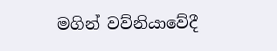මගින් වව්නියාවේදී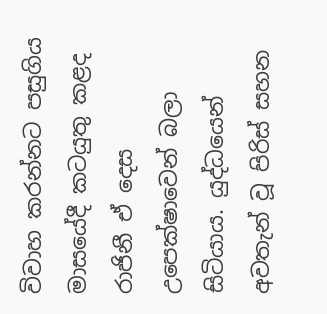විවාහ කරන්නට පසුගිය මාසයේදී කටයුතු කළද රාජිනී ඒ දෙස උපෙක්ෂාවෙන් බලා සිටියාය. යුද්ධයෙන් අවතැන් වූ පිරිස් සහන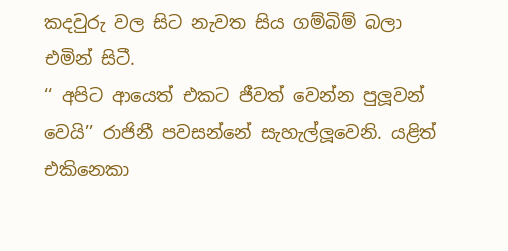කදවුරු වල සිට නැවත සිය ගම්බිම් බලා එමින් සිටී.
‘‘ අපිට ආයෙත් එකට ජීවත් වෙන්න පුලූවන් වෙයි’’ රාජිනී පවසන්නේ සැහැල්ලූවෙනි. යළිත් එකිනෙකා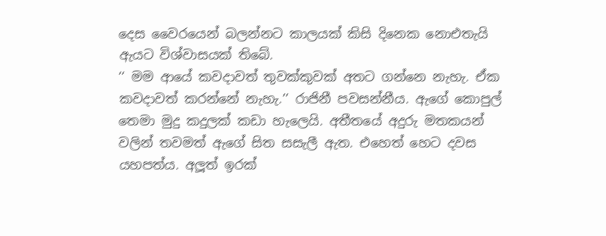දෙස වෛරයෙන් බලන්නට කාලයක් කිසි දිනෙක නොඑතැයි ඇයට විශ්වාසයක් තිබේ.
‘‘ මම ආයේ කවදාවත් තුවක්කුවක් අතට ගන්නෙ නැහැ. ඒක කවදාවත් කරන්නේ නැහැ.’’ රාජිනී පවසන්නීය. ඇගේ කොපුල් තෙමා මුදු කදුලක් කඩා හැලෙයි. අතීතයේ අදුරු මතකයන් වලින් තවමත් ඇගේ සිත සසැලී ඇත. එහෙත් හෙට දවස යහපත්ය. අලූත් ඉරක්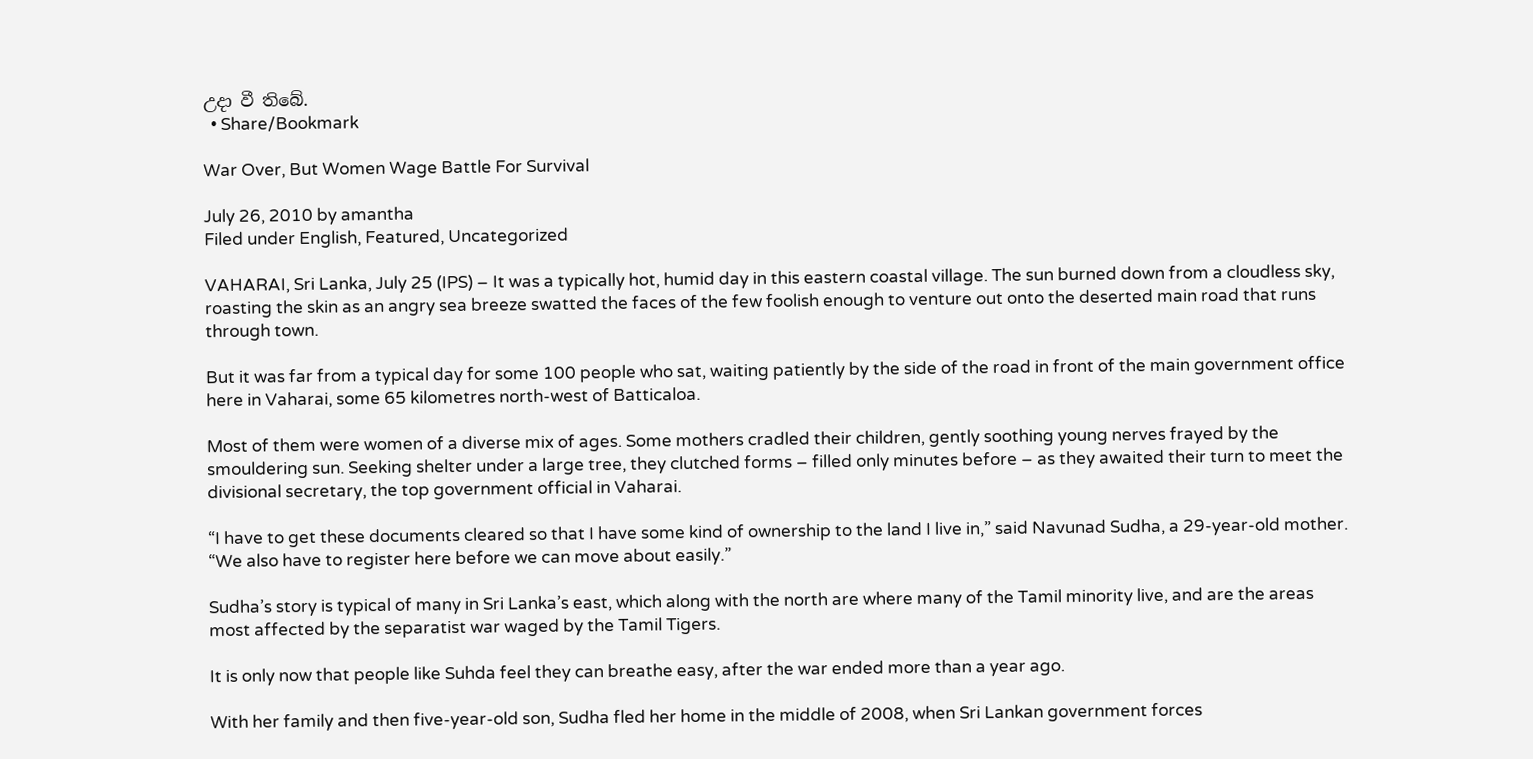උදා වී තිබේ.
  • Share/Bookmark

War Over, But Women Wage Battle For Survival

July 26, 2010 by amantha
Filed under English, Featured, Uncategorized

VAHARAI, Sri Lanka, July 25 (IPS) – It was a typically hot, humid day in this eastern coastal village. The sun burned down from a cloudless sky, roasting the skin as an angry sea breeze swatted the faces of the few foolish enough to venture out onto the deserted main road that runs through town.

But it was far from a typical day for some 100 people who sat, waiting patiently by the side of the road in front of the main government office here in Vaharai, some 65 kilometres north-west of Batticaloa.

Most of them were women of a diverse mix of ages. Some mothers cradled their children, gently soothing young nerves frayed by the smouldering sun. Seeking shelter under a large tree, they clutched forms – filled only minutes before – as they awaited their turn to meet the divisional secretary, the top government official in Vaharai.

“I have to get these documents cleared so that I have some kind of ownership to the land I live in,” said Navunad Sudha, a 29-year-old mother. “We also have to register here before we can move about easily.”

Sudha’s story is typical of many in Sri Lanka’s east, which along with the north are where many of the Tamil minority live, and are the areas most affected by the separatist war waged by the Tamil Tigers.

It is only now that people like Suhda feel they can breathe easy, after the war ended more than a year ago.

With her family and then five-year-old son, Sudha fled her home in the middle of 2008, when Sri Lankan government forces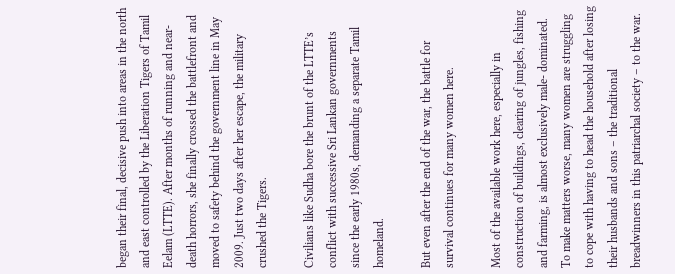began their final, decisive push into areas in the north and east controlled by the Liberation Tigers of Tamil Eelam (LTTE). After months of running and near-death horrors, she finally crossed the battlefront and moved to safety behind the government line in May 2009. Just two days after her escape, the military crushed the Tigers.

Civilians like Sudha bore the brunt of the LTTE’s conflict with successive Sri Lankan governments since the early 1980s, demanding a separate Tamil homeland.

But even after the end of the war, the battle for survival continues for many women here.

Most of the available work here, especially in construction of buildings, clearing of jungles, fishing and farming, is almost exclusively male- dominated. To make matters worse, many women are struggling to cope with having to head the household after losing their husbands and sons – the traditional breadwinners in this patriarchal society – to the war.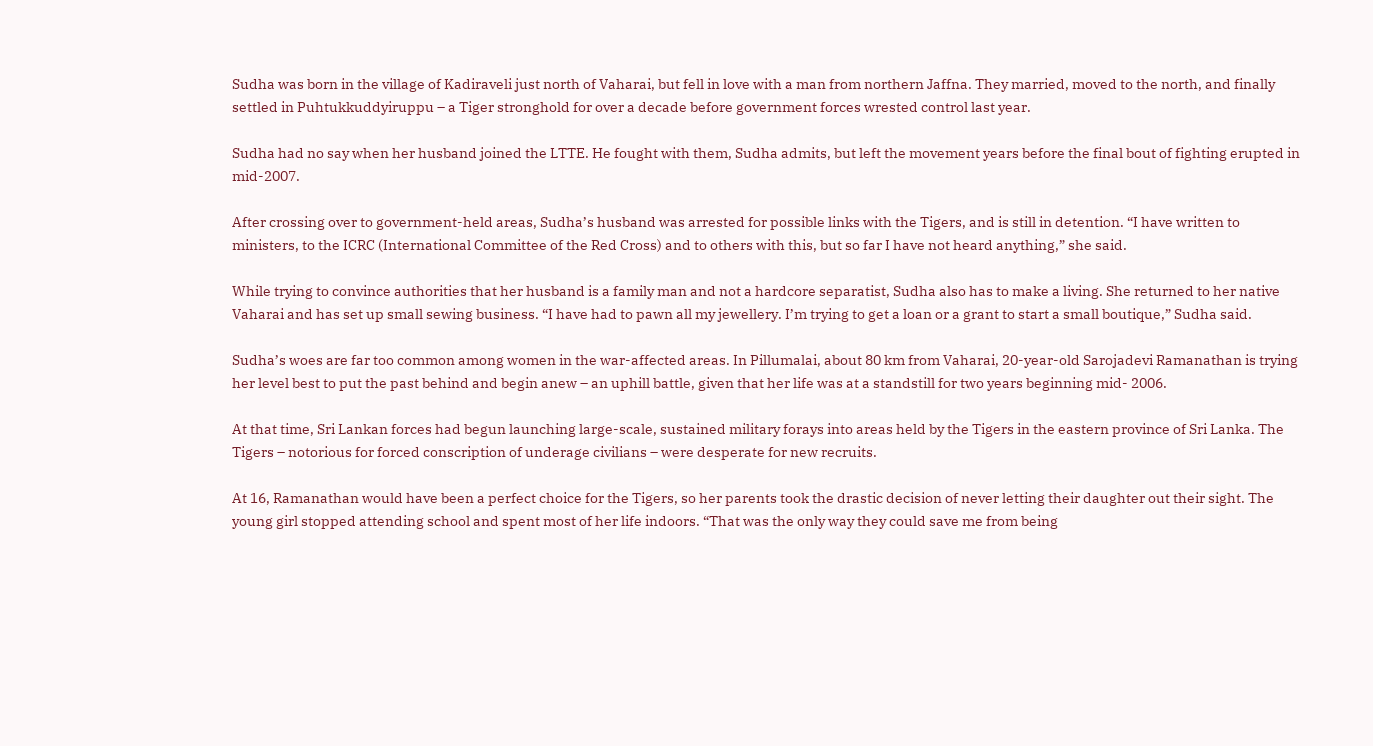Sudha was born in the village of Kadiraveli just north of Vaharai, but fell in love with a man from northern Jaffna. They married, moved to the north, and finally settled in Puhtukkuddyiruppu – a Tiger stronghold for over a decade before government forces wrested control last year.

Sudha had no say when her husband joined the LTTE. He fought with them, Sudha admits, but left the movement years before the final bout of fighting erupted in mid-2007.

After crossing over to government-held areas, Sudha’s husband was arrested for possible links with the Tigers, and is still in detention. “I have written to ministers, to the ICRC (International Committee of the Red Cross) and to others with this, but so far I have not heard anything,” she said.

While trying to convince authorities that her husband is a family man and not a hardcore separatist, Sudha also has to make a living. She returned to her native Vaharai and has set up small sewing business. “I have had to pawn all my jewellery. I’m trying to get a loan or a grant to start a small boutique,” Sudha said.

Sudha’s woes are far too common among women in the war-affected areas. In Pillumalai, about 80 km from Vaharai, 20-year-old Sarojadevi Ramanathan is trying her level best to put the past behind and begin anew – an uphill battle, given that her life was at a standstill for two years beginning mid- 2006.

At that time, Sri Lankan forces had begun launching large-scale, sustained military forays into areas held by the Tigers in the eastern province of Sri Lanka. The Tigers – notorious for forced conscription of underage civilians – were desperate for new recruits.

At 16, Ramanathan would have been a perfect choice for the Tigers, so her parents took the drastic decision of never letting their daughter out their sight. The young girl stopped attending school and spent most of her life indoors. “That was the only way they could save me from being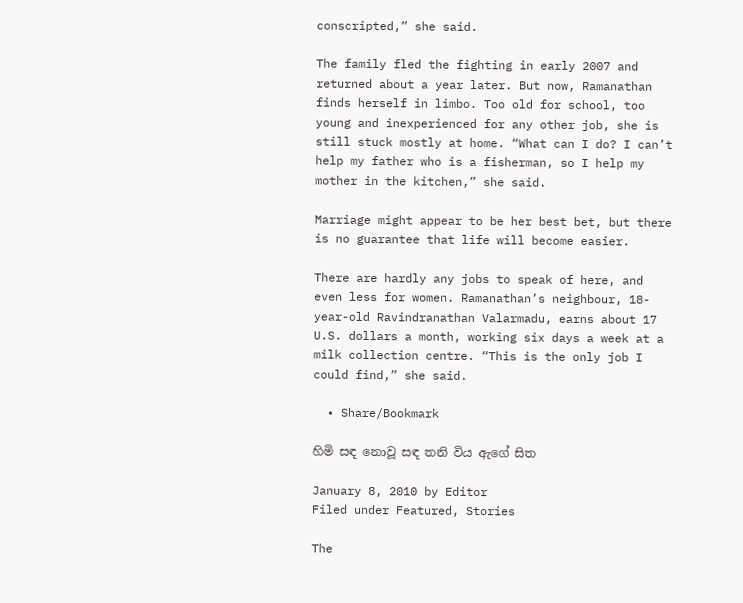conscripted,” she said.

The family fled the fighting in early 2007 and returned about a year later. But now, Ramanathan finds herself in limbo. Too old for school, too young and inexperienced for any other job, she is still stuck mostly at home. “What can I do? I can’t help my father who is a fisherman, so I help my mother in the kitchen,” she said.

Marriage might appear to be her best bet, but there is no guarantee that life will become easier.

There are hardly any jobs to speak of here, and even less for women. Ramanathan’s neighbour, 18-year-old Ravindranathan Valarmadu, earns about 17 U.S. dollars a month, working six days a week at a milk collection centre. “This is the only job I could find,” she said.

  • Share/Bookmark

හිමි සඳ නොවූ සඳ තනි විය ඇගේ සිත

January 8, 2010 by Editor
Filed under Featured, Stories

The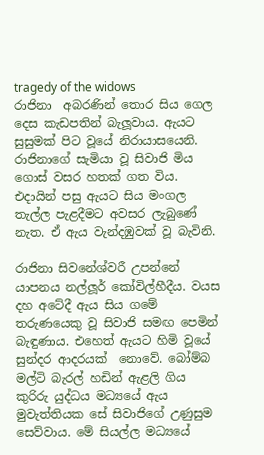tragedy of the widows
රාජිනා  අබරණින් තොර සිය ගෙල දෙස කැඩපතින් බැලූවාය. ඇයට සුසුමක් පිට වූයේ නිරායාසයෙනි. රාජිනාගේ සැමියා වූ සිවාජි මිය ගොස් වසර හතක් ගත විය. එදායින් පසු ඇයට සිය මංගල තැල්ල පැළදීමට අවසර ලැබුණේ නැත. ඒ ඇය වැන්දඹුවක් වූ බැවිනි.

රාජිනා සිවනේශ්වරී උපන්නේ යාපනය නල්ලූර් කෝවිල්හීදීය. වයස දහ අටේදී ඇය සිය ගමේ තරුණයෙකු වූ සිවාජි සමඟ පෙමින් බැඳුණාය. එහෙත් ඇයට හිමි වූයේ සුන්දර ‍ආදරයක්  නොවේ. බෝම්බ මල්ටි බැරල් හඩින් ඇළලි ගිය කුරිරු යුද්ධය මධ්‍යයේ ඇය මුවැත්තියක සේ සිවාජිගේ උණුසුම සෙව්වාය. මේ සියල්ල මධ්‍යයේ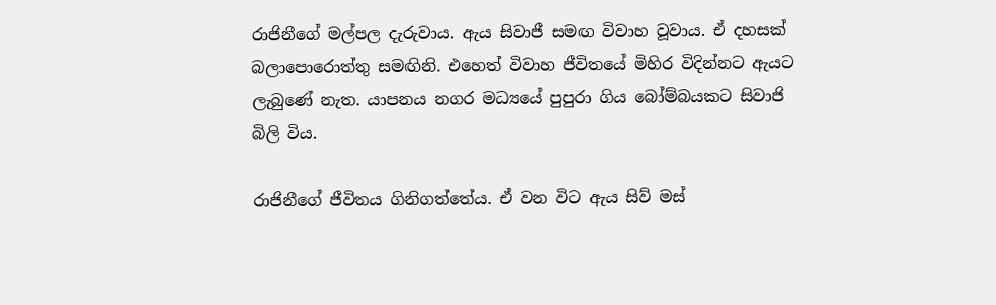රාජිනීගේ මල්පල දැරුවාය. ඇය සිවාජී සමඟ විවාහ වූවාය. ඒ දහසක් බලාපොරොත්තු සමඟිනි. එහෙත් විවාහ ජීවිතයේ මිහිර විදින්නට ඇයට ලැබුණේ නැත. යාපනය නගර මධ්‍යයේ පුපුරා ගිය බෝම්බයකට සිවාජි බිලි විය.

රාජිනීගේ ජීවිතය ගිනිගත්තේය. ඒ වන විට ඇය සිව් මස්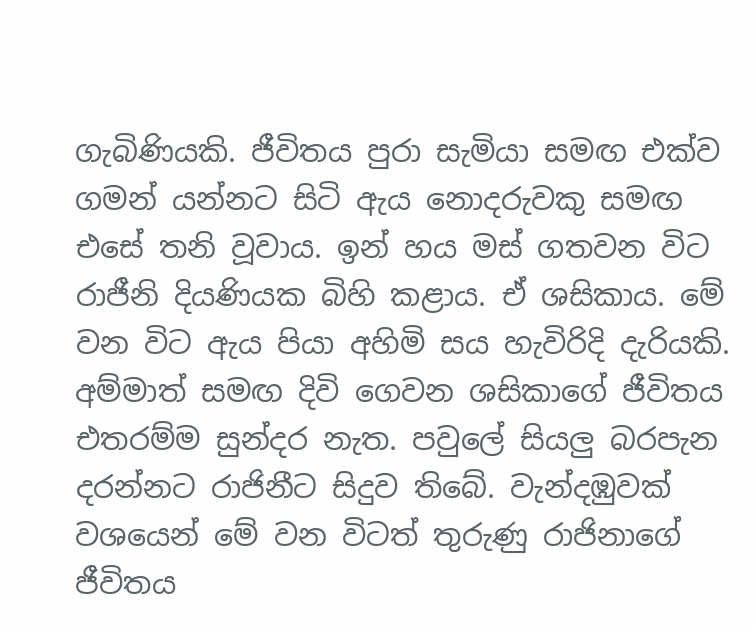ගැබිණියකි. ජීවිතය පුරා සැමියා සමඟ එක්ව ගමන් යන්නට සිටි ඇය නොදරුවකු සමඟ එසේ තනි වූවාය. ඉන් හය මස් ගතවන විට රාජීනි දියණියක බිහි කළාය. ඒ ශසිකාය. මේ වන විට ඇය පියා අහිමි සය හැවිරිදි දැරියකි. අම්මාත් සමඟ දිවි ගෙවන ශසිකාගේ ජීවිතය එතරම්ම සුන්දර නැත. පවුලේ සියලු බරපැන දරන්නට රාජිනීට සිදුව තිබේ. වැන්දඹුවක් වශයෙන් මේ වන විටත් තුරුණු රාජිනාගේ ජීවිතය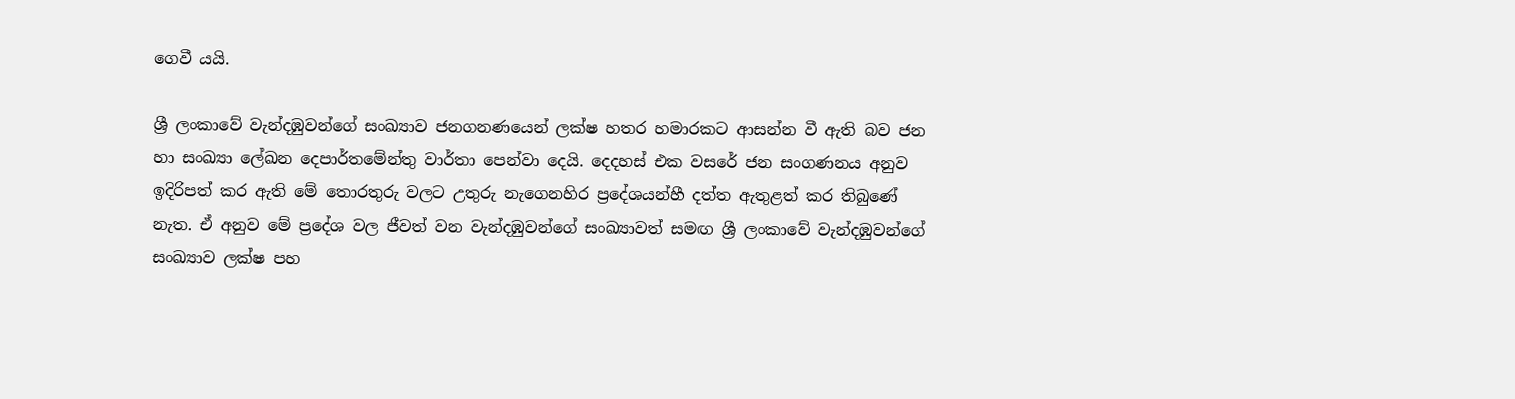ගෙවී යයි.

ශ්‍රී ලංකාවේ වැන්දඹුවන්ගේ සංඛ්‍යාව ජනගනණයෙන් ලක්ෂ හතර හමාරකට ආසන්න වී ඇති බව ජන හා සංඛ්‍යා ලේඛන දෙපාර්තමේන්තු වාර්තා පෙන්වා දෙයි. දෙදහස් එක වසරේ ජන සංගණනය අනුව ඉදිරිපත් කර ඇති මේ තොරතුරු වලට උතුරු නැගෙනහිර ප්‍රදේශයන්හී දත්ත ඇතුළත් කර තිබුණේ නැත. ඒ අනුව මේ ප්‍රදේශ වල ජීවත් වන වැන්දඹුවන්ගේ සංඛ්‍යාවත් සමඟ ශ්‍රී ලංකාවේ වැන්දඹුවන්ගේ සංඛ්‍යාව ලක්ෂ පහ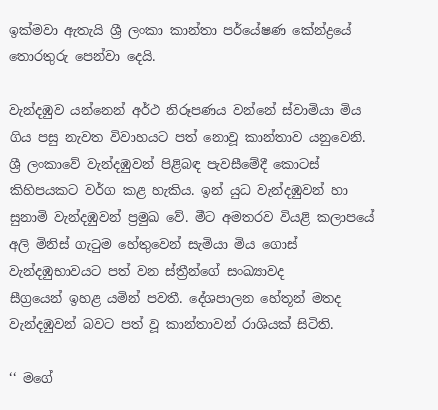ඉක්මවා ඇතැයි ශ්‍රී ලංකා කාන්තා පර්යේෂණ කේන්ද්‍රයේ තොරතුරු පෙන්වා දෙයි.

වැන්දඹුව යන්නෙන් අර්ථ නිරූපණය වන්නේ ස්වාමියා මිය ගිය පසු නැවත විවාහයට පත් නොවූ කාන්තාව යනුවෙනි. ශ්‍රී ලංකාවේ වැන්දඹුවන් පිළිබඳ පැවසීමේදී කොටස් කිහිපයකට වර්ග කළ හැකිය. ඉන් යුධ වැන්දඹුවන් හා සුනාමි වැන්දඹුවන් ප්‍රමුඛ වේ. මීට අමතරව වියළි කලාපයේ අලි මිනිස් ගැටුම හේතුවෙන් සැමියා මිය ගොස් වැන්දඹුභාවයට පත් වන ස්ත්‍රීන්ගේ සංඛ්‍යාවද
සීග්‍රයෙන් ඉහළ යමින් පවතී. දේශපාලන හේතූන් මතද වැන්දඹුවන් බවට පත් වූ කාන්තාවන් රාශියක් සිටිති.

‘‘ මගේ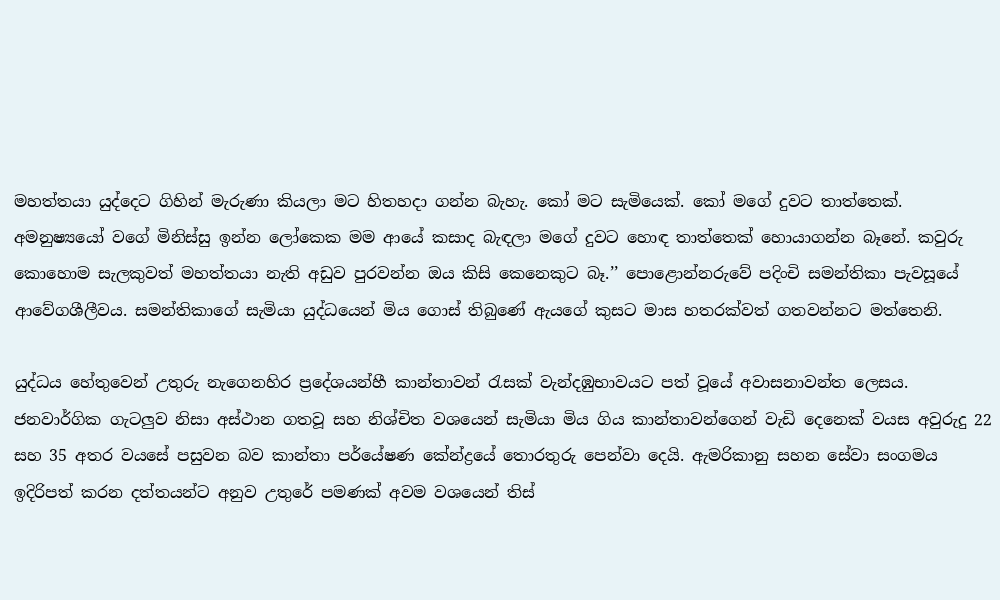මහත්තයා යුද්දෙට ගිහින් මැරුණා කියලා මට හිතහදා ගන්න බැහැ. කෝ මට සැමියෙක්. කෝ මගේ දුවට තාත්තෙක්. අමනුෂ්‍යයෝ වගේ මිනිස්සු ඉන්න ලෝකෙක මම ආයේ කසාද බැඳලා මගේ දුවට හොඳ තාත්තෙක් හොයාගන්න බෑනේ. කවුරු කොහොම සැලකුවත් මහත්තයා නැති අඩුව පුරවන්න ඔය කිසි කෙනෙකුට බෑ.’’ පොළොන්නරුවේ පදිංචි සමන්තිකා පැවසූයේ ආවේගශීලීවය. සමන්තිකාගේ සැමියා යුද්ධයෙන් මිය ගොස් තිබුණේ ඇයගේ කුසට මාස හතරක්වත් ගතවන්නට මත්තෙනි.

යුද්ධය හේතුවෙන් උතුරු නැගෙනහිර ප්‍රදේශයන්හී කාන්තාවන් රැසක් වැන්දඹුභාවයට පත් වූයේ අවාසනාවන්ත ලෙසය. ජනවාර්ගික ගැටලුව නිසා අස්ථාන ගතවූ සහ නිශ්චිත වශයෙන් සැමියා මිය ගිය කාන්තාවන්ගෙන් වැඩි දෙනෙක් වයස අවුරුදු 22 සහ 35 අතර වයසේ පසුවන බව කාන්තා පර්යේෂණ කේන්ද්‍රයේ තොරතුරු පෙන්වා දෙයි. ඇමරිකානු සහන සේවා සංගමය ඉදිරිපත් කරන දත්තයන්ට අනුව උතුරේ පමණක් අවම වශයෙන් තිස්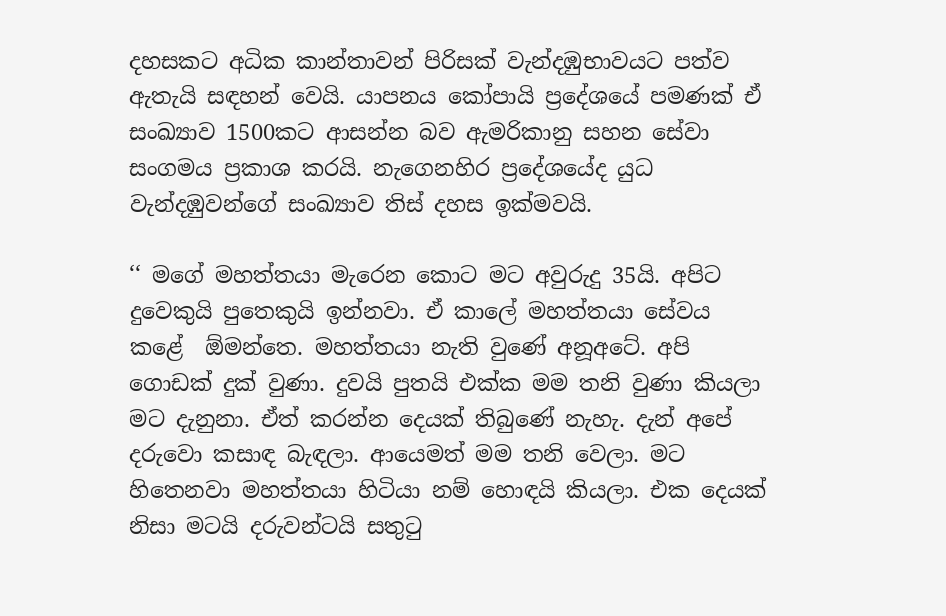දහසකට අධික කාන්තාවන් පිරිසක් වැන්දඹුභාවයට පත්ව ඇතැයි සඳහන් වෙයි. යාපනය කෝපායි ප්‍රදේශයේ පමණක් ඒ සංඛ්‍යාව 1500කට ආසන්න බව ඇමරිකානු සහන සේවා සංගමය ප්‍රකාශ කරයි. නැගෙනහිර ප්‍රදේශයේද යුධ වැන්දඹුවන්ගේ සංඛ්‍යාව තිස් දහස ඉක්මවයි.

‘‘ මගේ මහත්තයා මැරෙන කොට මට අවුරුදු 35යි. අපිට දුවෙකුයි පුතෙකුයි ඉන්නවා. ඒ කාලේ මහත්තයා සේවය කළේ  ඕමන්තෙ. මහත්තයා නැති වුණේ අනූඅටේ. අපි ගොඩක් දුක් වුණා. දුවයි පුතයි එක්ක මම තනි වුණා කියලා මට දැනුනා. ඒත් කරන්න දෙයක් තිබුණේ නැහැ. දැන් අපේ දරුවො කසාඳ බැඳලා. ආයෙමත් මම තනි වෙලා. මට හිතෙනවා මහත්තයා හිටියා නම් හොඳයි කියලා. එක දෙයක් නිසා මටයි දරුවන්ටයි සතුටු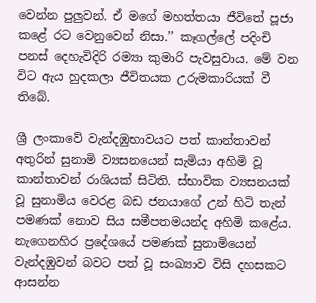වෙන්න පුලුවන්. ඒ මගේ මහත්තයා ජීවිතේ පූජා කළේ රට වෙනුවෙන් නිසා.’’ කෑගල්ලේ පදිංචි පනස් දෙහැවිදිරි රම්‍යා කුමාරි පැවසුවාය. මේ වන විට ඇය හුදකලා ජීවිතයක උරුමකාරියක් වී තිබේ.

ශ්‍රී ලංකාවේ වැන්දඹුභාවයට පත් කාන්තාවන් අතුරින් සුනාමි ව්‍යසනයෙන් සැමියා අහිමි වූ කාන්තාවන් රාශියක් සිටිති. ස්භාවික ව්‍යසනයක් වූ සුනාමිය වෙරළ බඩ ජනයාගේ උන් හිටි තැන් පමණක් නොව සිය සමීපතමයන්ද අහිමි කළේය. නැගෙනහිර ප්‍රදේශයේ පමණක් සුනාමියෙන් වැන්දඹුවන් බවට පත් වූ සංඛ්‍යාව විසි දහසකට ආසන්න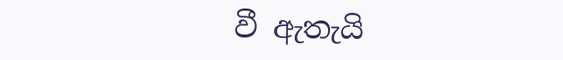වී ඇතැයි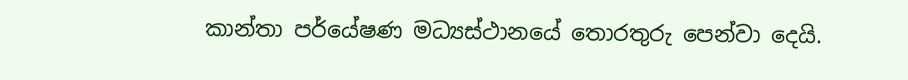කාන්තා පර්යේෂණ මධ්‍යස්ථානයේ තොරතුරු පෙන්වා දෙයි.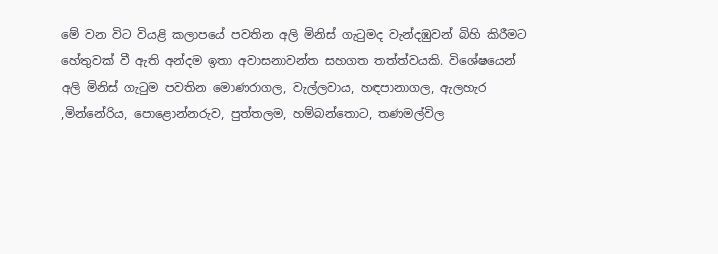මේ වන විට වියළි කලාපයේ පවතින අලි මිනිස් ගැටුමද වැන්දඹුවන් බිහි කිරීමට හේතුවක් වී ඇති අන්දම ඉතා අවාසනාවන්ත සහගත තත්ත්වයකි. විශේෂයෙන් අලි මිනිස් ගැටුම පවතින මොණරාගල, වැල්ලවාය, හඳපානාගල, ඇලහැර ,මින්නේරිය, පොළොන්නරුව, පුත්තලම, හම්බන්තොට, තණමල්විල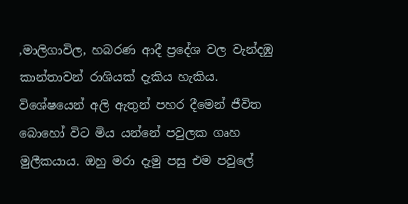,මාලිගාවිල, හබරණ ආදී ප්‍රදේශ වල වැන්දඹු කාන්තාවන් රාශියක් දැකිය හැකිය. විශේෂයෙන් අලි ඇතුන් පහර දීමෙන් ජීවිත බොහෝ විට මිය යන්නේ පවුලක ගෘහ මුලීකයාය. ඔහු මරා දැමු පසු එම පවුලේ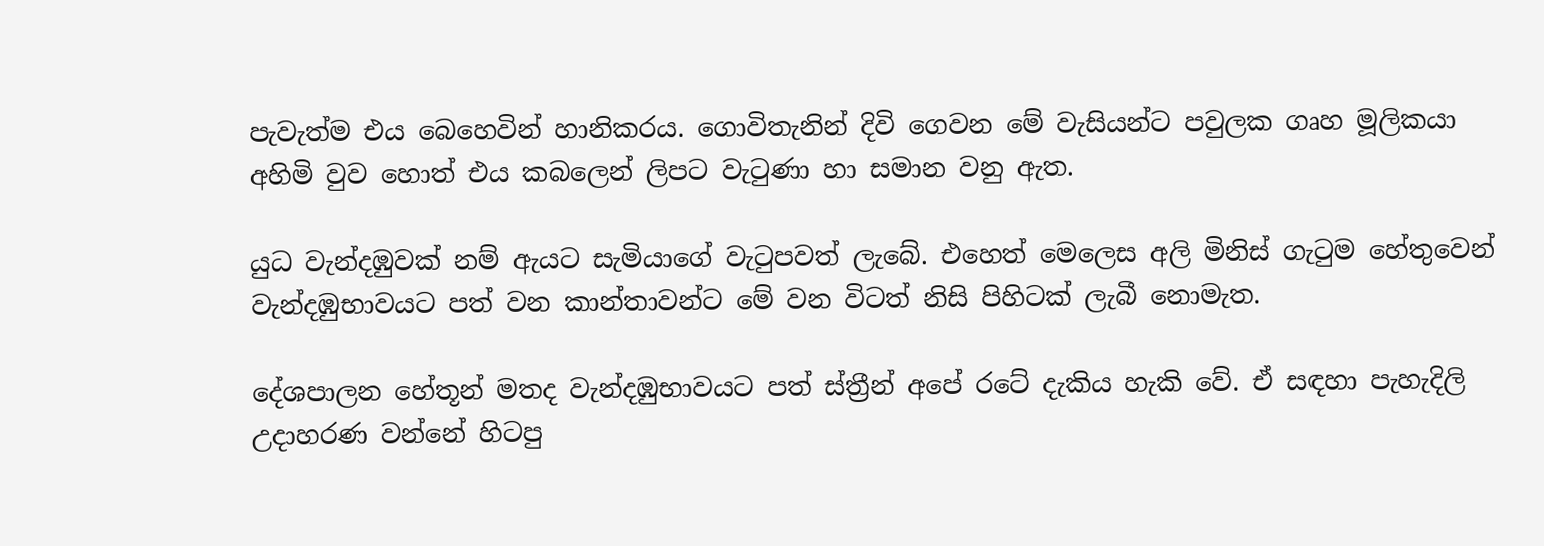පැවැත්ම එය බෙහෙවින් හානිකරය. ගොවිතැනින් දිවි ගෙවන මේ වැසියන්ට පවුලක ගෘහ මූලිකයා අහිමි වුව හොත් එය කබලෙන් ලිපට වැටුණා හා සමාන වනු ඇත.

යුධ වැන්දඹුවක් නම් ඇයට සැමියාගේ වැටුපවත් ලැබේ. එහෙත් මෙලෙස අලි මිනිස් ගැටුම හේතුවෙන් වැන්දඹුභාවයට පත් වන කාන්තාවන්ට මේ වන විටත් නිසි පිහිටක් ලැබී නොමැත.

දේශපාලන හේතූන් මතද වැන්දඹුභාවයට පත් ස්ත්‍රීන් අපේ රටේ දැකිය හැකි වේ. ඒ සඳහා පැහැදිලි උදාහරණ වන්නේ හිටපු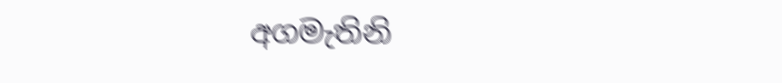අගමැතිනි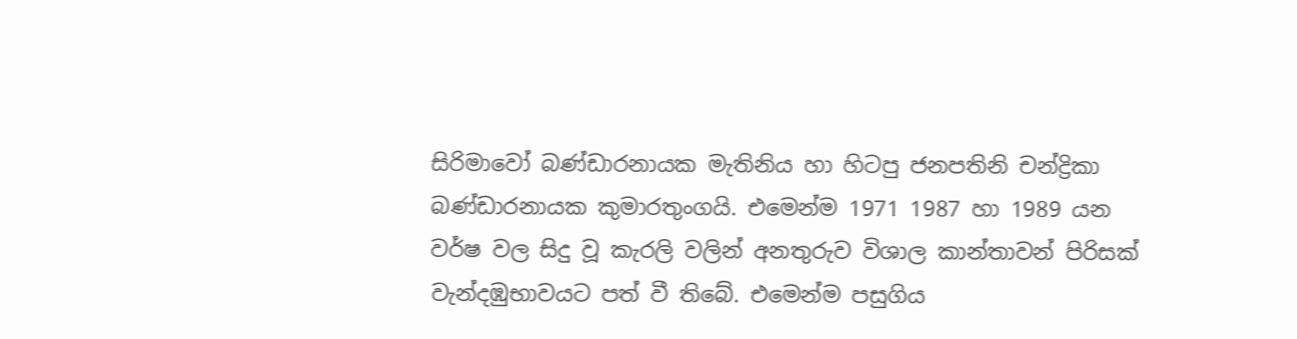සිරිමාවෝ බණ්ඩාරනායක මැතිනිය හා හිටපු ජනපතිනි චන්ද්‍රිකා බණ්ඩාරනායක කුමාරතුංගයි. එමෙන්ම 1971 1987 හා 1989 යන වර්ෂ වල සිදු වූ කැරලි වලින් අනතුරුව විශාල කාන්තාවන් පිරිසක් වැන්දඹුභාවයට පත් වී තිබේ. එමෙන්ම පසුගිය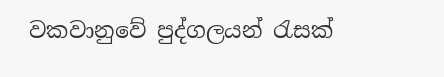වකවානුවේ පුද්ගලයන් රැසක්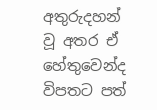අතුරුදහන් වූ අතර ඒ හේතුවෙන්ද විපතට පත්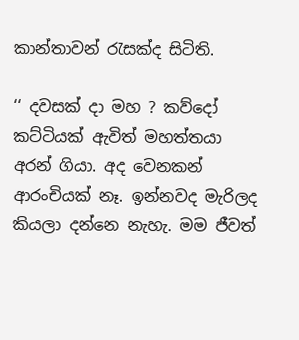කාන්තාවන් රැසක්ද සිටිති.

‘‘ දවසක් දා මහ ? කව්දෝ කට්ටියක් ඇවිත් මහත්තයා අරන් ගියා. අද වෙනකන් ආරංචියක් නෑ. ඉන්නවද මැරිලද කියලා දන්නෙ නැහැ. මම ජීවත්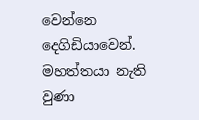වෙන්නෙ දෙගිඩියාවෙන්. මහත්තයා නැති වුණා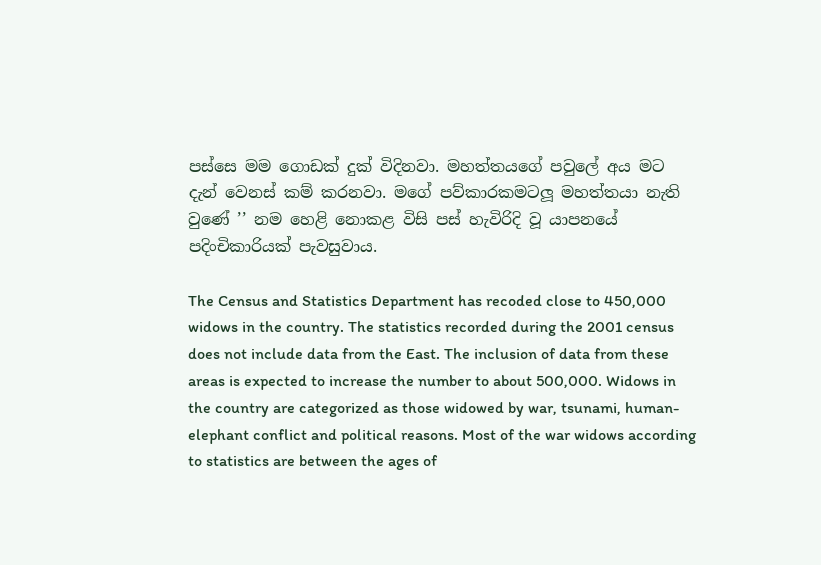පස්සෙ මම ගොඩක් දුක් විදිනවා. මහත්තයගේ පවුලේ අය මට දැන් වෙනස් කම් කරනවා. මගේ පව්කාරකමටලූ මහත්තයා නැති වුණේ ’’ නම හෙළි නොකළ විසි පස් හැවිරිදි වූ යාපනයේ පදිංචිකාරියක් පැවසුවාය.

The Census and Statistics Department has recoded close to 450,000 widows in the country. The statistics recorded during the 2001 census does not include data from the East. The inclusion of data from these areas is expected to increase the number to about 500,000. Widows in the country are categorized as those widowed by war, tsunami, human-elephant conflict and political reasons. Most of the war widows according to statistics are between the ages of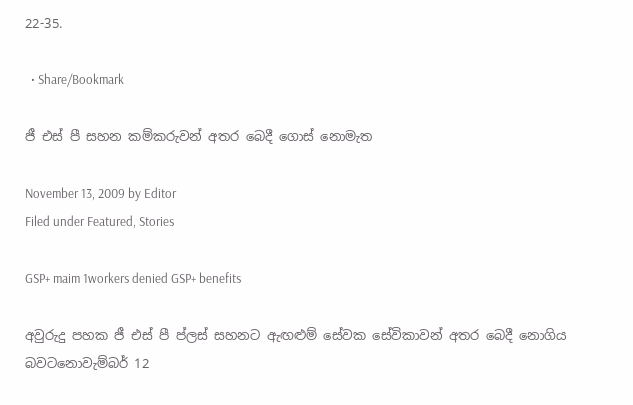22-35.

  • Share/Bookmark

ජී එස් පී සහන කම්කරුවන් අතර බෙදී ගොස් නොමැත

November 13, 2009 by Editor
Filed under Featured, Stories

GSP+ maim 1workers denied GSP+ benefits

අවුරුදු පහක ජී එස් පී ප්ලස් සහනට ඇඟළුම් සේවක සේවිකාවන් අතර බෙදී නොගිය බවටනොවැම්බර් 12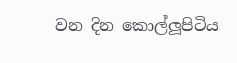වන දින කොල්ලූපිටිය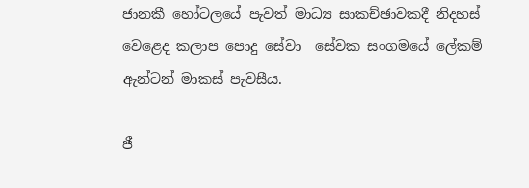ජානකී හෝටලයේ පැවත් මාධ්‍ය සාකච්ඡාවකදී නිදහස් වෙළෙද කලාප පොදු සේවා  සේවක සංගමයේ ලේකම් ඇන්ටන් මාකස් පැවසීය.

ජී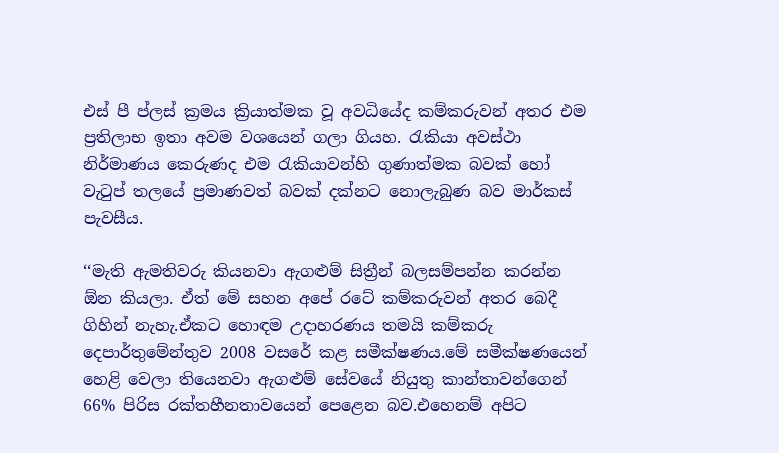එස් පී ප්ලස් ක්‍රමය ක්‍රියාත්මක වූ අවධියේද කම්කරුවන් අතර එම ප්‍රතිලාභ ඉතා අවම වශයෙන් ගලා ගියහ. රැකියා අවස්ථා නිර්මාණය කෙරුණද එම රැකියාවන්හි ගුණාත්මක බවක් හෝ වැටුප් තලයේ ප්‍රමාණවත් බවක් දක්නට නොලැබුණ බව මාර්කස් පැවසීය.

‘‘මැති ඇමතිවරු කියනවා ඇගළුම් සිත්‍රීන් බලසම්පන්න කරන්න  ඕන කියලා. ඒත් මේ සහන අපේ රටේ කම්කරුවන් අතර බෙදී ගිහින් නැහැ.ඒකට හොඳම උදාහරණය තමයි කම්කරු දෙපාර්තුමේන්තුව 2008 වසරේ කළ සමීක්ෂණය.මේ සමීක්ෂණයෙන් හෙළි වෙලා තියෙනවා ඇගළුම් සේවයේ නියුතු කාන්තාවන්ගෙන් 66% පිරිස රක්තහීනතාවයෙන් පෙළෙන බව.එහෙනම් අපිට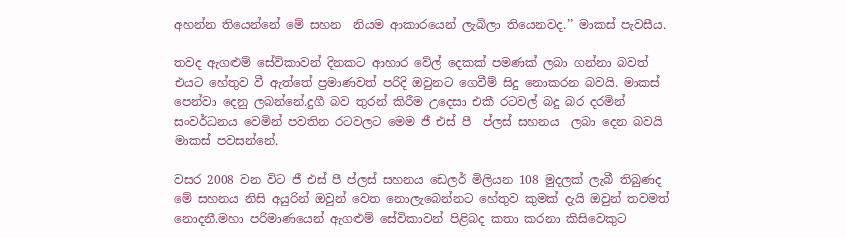අහන්න තියෙන්නේ මේ සහන  නියම ආකාරයෙන් ලැබිලා තියෙනවද.’’ මාකස් පැවසීය.

තවද ඇගළුම් සේවිකාවන් දිනකට ආහාර වේල් දෙකක් පමණක් ලබා ගන්නා බවත් එයට හේතුව වී ඇත්තේ ප්‍රමාණවත් පරිදි ඔවුනට ගෙවීම් සිදු නොකරන බවයි. මාකස් පෙන්වා දෙනු ලබන්නේ.දුගී බව තුරන් කිරීම උදෙසා එකී රටවල් බදු බර දරමින් සංවර්ධනය වෙමින් පවතින රටවලට මෙම ජී එස් පී  ප්ලස් සහනය  ලබා දෙන බවයි මාකස් පවසන්නේ.

වසර 2008 වන විට ජී එස් පී ප්ලස් සහනය ඩෙලර් මිලියන 108 මුදලක් ලැබී තිබුණද මේ සහනය නිසි අයුරින් ඔවුන් වෙත නොලැබෙන්නට හේතුව කුමක් දැයි ඔවුන් තවමත් නොදනී.මහා පරිමාණයෙන් ඇගළුම් සේවිකාවන් පිළිබද කතා කරනා කිසිවෙකුට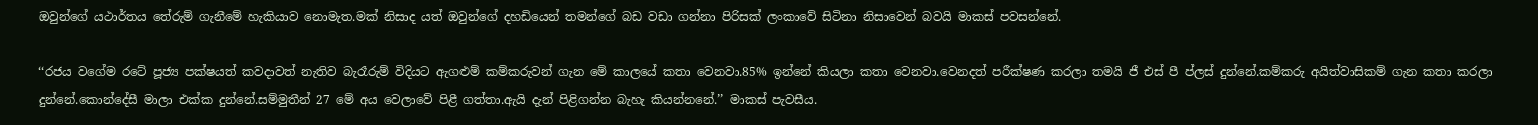ඔවුන්ගේ යථාර්තය තේරුම් ගැනීමේ හැකියාව නොමැත.මක් නිසාද යත් ඔවුන්ගේ දහඩියෙන් තමන්ගේ බඩ වඩා ගන්නා පිරිසක් ලංකාවේ සිටිනා නිසාවෙන් බවයි මාකස් පවසන්නේ.

‘‘රජය වගේම රටේ පූජ්‍ය පක්ෂයත් කවදාවත් නැතිව බැරෑරුම් විදියට ඇගළුම් කම්කරුවන් ගැන මේ කාලයේ කතා වෙනවා.85% ඉන්නේ කියලා කතා වෙනවා.වෙනදත් පරීක්ෂණ කරලා තමයි ජී එස් පී ප්ලස් දුන්නේ.කම්කරු අයිත්වාසිකම් ගැන කතා කරලා දුන්නේ.කොන්දේසී මාලා එක්ක දුන්නේ.සම්මුතීන් 27 මේ අය වෙලාවේ පිළී ගත්තා.ඇයි දැන් පිළිගන්න බැහැ කියන්නනේ.’’ මාකස් පැවසීය.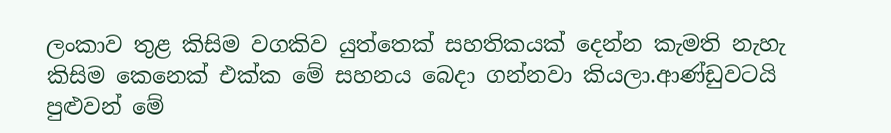ලංකාව තුළ කිසිම වගකිව යුත්තෙක් සහතිකයක් දෙන්න කැමති නැහැ කිසිම කෙනෙක් එක්ක මේ සහනය බෙදා ගන්නවා කියලා.ආණ්ඩුවටයි පුළුවන් මේ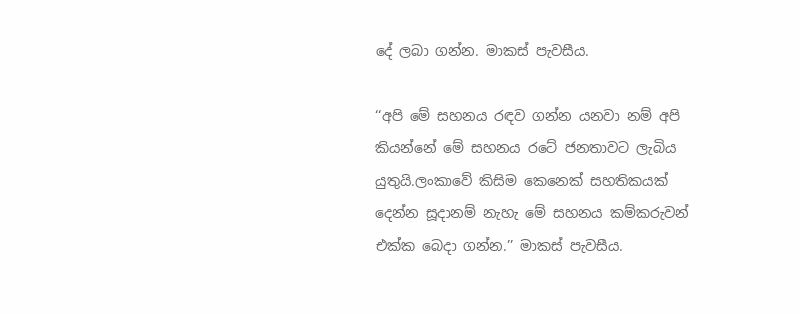දේ ලබා ගන්න. මාකස් පැවසීය.

‘‘අපි මේ සහනය රඳව ගන්න යනවා නම් අපි කියන්නේ මේ සහනය රටේ ජනතාවට ලැබිය යුතුයි.ලංකාවේ කිසිම කෙනෙක් සහතිකයක් දෙන්න සූදානම් නැහැ මේ සහනය කම්කරුවන් එක්ක බෙදා ගන්න.’’ මාකස් පැවසීය.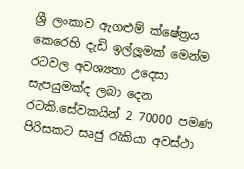ශ්‍රී ලංකාව ඇගළුම් ක්ෂේත්‍රය කෙරෙහි දැඩි ඉල්ලූමක් මෙන්ම රටවල අවශ්‍යතා උදෙසා සැපයුමක්ද ලබා දෙන රටකි.සේවකයින් 2 70000 පමණ පිරිසකට සෘජු රැකියා අවස්ථා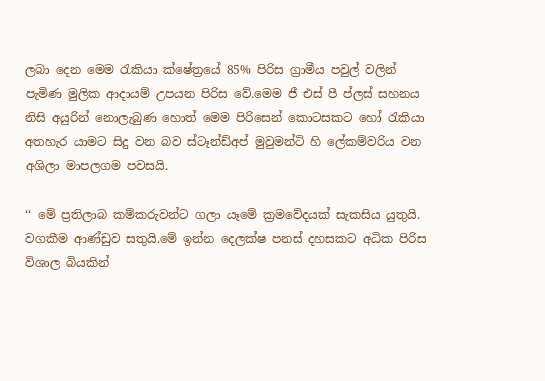ලබා දෙන මෙම රැකියා ක්ෂේත්‍රයේ 85% පිරිස ග්‍රාමීය පවුල් වලින් පැමිණ මුලික ආදායම් උපයන පිරිස වේ.මෙම ජී එස් පී ප්ලස් සහනය නිසි අයුරින් නොලැබුණ හොත් මෙම පිරිසෙන් කොටසකට හෝ රැකියා අතහැර යාමට සිදු වන බව ස්ටෑන්ඩ්අප් මුවුමන්ටි හි ලේකම්වරිය වන අශිලා මාපලගම පවසයි.

‘‘ මේ ප්‍රතිලාබ කම්කරුවන්ට ගලා යෑමේ ක්‍රමවේදයක් සැකසිය යුතුයි. වගකීම ආණ්ඩුව සතුයි.මේ ඉන්න දෙලක්ෂ පනස් දහසකට අධික පිරිස විශාල බියකින්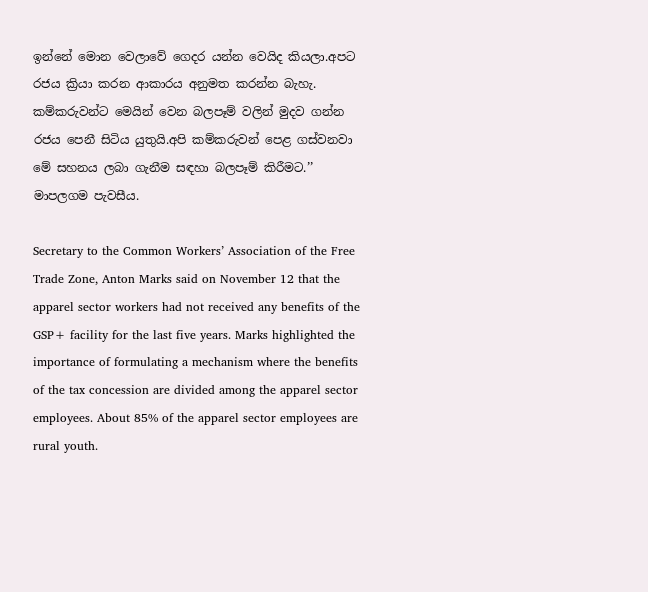ඉන්නේ මොන වෙලාවේ ගෙදර යන්න වෙයිද කියලා.අපට රජය ක්‍රියා කරන ආකාරය අනුමත කරන්න බැහැ. කම්කරුවන්ට මෙයින් වෙන බලපෑම් වලින් මුදව ගන්න  රජය පෙනී සිටිය යුතුයි.අපි කම්කරුවන් පෙළ ගස්වනවා මේ සහනය ලබා ගැනීම සඳහා බලපෑම් කිරීමට.’’ මාපලගම පැවසීය.

Secretary to the Common Workers’ Association of the Free Trade Zone, Anton Marks said on November 12 that the apparel sector workers had not received any benefits of the GSP+ facility for the last five years. Marks highlighted the importance of formulating a mechanism where the benefits of the tax concession are divided among the apparel sector employees. About 85% of the apparel sector employees are rural youth.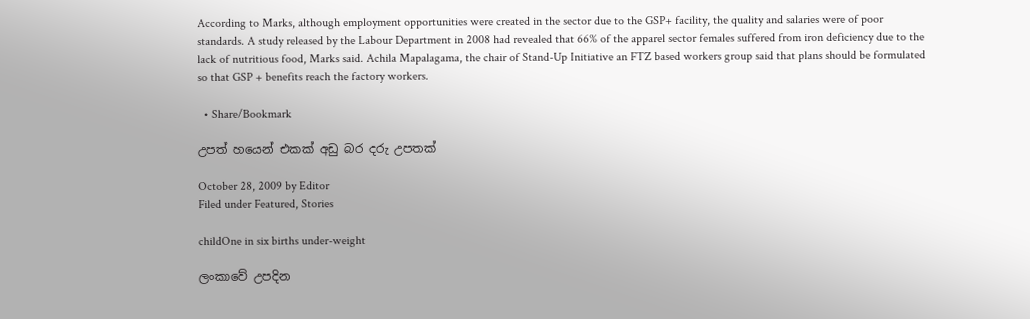According to Marks, although employment opportunities were created in the sector due to the GSP+ facility, the quality and salaries were of poor standards. A study released by the Labour Department in 2008 had revealed that 66% of the apparel sector females suffered from iron deficiency due to the lack of nutritious food, Marks said. Achila Mapalagama, the chair of Stand-Up Initiative an FTZ based workers group said that plans should be formulated so that GSP + benefits reach the factory workers.

  • Share/Bookmark

උපත් හයෙන් එකක් අඩු බර දරු උපතක්

October 28, 2009 by Editor
Filed under Featured, Stories

childOne in six births under-weight

ලංකාවේ උපදින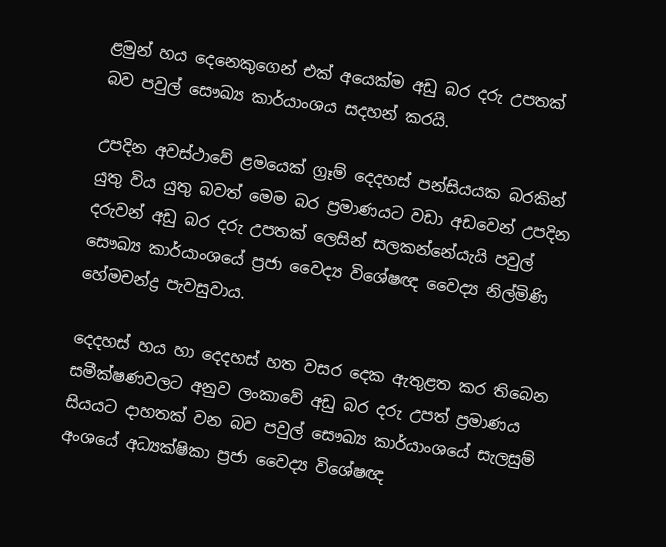ළමුන් හය දෙනෙකුගෙන් එක් අයෙක්ම අඩු බර දරු උපතක් බව පවුල් සෞඛ්‍ය කාර්යාංශය සදහන් කරයි.

උපදින අවස්ථාවේ ළමයෙක් ග්‍රෑම් දෙදහස් පන්සියයක බරකින් යුතු විය යුතු බවත් මෙම බර ප්‍රමාණයට වඩා අඩවෙන් උපදින  දරුවන් අඩු බර දරු උපතක් ලෙසින් සලකන්නේයැයි පවුල් සෞඛ්‍ය කාර්යාංශයේ ප්‍රජා වෛද්‍ය විශේෂඥ වෛද්‍ය නිල්මිණි හේමචන්ද්‍ර පැවසුවාය.

දෙදහස් හය හා දෙදහස් හත වසර දෙක ඇතුළත කර තිබෙන සමීක්ෂණවලට අනුව ලංකාවේ අඩු බර දරු උපත් ප්‍රමාණය සියයට දාහතක් වන බව පවුල් සෞඛ්‍ය කාර්යාංශයේ සැලසුම් අංශයේ අධ්‍යක්ෂිකා ප්‍රජා වෛද්‍ය විශේෂඥ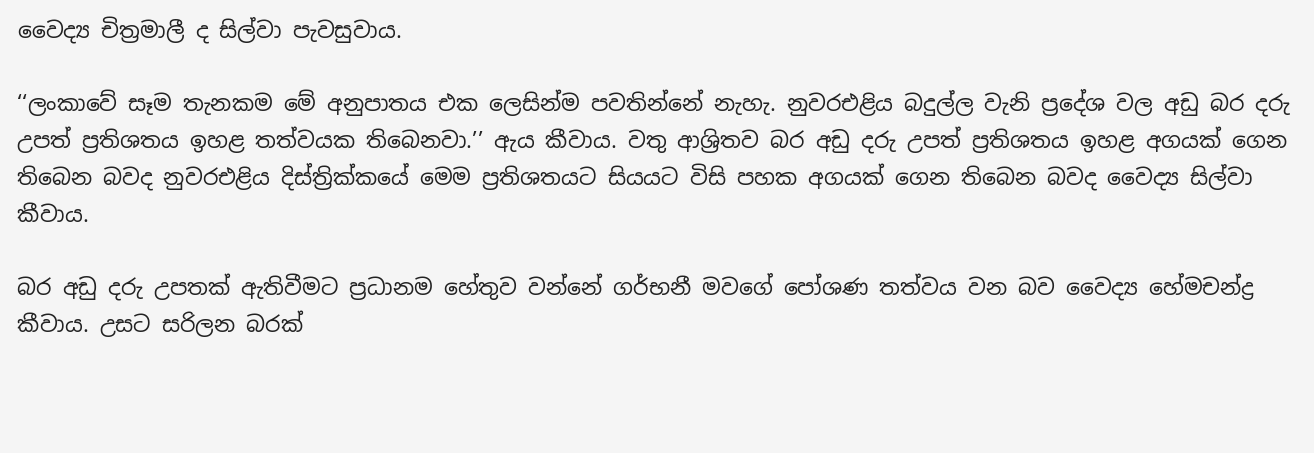වෛද්‍ය චිත්‍රමාලී ද සිල්වා පැවසුවාය.

‘‘ලංකාවේ සෑම තැනකම මේ අනුපාතය එක ලෙසින්ම පවතින්නේ නැහැ. නුවරඑළිය බදුල්ල වැනි ප්‍රදේශ වල අඩු බර දරු උපත් ප්‍රතිශතය ඉහළ තත්වයක තිබෙනවා.’’ ඇය කීවාය. වතු ආශ්‍රිතව බර අඩු දරු උපත් ප්‍රතිශතය ඉහළ අගයක් ගෙන තිබෙන බවද නුවරඑළිය දිස්ත්‍රික්කයේ මෙම ප්‍රතිශතයට සියයට විසි පහක අගයක් ගෙන තිබෙන බවද වෛද්‍ය සිල්වා කීවාය.

බර අඩු දරු උපතක් ඇතිවීමට ප්‍රධානම හේතුව වන්නේ ගර්භනී මවගේ පෝශණ තත්වය වන බව වෛද්‍ය හේමචන්ද්‍ර කීවාය. උසට සරිලන බරක්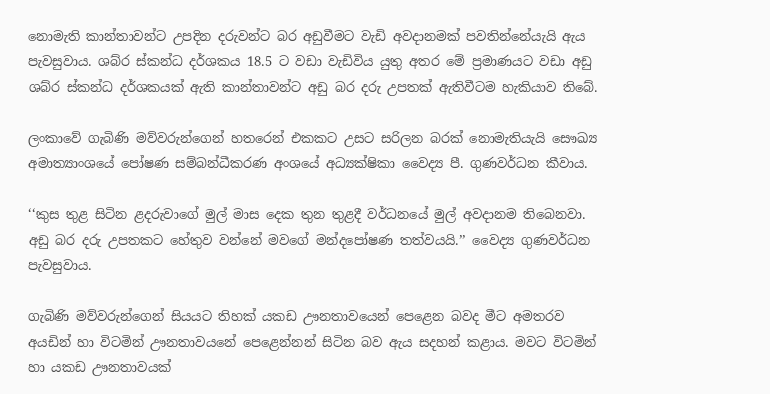නොමැති කාන්තාවන්ට උපදින දරුවන්ට බර අඩුවීමට වැඩි අවදානමක් පවතින්නේයැයි ඇය පැවසුවාය. ශබ්ර ස්කන්ධ දර්ශකය 18.5 ට වඩා වැඩිවිය යුතු අතර මේ ප්‍රමාණයට වඩා අඩු ශබ්ර ස්කන්ධ දර්ශකයක් ඇති කාන්තාවන්ට අඩු බර දරු උපතක් ඇතිවීටම හැකියාව තිබේ.

ලංකාවේ ගැබිණි මව්වරුන්ගෙන් හතරෙන් එකකට උසට සරිලන බරක් නොමැතියැයි සෞඛ්‍ය අමාත්‍යාංශයේ පෝෂණ සම්බන්ධීකරණ අංශයේ අධ්‍යක්ෂිකා වෛද්‍ය පී. ගුණවර්ධන කීවාය.

‘‘කුස තුළ සිටින ළදරුවාගේ මුල් මාස දෙක තුන තුළදී වර්ධනයේ මුල් අවදානම තිබෙනවා. අඩු බර දරු උපතකට හේතුව වන්නේ මවගේ මන්දපෝෂණ තත්වයයි.’’ වෛද්‍ය ගුණවර්ධන පැවසුවාය.

ගැබිණි මව්වරුන්ගෙන් සියයට තිහක් යකඩ ඌනතාවයෙන් පෙළෙන බවද මීට අමතරව  අයඩින් හා විටමින් ඌනතාවයනේ පෙළෙන්නන් සිටින බව ඇය සදහන් කළාය. මවට විටමින් හා යකඩ ඌනතාවයක්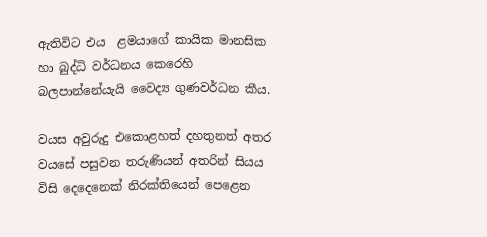ඇතිවිට එය  ළමයාගේ කායික මානසික හා බුද්ධි වර්ධනය කෙරෙහි බලපාන්නේයැයි වෛද්‍ය ගුණවර්ධන කීය.

වයස අවුරුදු එකොළහත් දහතුනත් අතර වයසේ පසුවන තරුණියන් අතරින් සියය විසි දෙදෙනෙක් නිරක්තියෙන් පෙළෙන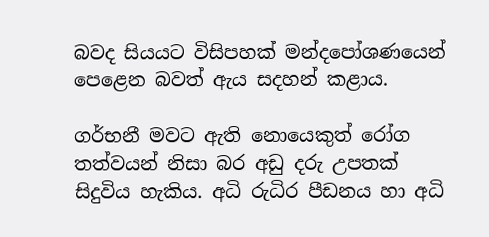බවද සියයට විසිපහක් මන්දපෝශණයෙන් පෙළෙන බවත් ඇය සදහන් කළාය.

ගර්භනී මවට ඇති නොයෙකුත් රෝග තත්වයන් නිසා බර අඩු දරු උපතක් සිදුවිය හැකිය. අධි රුධිර පීඩනය හා අධි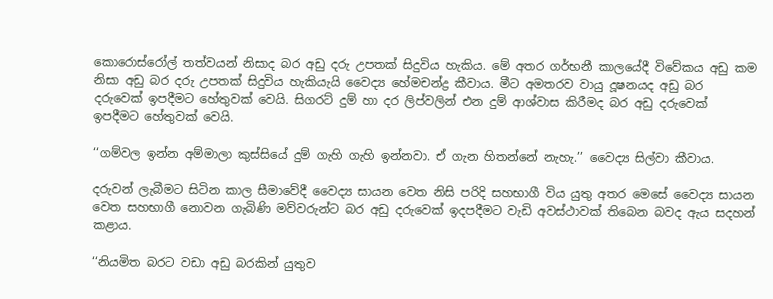කොරොස්රෝල් තත්වයන් නිසාද බර අඩු දරු උපතක් සිදුවිය හැකිය. මේ අතර ගර්භනී කාලයේදී විවේකය අඩු කම නිසා අඩු බර දරු උපතක් සිදුවිය හැකියැයි වෛද්‍ය හේමචන්ද්‍ර කීවාය. මීට අමතරව වායු දූෂනයද අඩු බර දරුවෙක් ඉපදීමට හේතුවක් වෙයි. සිගරට් දුම් හා දර ලිප්වලින් එන දුම් ආශ්වාස කිරීමද බර අඩු දරුවෙක් ඉපදීමට හේතුවක් වෙයි.

‘‘ගම්වල ඉන්න අම්මාලා කුස්සියේ දුම් ගැහි ගැහි ඉන්නවා. ඒ ගැන හිතන්නේ නැහැ.’’ වෛද්‍ය සිල්වා කීවාය.

දරුවන් ලැබීමට සිටින කාල සීමාවේදී වෛද්‍ය සායන වෙත නිසි පරිදි සහභාගී විය යුතු අතර මෙසේ වෛද්‍ය සායන වෙත සහභාගී නොවන ගැබිණි මව්වරුන්ට බර අඩු දරුවෙක් ඉදපදීමට වැඩි අවස්ථාවක් තිබෙන බවද ඇය සදහන් කළාය.

‘‘නියමිත බරට වඩා අඩු බරකින් යුතුව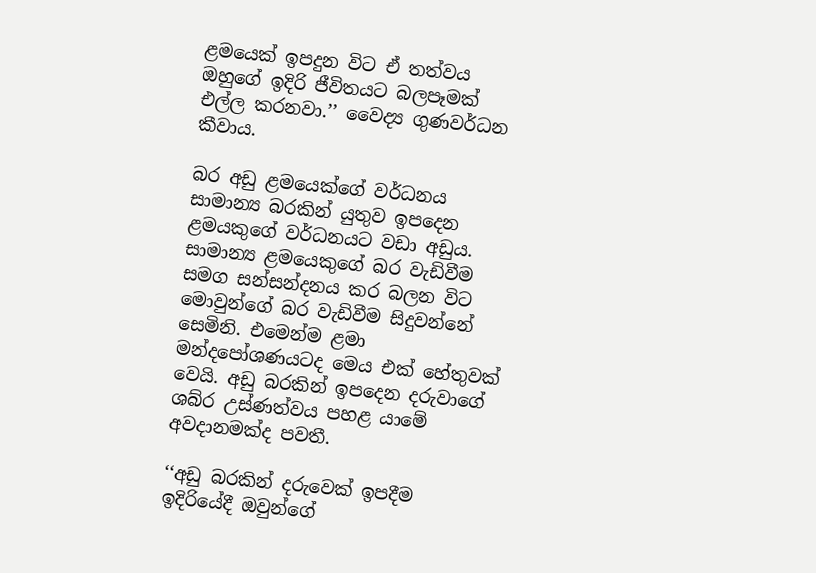ළමයෙක් ඉපදුන විට ඒ තත්වය ඔහුගේ ඉදිරි ජීවිතයට බලපෑමක් එල්ල කරනවා.’’ වෛද්‍ය ගුණවර්ධන කීවාය.

බර අඩු ළමයෙක්ගේ වර්ධනය සාමාන්‍ය බරකින් යුතුව ඉපදෙන ළමයකුගේ වර්ධනයට වඩා අඩුය. සාමාන්‍ය ළමයෙකුගේ බර වැඩිවීම සමග සන්සන්දනය කර බලන විට මොවුන්ගේ බර වැඩිවීම සිදුවන්නේ සෙමිනි. එමෙන්ම ළමා මන්දපෝශණයටද මෙය එක් හේතුවක් වෙයි. අඩු බරකින් ඉපදෙන දරුවාගේ ශබ්ර උස්ණත්වය පහළ යාමේ අවදානමක්ද පවතී.

‘‘අඩු බරකින් දරුවෙක් ඉපදීම ඉදිරියේදී ඔවුන්ගේ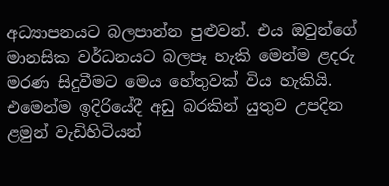අධ්‍යාපනයට බලපාන්න පුළුවන්. එය ඔවුන්ගේ මානසික වර්ධනයට බලපෑ හැකි මෙන්ම ළදරු මරණ සිදුවීමට මෙය හේතුවක් විය හැකියි. එමෙන්ම ඉදිරියේදී අඩු බරකින් යුතුව උපදින ළමුන් වැඩිහිටියන්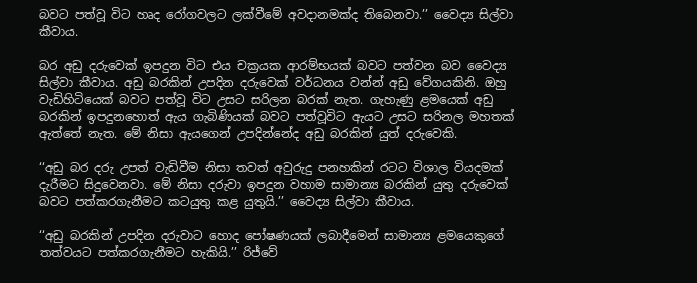බවට පත්වූ විට හෘද රෝගවලට ලක්වීමේ අවදානමක්ද තිබෙනවා.’’ වෛද්‍ය සිල්වා කීවාය.

බර අඩු දරුවෙක් ඉපදුන විට එය චක්‍රයක ආරම්භයක් බවට පත්වන බව වෛද්‍ය සිල්වා කීවාය. අඩු බරකින් උපදින දරුවෙක් වර්ධනය වන්න් අඩු වේගයකිනි. ඔහු වැඩිහිටියෙක් බවට පත්වූ විට උසට සරිලන බරක් නැත. ගැහැණු ළමයෙක් අඩු බරකින් ඉපදුනහොත් ඇය ගැබිණියක් බවට පත්වූවිට ඇයට උසට සරිනල මහතක් ඇත්තේ නැත. මේ නිසා ඇයගෙන් උපදින්නේද අඩු බරකින් යුත් දරුවෙකි.

‘‘අඩු බර දරු උපත් වැඩිවීම නිසා තවත් අවුරුදු පනහකින් රටට විශාල වියදමක් දැරීමට සිදුවෙනවා. මේ නිසා දරුවා ඉපදුන වහාම සාමාන්‍ය බරකින් යුතු දරුවෙක් බවට පත්කරගැනීමට කටයුතු කළ යුතුයි.’’ වෛද්‍ය සිල්වා කීවාය.

‘‘අඩු බරකින් උපදින දරුවාට හොද පෝෂණයක් ලබාදීමෙන් සාමාන්‍ය ළමයෙකුගේ තත්වයට පත්කරගැනීමට හැකියි.’’ රිජ්වේ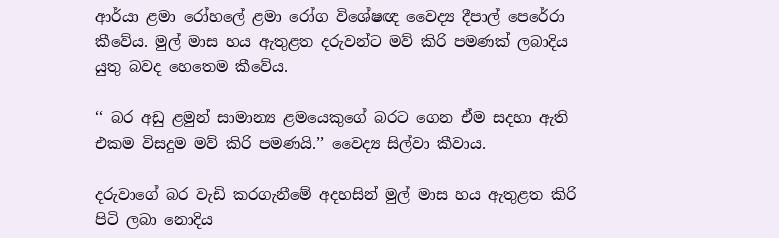ආර්යා ළමා රෝහලේ ළමා රෝග විශේෂඥ වෛද්‍ය දීපාල් පෙරේරා කීවේය. මුල් මාස හය ඇතුළත දරුවන්ට මව් කිරි පමණක් ලබාදිය යුතු බවද හෙතෙම කීවේය.

‘‘ බර අඩු ළමුන් සාමාන්‍ය ළමයෙකුගේ බරට ගෙන ඒම සදහා ඇති එකම විසදුම මව් කිරි පමණයි.’’ වෛද්‍ය සිල්වා කීවාය.

දරුවාගේ බර වැඩි කරගැනීමේ අදහසින් මුල් මාස හය ඇතුළත කිරි පිටි ලබා නොදිය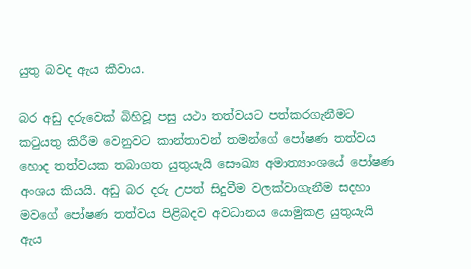යුතු බවද ඇය කීවාය.

බර අඩු දරුවෙක් බිහිවූ පසු යථා තත්වයට පත්කරගැනීමට කටුයතු කිරීම වෙනුවට කාන්තාවන් තමන්ගේ පෝෂණ තත්වය හොද තත්වයක තබාගත යුතුයැයි සෞඛ්‍ය අමාත්‍යාංශයේ පෝෂණ අංශය කියයි. අඩු බර දරු උපත් සිදුවීම වලක්වාගැනීම සදහා මවගේ පෝෂණ තත්වය පිළිබදව අවධානය යොමුකළ යුතුයැයි ඇය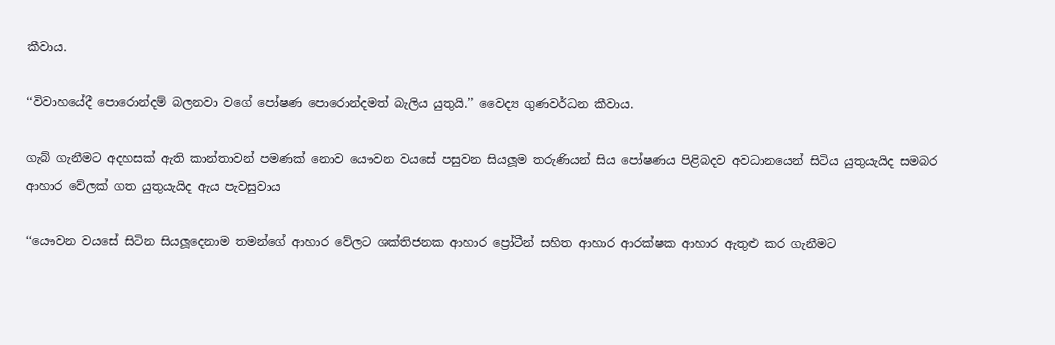කීවාය.

‘‘විවාහයේදී පොරොන්දම් බලනවා වගේ පෝෂණ පොරොන්දමත් බැලිය යුතුයි.’’ වෛද්‍ය ගුණවර්ධන කීවාය.

ගැබ් ගැනීමට අදහසක් ඇති කාන්තාවන් පමණක් නොව යෞවන වයසේ පසුවන සියලූම තරුණියන් සිය පෝෂණය පිළිබදව අවධානයෙන් සිටිය යුතුයැයිද සමබර ආහාර වේලක් ගත යුතුයැයිද ඇය පැවසුවාය

‘‘යෞවන වයසේ සිටින සියලූදෙනාම තමන්ගේ ආහාර වේලට ශක්තිජනක ආහාර ප්‍රෝටීන් සහිත ආහාර ආරක්ෂක ආහාර ඇතුළු කර ගැනීමට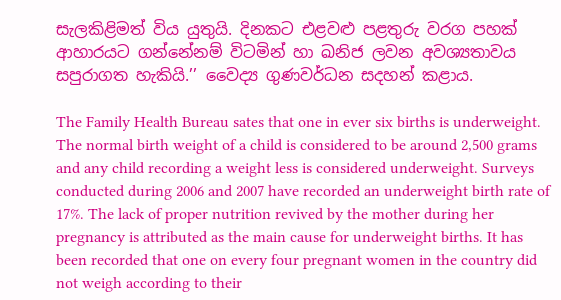සැලකිළිමත් විය යුතුයි. දිනකට එළවළු පළතුරු වරග පහක් ආහාරයට ගන්නේනම් විටමින් හා ඛනිජ ලවන අවශ්‍යතාවය සපුරාගත හැකියි.’’ වෛද්‍ය ගුණවර්ධන සදහන් කළාය.

The Family Health Bureau sates that one in ever six births is underweight. The normal birth weight of a child is considered to be around 2,500 grams and any child recording a weight less is considered underweight. Surveys conducted during 2006 and 2007 have recorded an underweight birth rate of 17%. The lack of proper nutrition revived by the mother during her pregnancy is attributed as the main cause for underweight births. It has been recorded that one on every four pregnant women in the country did not weigh according to their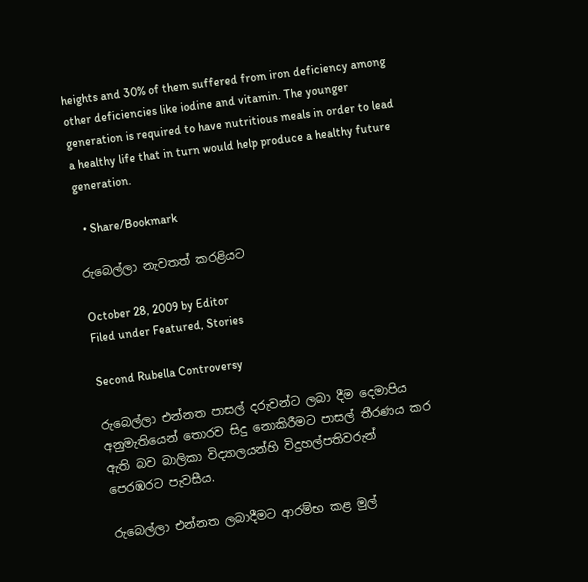heights and 30% of them suffered from iron deficiency among other deficiencies like iodine and vitamin. The younger generation is required to have nutritious meals in order to lead a healthy life that in turn would help produce a healthy future generation.

  • Share/Bookmark

රුබෙල්ලා නැවතත් කරළියට

October 28, 2009 by Editor
Filed under Featured, Stories

Second Rubella Controversy

රුබෙල්ලා එන්නත පාසල් දරුවන්ට ලබා දීම දෙමාපිය අනුමැතියෙන් තොරව සිදු නොකිරීමට පාසල් තීරණය කර ඇති බව බාලිකා විද්‍යාලයන්හි විදුහල්පතිවරුන් පෙරඹරට පැවසීය.

රුබෙල්ලා එන්නත ලබාදීමට ආරම්භ කළ මුල්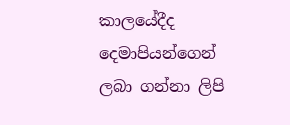කාලයේදීද දෙමාපියන්ගෙන් ලබා ගන්නා ලිපි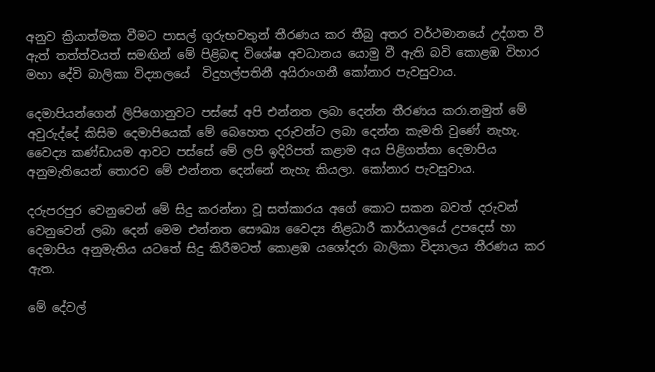අනුව ක්‍රියාත්මක වීමට පාසල් ගුරුභවතුන් තීරණය කර තීබු අතර වර්ථමානයේ උද්ගත වී ඇත් තත්ත්වයත් සමඟින් මේ පිළිබඳ විශේෂ අවධානය යොමු වී ඇති බවි කොළඹ විහාර මහා දේවි බාලිකා විද්‍යාලයේ  විදුහල්පතිනී අයිරාංගනී කෝනාර පැවසුවාය.

දෙමාපියන්ගෙන් ලිපිගොනුවට පස්සේ අපි එන්නත ලබා දෙන්න තීරණය කරා.නමුත් මේ අවුරුද්දේ කිසිම දෙමාපියෙක් මේ බෙහෙත දරුවන්ට ලබා දෙන්න කැමති වුණේ නැහැ. වෛද්‍ය කණ්ඩායම ආවට පස්සේ මේ ලපි ඉදිරිපත් කළාම අය පිළිගත්තා දෙමාපිය අනුමැතියෙන් තොරව මේ එන්නත දෙන්නේ නැහැ කියලා. කෝනාර පැවසුවාය.

දරුපරපුර වෙනුවෙන් මේ සිදු කරන්නා වූ සත්කාරය අගේ කොට සකන බවත් දරුවන් වෙනුවෙන් ලබා දෙන් මෙම එන්නත සෞඛ්‍ය වෛද්‍ය නිළධාරී කාර්යාලයේ උපදෙස් හා දෙමාපිය අනුමැතිය යටතේ සිදු කිරීමටත් කොළඹ යශෝදරා බාලිකා විද්‍යාලය තීරණය කර ඇත.

මේ දේවල්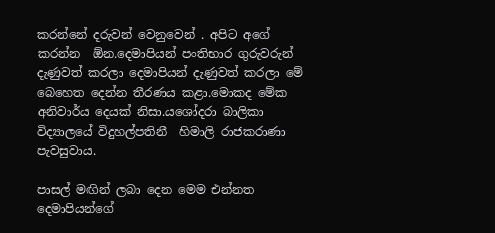කරන්නේ දරුවන් වෙනුවෙන් . අපිට අගේ කරන්න  ඕන.දෙමාපියන් පංතිභාර ගුරුවරුන් දැණුවත් කරලා දෙමාපියන් දැණුවත් කරලා මේ බෙහෙත දෙන්න තීරණය කළා.මොකද මේක අනිවාර්ය දෙයක් නිසා.යශෝදරා බාලිකා විද්‍යාලයේ විදුහල්පතිනී  හිමාලි රාජකරාණා පැවසුවාය.

පාසල් මඟින් ලබා දෙන මෙම එන්නත දෙමාපියන්ගේ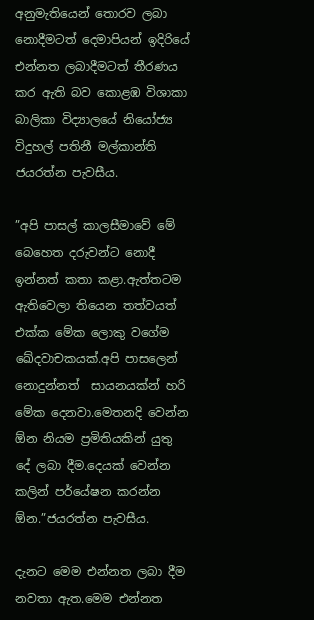අනුමැතියෙන් තොරව ලබා නොදීමටත් දෙමාපියන් ඉදිරියේ එන්නත ලබාදීමටත් තීරණය කර ඇති බව කොළඹ විශාකා බාලිකා විද්‍යාලයේ නියෝජ්‍ය විදුහල් පතිනී මල්කාන්ති ජයරත්න පැවසීය.

”අපි පාසල් කාලසීමාවේ මේ බෙහෙත දරුවන්ට නොදී ඉන්නත් කතා කළා.ඇත්තටම ඇතිවෙලා තියෙන තත්වයත් එක්ක මේක ලොකු වගේම ඛේදවාචකයක්.අපි පාසලෙන් නොදුන්නත්  සායනයක්න් හරි මේක දෙනවා.මෙතනදි වෙන්න  ඕන නියම ප්‍රමිතියකින් යුතු දේ ලබා දීම.දෙයක් වෙන්න කලින් පර්යේෂන කරන්න  ඕන.”ජයරත්න පැවසීය.

දැනට මෙම එන්නත ලබා දීම නවතා ඇත.මෙම එන්නත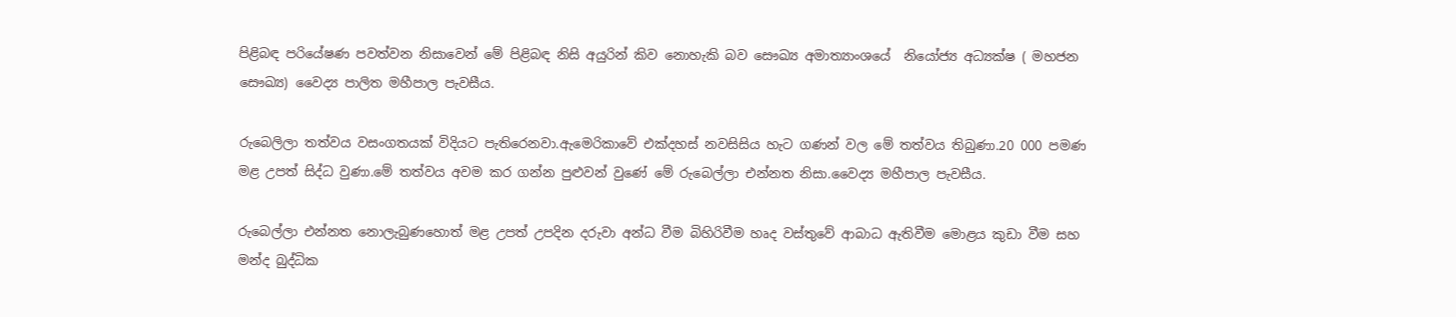පිළිබඳ පරියේෂණ පවත්වන නිසාවෙන් මේ පිළිබඳ නිසි අයුරින් කිව නොහැකි බව සෞඛ්‍ය අමාත්‍යාංශයේ  නියෝජ්‍ය අධ්‍යක්ෂ ( මහජන සෞඛ්‍ය) වෛද්‍ය පාලිත මහීපාල පැවසීය.

රුබෙලිලා තත්වය වසංගතයක් විදියට පැතිරෙනවා.ඇමෙරිකාවේ එක්දහස් නවසිසිය හැට ගණන් වල මේ තත්වය තිබුණා.20 000 පමණ මළ උපත් සිද්ධ වුණා.මේ තත්වය අවම කර ගන්න පුළුවන් වුණේ මේ රුබෙල්ලා එන්නත නිසා.වෛද්‍ය මහීපාල පැවසීය.

රුබෙල්ලා එන්නත නොලැබුණහොත් මළ උපත් උපදින දරුවා අන්ධ වීම බිහිරිවීම හෘද වස්තුවේ ආබාධ ඇතිවීම මොළය කුඩා වීම සහ මන්ද බුද්ධික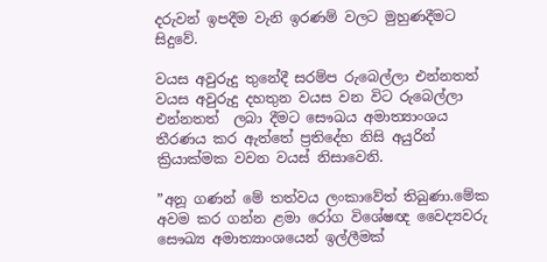දරුවන් ඉපදීම වැනි ඉරණම් වලට මුහුණදීමට සිදුවේ.

වයස අවුරුදු තුනේදී සරම්ප රුබෙල්ලා එන්නතත් වයස අවුරුදු දහතුන වයස වන විට රුබෙල්ලා එන්නතත්  ලබා දීමට සෞඛය අමාත්‍යාංශය තීරණය කර ඇත්තේ ප්‍රතිදේහ නිසි අයුරින් ක්‍රියාක්මක වවන වයස් නිසාවෙනි.

”අනූ ගණන් මේ තත්වය ලංකාවේත් තිබුණා.මේක අවම කර ගන්න ළමා රෝග විශේෂඥ වෛද්‍යවරු සෞඛ්‍ය අමාත්‍යාංශයෙන් ඉල්ලීමක්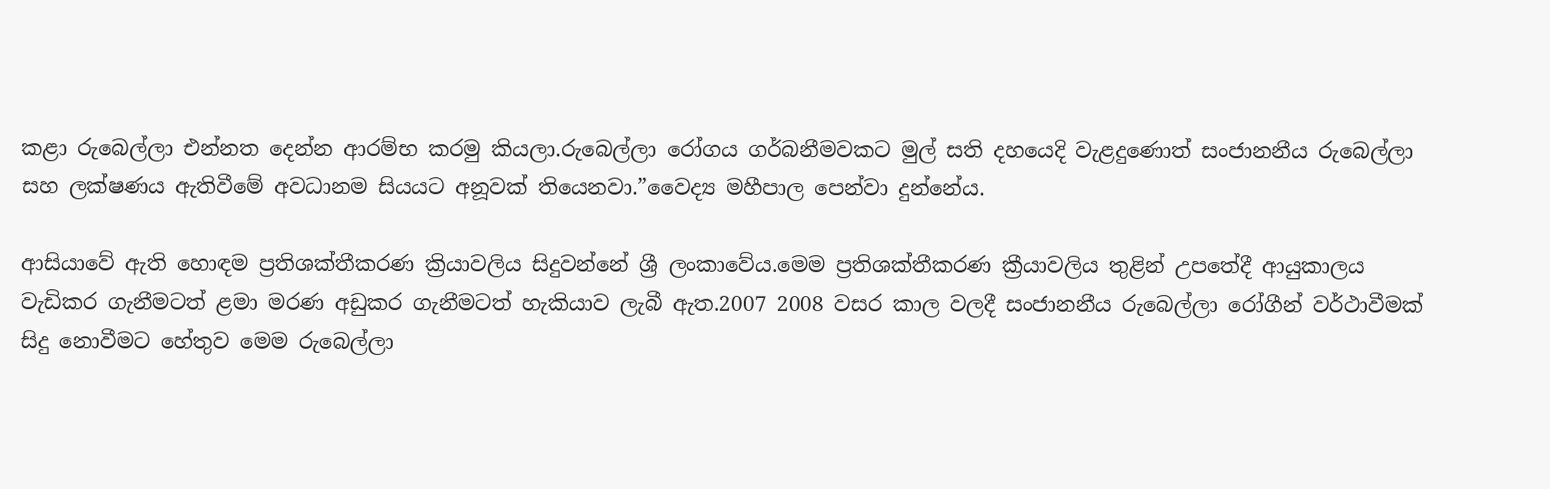කළා රුබෙල්ලා එන්නත දෙන්න ආරම්භ කරමු කියලා.රුබෙල්ලා රෝගය ගර්බනීමවකට මුල් සති දහයෙදි වැළදුණොත් සංජානනීය රුබෙල්ලා සහ ලක්ෂණය ඇතිවීමේ අවධානම සියයට අනූවක් තියෙනවා.”වෛද්‍ය මහීපාල පෙන්වා දුන්නේය.

ආසියාවේ ඇති හොඳම ප්‍රතිශක්තීකරණ ක්‍රියාවලිය සිදුවන්නේ ශ්‍රී ලංකාවේය.මෙම ප්‍රතිශක්තීකරණ ක්‍රීයාවලිය තුළින් උපතේදී ආයුකාලය වැඩිකර ගැනීමටත් ළමා මරණ අඩුකර ගැනීමටත් හැකියාව ලැබී ඇත.2007 2008 වසර කාල වලදී සංජානනීය රුබෙල්ලා රෝගීන් වර්ථාවීමක් සිදු නොවීමට හේතුව මෙම රුබෙල්ලා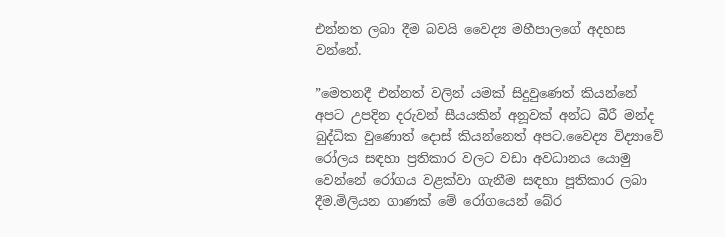එන්නත ලබා දීම බවයි වෛද්‍ය මහීපාලගේ අදහස වන්නේ.

”මෙතනදී එන්නත් වලින් යමක් සිදුවුණෙත් කියන්නේ අපට උපදින දරුවන් සීයයකින් අනූවක් අන්ධ බීරී මන්ද බුද්ධික වුණොත් දොස් කියන්නෙත් අපට.වෛද්‍ය විද්‍යාවේ රෝලය සඳහා ප්‍රතිකාර වලට වඩා අවධානය යොමු වෙන්නේ රෝගය වළක්වා ගැනීම සඳහා පූතිකාර ලබා දීම.මිලියන ගාණක් මේ රෝගයෙන් බේර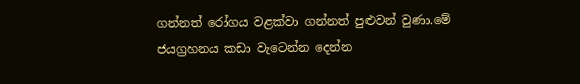ගන්නත් රෝගය වළක්වා ගන්නත් පුළුවන් වුණා.මේ ජයග්‍රහනය කඩා වැටෙන්න දෙන්න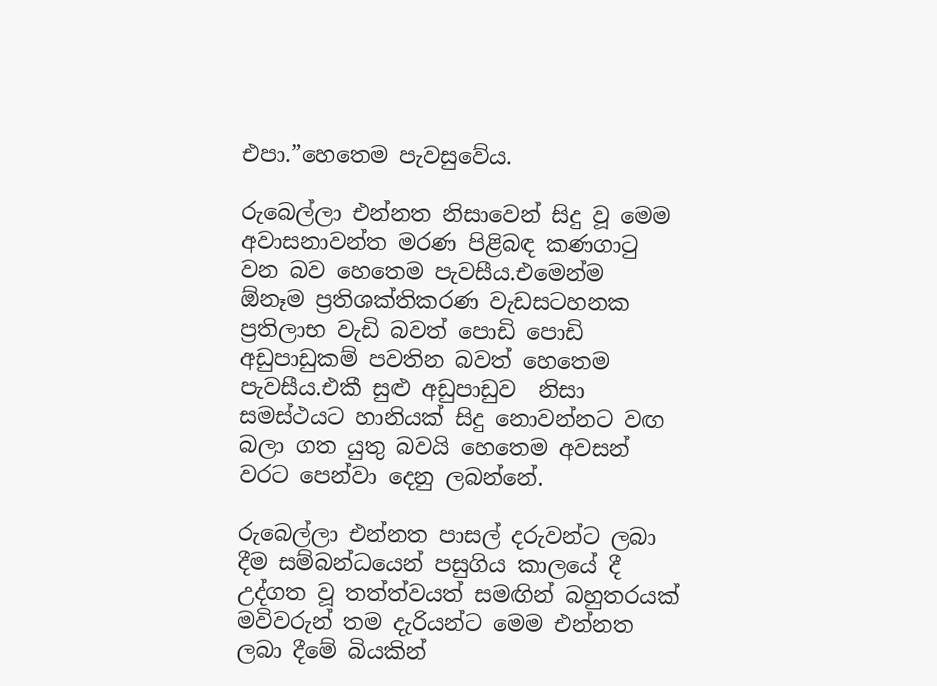එපා.”හෙතෙම පැවසුවේය.

රුබෙල්ලා එන්නත නිසාවෙන් සිදු වූ මෙම අවාසනාවන්ත මරණ පිළිබඳ කණගාටු වන බව හෙතෙම පැවසීය.එමෙන්ම  ඕනෑම ප්‍රතිශක්තිකරණ වැඩසටහනක ප්‍රතිලාභ වැඩි බවත් පොඩි පොඩි අඩුපාඩුකම් පවතින බවත් හෙතෙම පැවසීය.එකී සුළු අඩුපාඩුව  නිසා සමස්ථයට හානියක් සිදු නොවන්නට වඟ බලා ගත යුතු බවයි හෙතෙම අවසන් වරට පෙන්වා දෙනු ලබන්නේ.

රුබෙල්ලා එන්නත පාසල් දරුවන්ට ලබා දීම සම්බන්ධයෙන් පසුගිය කාලයේ දී උද්ගත වූ තත්ත්වයත් සමඟින් බහුතරයක් මවිවරුන් තම දැරියන්ට මෙම එන්නත ලබා දීමේ බියකින්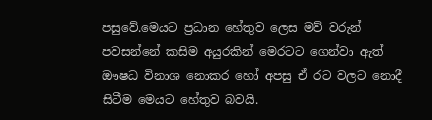පසුවේ.මෙයට ප්‍රධාන හේතුව ලෙස මව් වරුන් පවසන්නේ කසිම අයුරකින් මෙරටට ගෙන්වා ඇත් ඖෂධ විනාශ නොකර හෝ අපසු ඒ රට වලට නොදී සිටීම මෙයට හේතුව බවයි.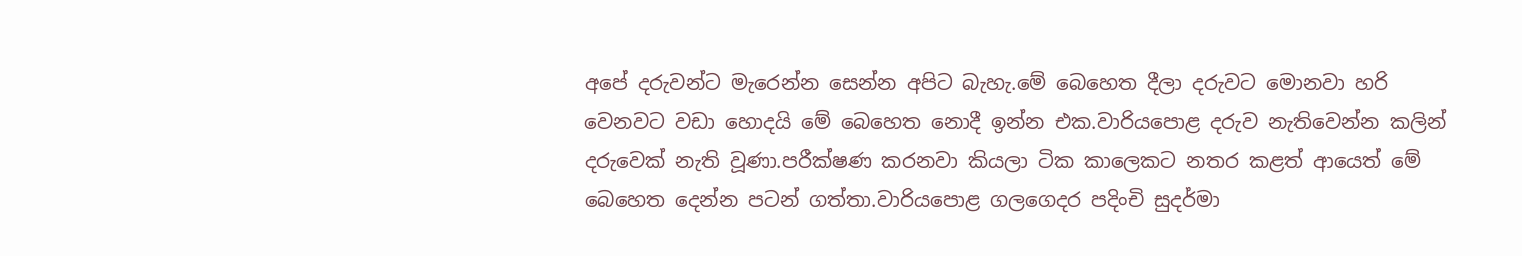අපේ දරුවන්ට මැරෙන්න සෙන්න අපිට බැහැ.මේ බෙහෙත දීලා දරුවට මොනවා හරි වෙනවට වඩා හොදයි මේ බෙහෙත නොදී ඉන්න එක.වාරියපොළ දරුව නැතිවෙන්න කලින් දරුවෙක් නැති වූණා.පරීක්ෂණ කරනවා කියලා ටික කාලෙකට නතර කළත් ආයෙත් මේ බෙහෙත දෙන්න පටන් ගත්තා.වාරියපොළ ගලගෙදර පදිංචි සුදර්මා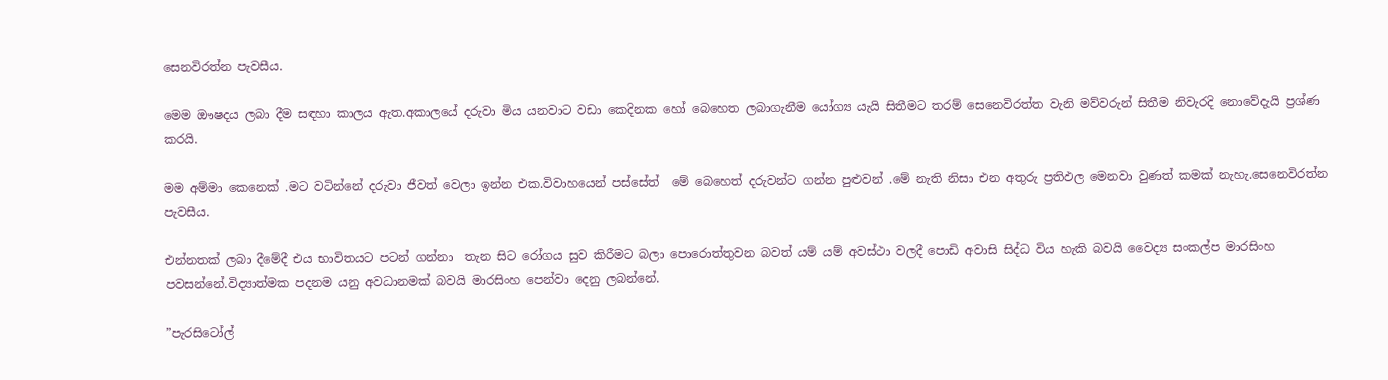සෙනවිරත්න පැවසීය.

මෙම ඖෂදය ලබා දීම සඳහා කාලය ඇත.අකාලයේ දරුවා මිය යනවාට වඩා කෙදිනක හෝ බෙහෙත ලබාගැනීම යෝග්‍ය යැයි සිතීමට තරම් සෙනෙවිරත්ත වැනි මව්වරුන් සිතීම නිවැරදි නොවේදැයි ප්‍රශ්ණ කරයි.

මම අම්මා කෙනෙක් .මට වටින්නේ දරුවා ජීවත් වෙලා ඉන්න එක.විවාහයෙන් පස්සේත්  මේ බෙහෙත් දරුවන්ට ගන්න පුළුවන් .මේ නැති නිසා එන අතුරු ප්‍රතිඵල මෙනවා වුණත් කමක් නැහැ.සෙනෙවිරත්න පැවසීය.

එන්නතක් ලබා දීමේදී එය භාවිතයට පටන් ගන්නා  තැන සිට රෝගය සුව කිරීමට බලා පොරොත්තුවන බවත් යම් යම් අවස්ථා වලදී පොඩි අවාසි සිද්ධ විය හැකි බවයි වෛද්‍ය සංකල්ප මාරසිංහ පවසන්නේ.විද්‍යාත්මක පදනම යනු අවධානමක් බවයි මාරසිංහ පෙන්වා දෙනු ලබන්නේ.

”පැරසිටෝල්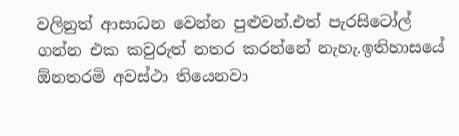වලිනුත් ආසාධන වෙන්න පුළුවන්.එත් පැරසිටෝල් ගන්න එක කවුරුත් නතර කරන්නේ නැහැ.ඉතිහාසයේ  ඕනතරමි අවස්ථා තියෙනවා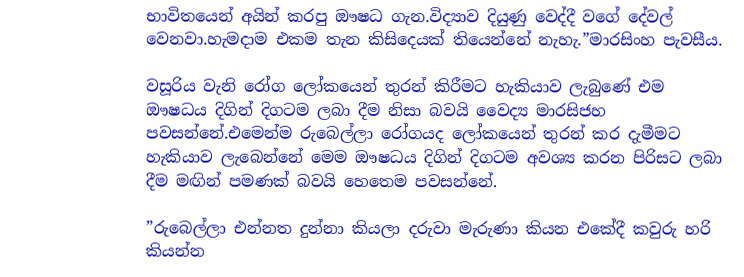භාවිතයෙන් අයින් කරපු ඖෂධ ගැන.විද්‍යාව දියුණු වෙද්දී වගේ දේවල් වෙනවා.හැමදාම එකම තැන කිසිදෙයක් තියෙන්නේ නැහැ.”මාරසිංහ පැවසීය.

වසූරිය වැනි රෝග ලෝකයෙන් තුරන් කිරීමට හැකියාව ලැබුණේ එම ඖෂධය දිගින් දිගටම ලබා දීම නිසා බවයි වෛද්‍ය මාරසිජහ පවසන්නේ.එමෙන්ම රුබෙල්ලා රෝගයද ලෝකයෙන් තුරන් කර දැමීමට හැකියාව ලැබෙන්නේ මෙම ඖෂධය දිගින් දිගටම අවශ්‍ය කරන පිරිසට ලබා දීම මඟින් පමණක් බවයි හෙතෙම පවසන්නේ.

”රුබෙල්ලා එන්නත දුන්නා කියලා දරුවා මැරුණා කියන එකේදී කවුරු හරි කියන්න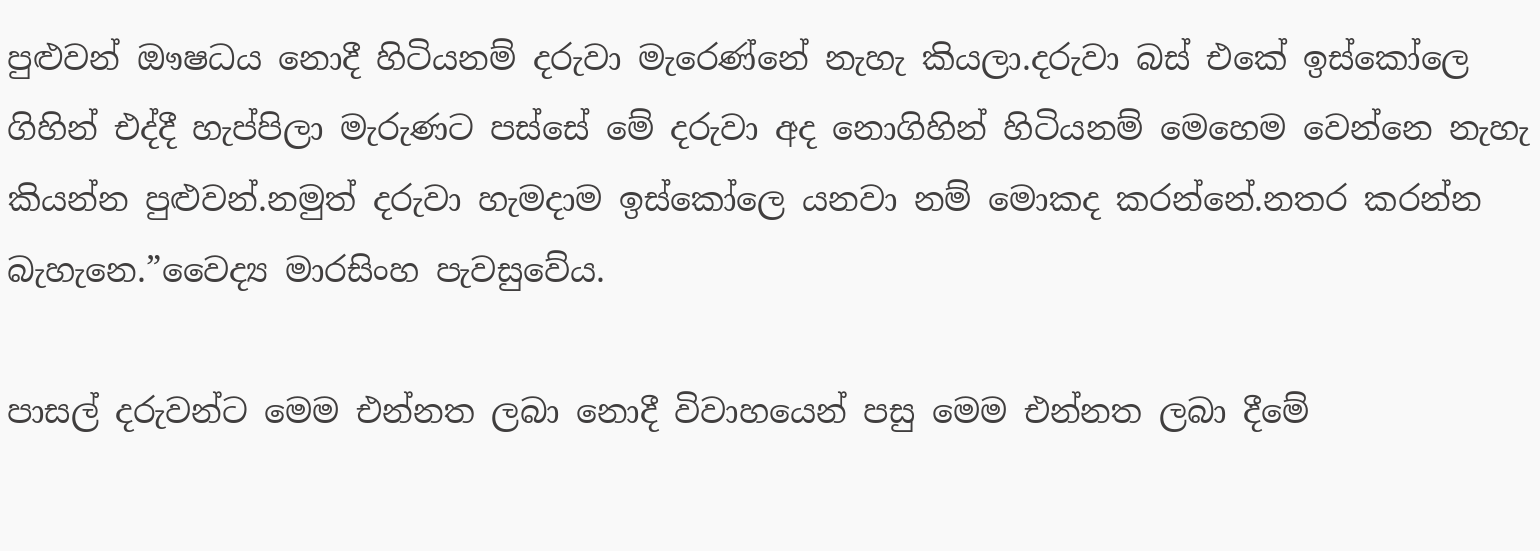පුළුවන් ඖෂධය නොදී හිටියනම් දරුවා මැරෙණ්නේ නැහැ කියලා.දරුවා බස් එකේ ඉස්කෝලෙ ගිහින් එද්දී හැප්පිලා මැරුණට පස්සේ මේ දරුවා අද නොගිහින් හිටියනම් මෙහෙම වෙන්නෙ නැහැ කියන්න පුළුවන්.නමුත් දරුවා හැමදාම ඉස්කෝලෙ යනවා නම් මොකද කරන්නේ.නතර කරන්න බැහැනෙ.”වෛද්‍ය මාරසිංහ පැවසුවේය.

පාසල් දරුවන්ට මෙම එන්නත ලබා නොදී විවාහයෙන් පසු මෙම එන්නත ලබා දීමේ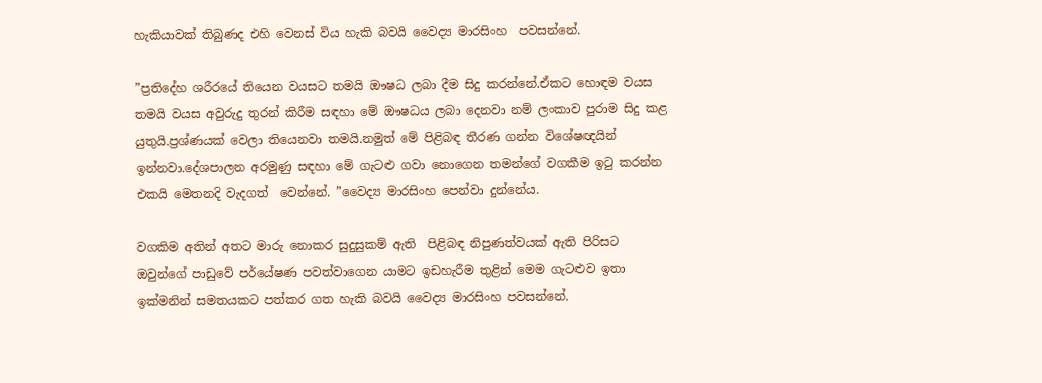හැකියාවක් තිබුණද එහි වෙනස් විය හැකි බවයි වෛද්‍ය මාරසිංහ  පවසන්නේ.

”ප්‍රතිදේහ ශරීරයේ තියෙන වයසට තමයි ඖෂධ ලබා දීම සිදු කරන්නේ.ඒකට හොඳම වයස තමයි වයස අවුරුදු තුරන් කිරීම සඳහා මේ ඖෂධය ලබා දෙනවා නම් ලංකාව පුරාම සිදු කළ යුතුයි.ප්‍රශ්ණයක් වෙලා තියෙනවා තමයි.නමුත් මේ පිළිබඳ තීරණ ගන්න විශේෂඥයින් ඉන්නවා.දේශපාලන අරමුණු සඳහා මේ ගැටළු ගවා නොගෙන තමන්ගේ වගකීම ඉටු කරන්න එකයි මෙතනදි වැදගත්  වෙන්නේ. ”වෛද්‍ය මාරසිංහ පෙන්වා දුන්නේය.

වගකිම අතින් අතට මාරු නොකර සුදුසුකම් ඇති  පිළිබඳ නිපුණත්වයක් ඇති පිරිසට ඔවුන්ගේ පාඩුවේ පර්යේෂණ පවත්වාගෙන යාමට ඉඩහැරීම තුළින් මෙම ගැටළුව ඉතා ඉක්මනින් සමතයකට පත්කර ගත හැකි බවයි වෛද්‍ය මාරසිංහ පවසන්නේ.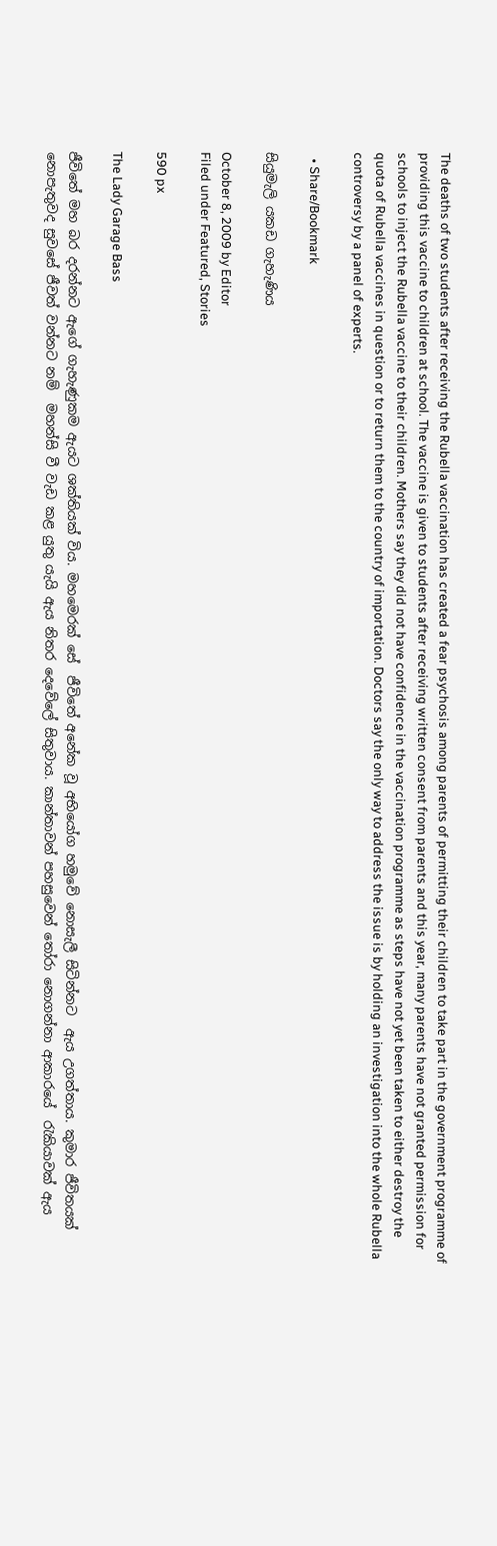The deaths of two students after receiving the Rubella vaccination has created a fear psychosis among parents of permitting their children to take part in the government programme of providing this vaccine to children at school. The vaccine is given to students after receiving written consent from parents and this year, many parents have not granted permission for schools to inject the Rubella vaccine to their children. Mothers say they did not have confidence in the vaccination programme as steps have not yet been taken to either destroy the quota of Rubella vaccines in question or to return them to the country of importation. Doctors say the only way to address the issue is by holding an investigation into the whole Rubella controversy by a panel of experts.

  • Share/Bookmark

සියුමැලි යකඩ ගැහැණිය

October 8, 2009 by Editor
Filed under Featured, Stories

590 px

The Lady Garage Bass

ජීවිතේ මහ බර දරන්නට ඇගේ ගැහැණුකම ඇයට ශක්තියක් විය. මහමෙරක් සේ  ජීවිතේ අනේක වූ අභියෝග හමුවේ නොසැලී සිටින්නට  ඇය උගත්තාය. කුමාර ජීවිතයක් නොපැතුවද සුවසේ ජීවත් වන්නට නම්  මහන්සි වී වැඩ කළ යුතු යැයි ඇය නිතර දෙවේලේ සිතුවාය. කාන්තාවන් පහසුවෙන් තෝරා නොගන්නා ආකාරයේ  රැකියාවක් ඇය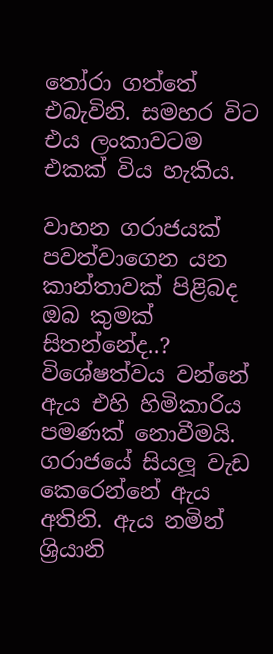තෝරා ගත්තේ එබැවිනි. සමහර විට එය ලංකාවටම එකක් විය හැකිය.

වාහන ගරාජයක් පවත්වාගෙන යන කාන්තාවක් පිළිබද ඔබ කුමක් සිතන්නේද..? විශේෂත්වය වන්නේ ඇය එහි හිමිකාරිය පමණක් නොවීමයි. ගරාජයේ සියලූ වැඩ කෙරෙන්නේ ඇය අතිනි. ඇය නමින් ශ්‍රියානි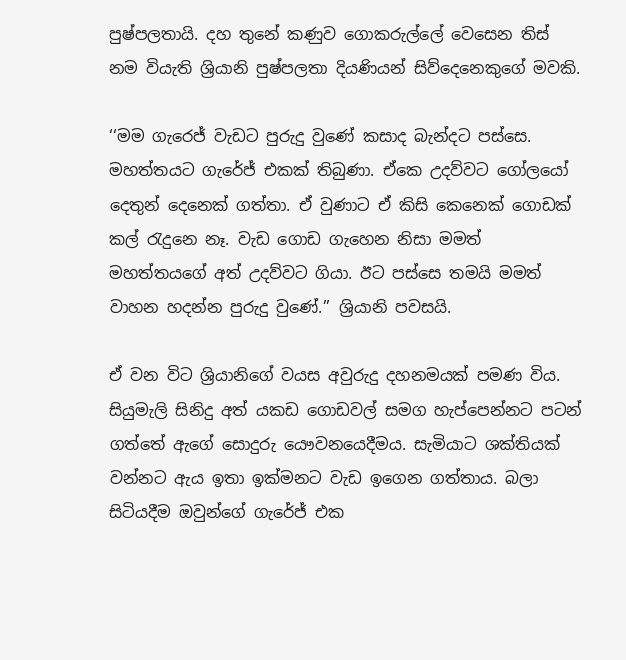පුෂ්පලතායි. දහ තුනේ කණුව ගොකරුල්ලේ වෙසෙන තිස් නම වියැති ශ්‍රියානි පුෂ්පලතා දියණියන් සිව්දෙනෙකුගේ මවකි.

‘‘මම ගැරෙජ් වැඩට පුරුදු වුණේ කසාද බැන්දට පස්සෙ. මහත්තයට ගැරේජ් එකක් තිබුණා. ඒකෙ උදව්වට ගෝලයෝ දෙතුන් දෙනෙක් ගත්තා. ඒ වුණාට ඒ කිසි කෙනෙක් ගොඩක් කල් රැදුනෙ නෑ. වැඩ ගොඩ ගැහෙන නිසා මමත් මහත්තයගේ අත් උදව්වට ගියා. ඊට පස්සෙ තමයි මමත් වාහන හදන්න පුරුදු වුණේ.’’ ශ්‍රියානි පවසයි.

ඒ වන විට ශ්‍රියානිගේ වයස අවුරුදු දහනමයක් පමණ විය. සියුමැලි සිනිදු අත් යකඩ ගොඩවල් සමග හැප්පෙන්නට පටන් ගත්තේ ඇගේ සොදුරු යෞවනයෙදීමය. සැමියාට ශක්තියක් වන්නට ඇය ඉතා ඉක්මනට වැඩ ඉගෙන ගත්තාය. බලා සිටියදීම ඔවුන්ගේ ගැරේජ් එක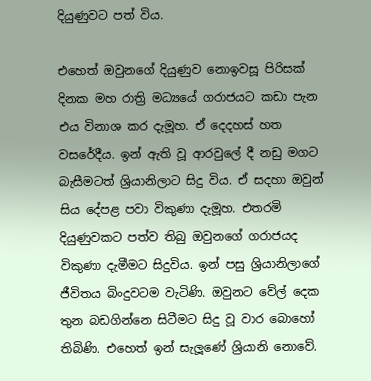දියුණුවට පත් විය.

එහෙත් ඔවුනගේ දියුණුව නොඉවසූ පිරිසක් දිනක මහ රාත්‍රි මධ්‍යයේ ගරාජයට කඩා පැන එය විනාශ කර දැමූහ. ඒ දෙදහස් හත වසරේදීය. ඉන් ඇති වූ ආරවුලේ දී නඩු මගට බැසීමටත් ශ්‍රියානිලාට සිදු විය. ඒ සදහා ඔවුන් සිය දේපළ පවා විකුණා දැමූහ. එතරමි දියුණුවකට පත්ව තිබු ඔවුනගේ ගරාජයද විකුණා දැමීමට සිදුවිය. ඉන් පසු ශ්‍රියානිලාගේ ජීවිතය බිංදුවටම වැටිණි. ඔවුනට වේල් දෙක තුන බඩගින්නෙ සිටීමට සිදු වූ වාර බොහෝ තිබිණි. එහෙත් ඉන් සැලූණේ ශ්‍රියානි නොවේ.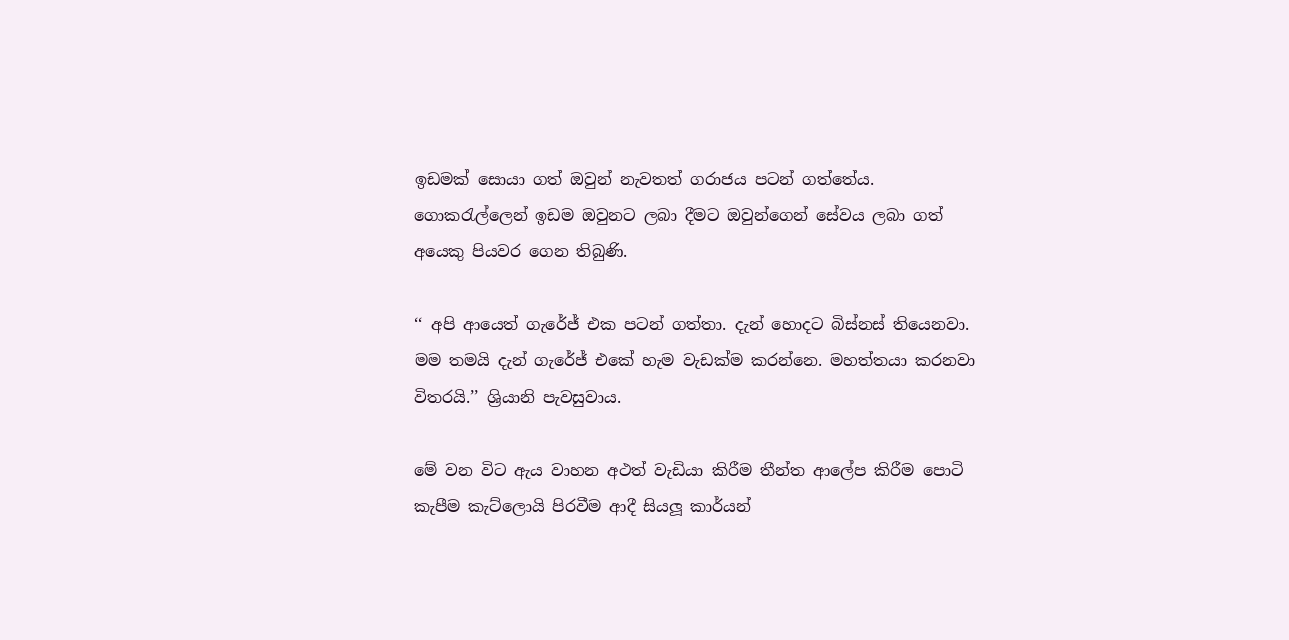ඉඩමක් සොයා ගත් ඔවුන් නැවතත් ගරාජය පටන් ගත්තේය. ගොකරැල්ලෙන් ඉඩම ඔවුනට ලබා දීමට ඔවුන්ගෙන් සේවය ලබා ගත් අයෙකු පියවර ගෙන තිබුණි.

‘‘ අපි ආයෙත් ගැරේජ් එක පටන් ගත්තා. දැන් හොදට බිස්නස් තියෙනවා. මම තමයි දැන් ගැරේජ් එකේ හැම වැඩක්ම කරන්නෙ. මහත්තයා කරනවා විතරයි.’’ ශ්‍රියානි පැවසුවාය.

මේ වන විට ඇය වාහන අථත් වැඩියා කිරීම තීන්ත ආලේප කිරීම පොටි කැපීම කැට්ලොයි පිරවීම ආදී සියලූ කාර්යන්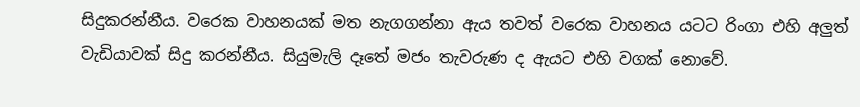සිදුකරන්නීය. වරෙක වාහනයක් මත නැගගන්නා ඇය තවත් වරෙක වාහනය යටට රිංගා එහි අලුත් වැඩියාවක් සිදු කරන්නීය. සියුමැලි දෑතේ මජං තැවරුණ ද ඇයට එහි වගක් නොවේ.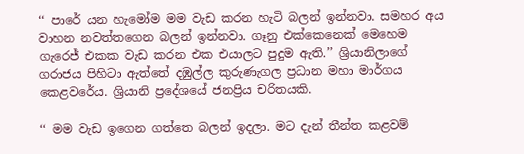‘‘ පාරේ යන හැමෝම මම වැඩ කරන හැටි බලන් ඉන්නවා. සමහර අය වාහන නවත්තගෙන බලන් ඉන්නවා. ගෑනු එක්කෙනෙක් මෙහෙම ගැරෙජ් එකක වැඩ කරන එක එයාලට පුදුම ඇති.’’ ශ්‍රියානිලාගේ ගරාජය පිහිටා ඇත්තේ දඹුල්ල කුරුණැගල ප්‍රධාන මහා මාර්ගය කෙළවරේය. ශ්‍රියානි ප්‍රදේශයේ ජනප්‍රිය චරිතයකි.

‘‘ මම වැඩ ඉගෙන ගත්තෙ බලන් ඉදලා. මට දැන් තීන්ත කළවම්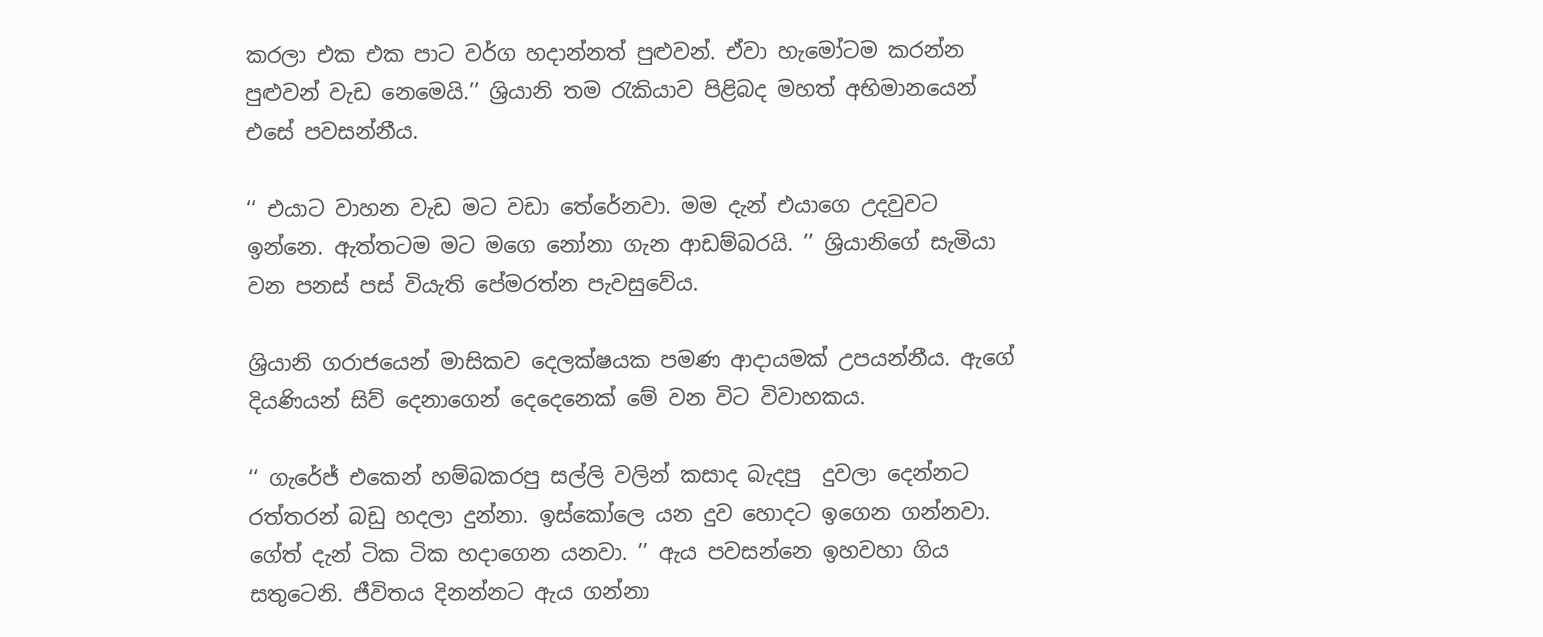කරලා එක එක පාට වර්ග හදාන්නත් පුළුවන්. ඒවා හැමෝටම කරන්න පුළුවන් වැඩ නෙමෙයි.’’ ශ්‍රියානි තම රැකියාව පිළිබද මහත් අභිමානයෙන් එසේ පවසන්නීය.

‘‘ එයාට වාහන වැඩ මට වඩා තේරේනවා. මම දැන් එයාගෙ උදවුවට ඉන්නෙ. ඇත්තටම මට මගෙ නෝනා ගැන ආඩම්බරයි. ’’ ශ්‍රියානිගේ සැමියා වන පනස් පස් වියැති පේමරත්න පැවසුවේය.

ශ්‍රියානි ගරාජයෙන් මාසිකව දෙලක්ෂයක පමණ ආදායමක් උපයන්නීය. ඇගේ දියණියන් සිව් දෙනාගෙන් දෙදෙනෙක් මේ වන විට විවාහකය.

‘‘ ගැරේජ් එකෙන් හම්බකරපු සල්ලි වලින් කසාද බැදපු  දුවලා දෙන්නට රත්තරන් බඩු හදලා දුන්නා. ඉස්කෝලෙ යන දුව හොදට ඉගෙන ගන්නවා. ගේත් දැන් ටික ටික හදාගෙන යනවා. ’’ ඇය පවසන්නෙ ඉහවහා ගිය සතුටෙනි. ජීවිතය දිනන්නට ඇය ගන්නා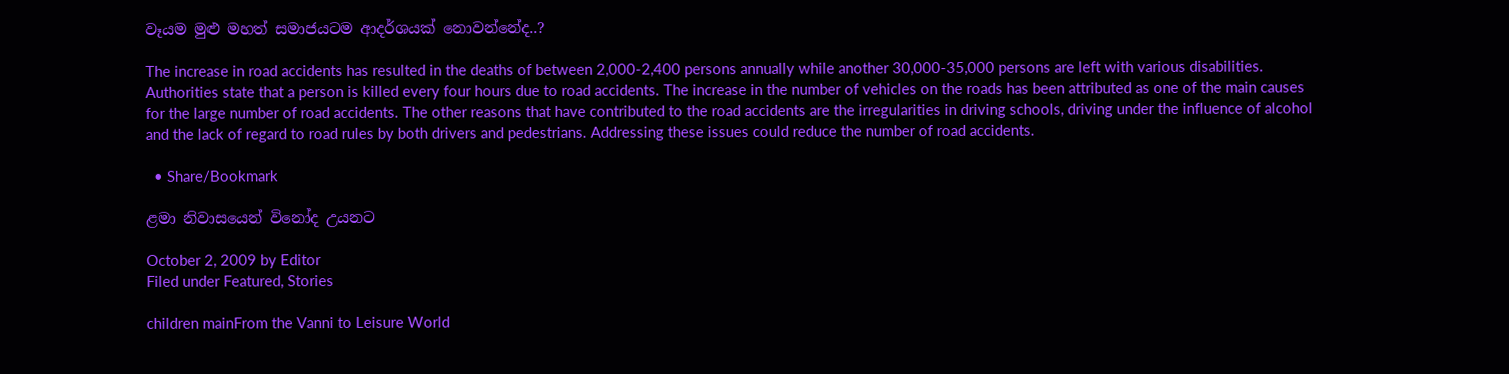වෑයම මුළු මහත් සමාජයටම ආදර්ශයක් නොවන්නේද..?

The increase in road accidents has resulted in the deaths of between 2,000-2,400 persons annually while another 30,000-35,000 persons are left with various disabilities. Authorities state that a person is killed every four hours due to road accidents. The increase in the number of vehicles on the roads has been attributed as one of the main causes for the large number of road accidents. The other reasons that have contributed to the road accidents are the irregularities in driving schools, driving under the influence of alcohol and the lack of regard to road rules by both drivers and pedestrians. Addressing these issues could reduce the number of road accidents.

  • Share/Bookmark

ළමා නිවාසයෙන් විනෝද උයනට

October 2, 2009 by Editor
Filed under Featured, Stories

children mainFrom the Vanni to Leisure World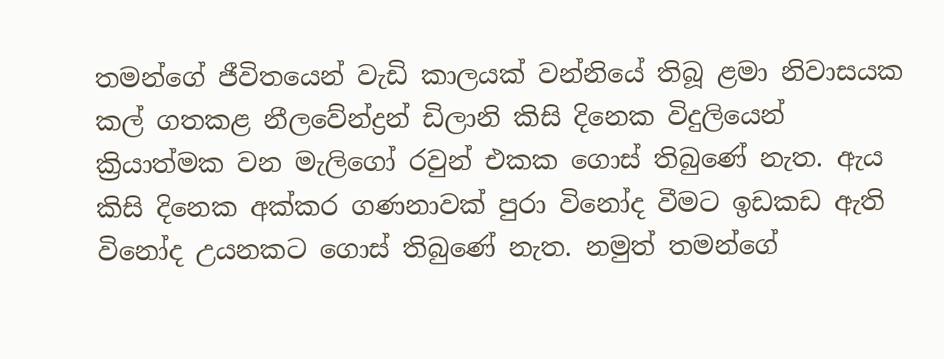තමන්ගේ ජීවිතයෙන් වැඩි කාලයක් වන්නියේ තිබූ ළමා නිවාසයක කල් ගතකළ නීලවේන්ද්‍රන් ඩිලානි කිසි දිනෙක විදුලියෙන් ක්‍රියාත්මක වන මැලිගෝ රවුන් එකක ගොස් තිබුණේ නැත. ඇය කිසි දිනෙක අක්කර ගණනාවක් පුරා විනෝද වීමට ඉඩකඩ ඇති විනෝද උයනකට ගොස් තිබුණේ නැත. නමුත් තමන්ගේ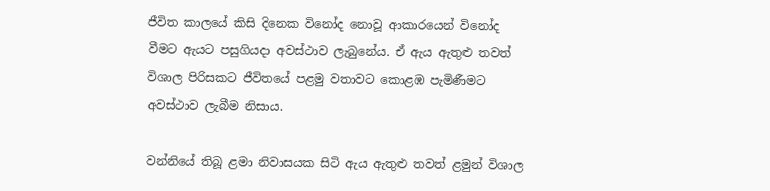ජීවිත කාලයේ කිසි දිනෙක විනෝද නොවූ ආකාරයෙන් විනෝද වීමට ඇයට පසුගියදා අවස්ථාව ලැබුනේය. ඒ ඇය ඇතුළු තවත් විශාල පිරිසකට ජීවිතයේ පළමු වතාවට කොළඹ පැමිණීමට අවස්ථාව ලැබීම නිසාය.

වන්නියේ තිබූ ළමා නිවාසයක සිටි ඇය ඇතුළු තවත් ළමුන් විශාල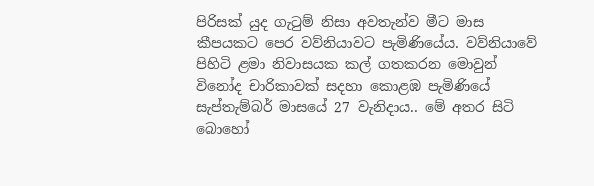පිරිසක් යුද ගැටුම් නිසා අවතැන්ව මීට මාස කීපයකට පෙර වව්නියාවට පැමිණියේය. වව්නියාවේ පිහිටි ළමා නිවාසයක කල් ගතකරන මොවුන් විනෝද චාරිකාවක් සදහා කොළඹ පැමිණියේ සැප්තැම්බර් මාසයේ 27 වැනිදාය.. මේ අතර සිටි බොහෝ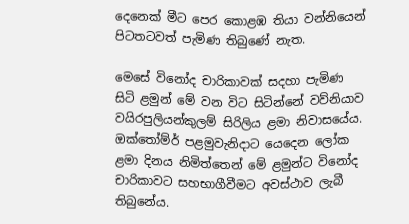දෙනෙක් මීට පෙර කොළඹ තියා වන්නියෙන් පිටතටවත් පැමිණ තිබුණේ නැත.

මෙසේ විනෝද චාරිකාවක් සදහා පැමිණ සිටි ළමුන් මේ වන විට සිටින්නේ වව්නියාව වයිරපුලියන්කුලම් සිරිලිය ළමා නිවාසයේය. ඔක්තෝම්ර් පළමුවැනිදාට යෙදෙන ලෝක ළමා දිනය නිමිත්තෙන් මේ ළමුන්ට විනෝද චාරිකාවට සහභාගීවීමට අවස්ථාව ලැබී තිබුනේය.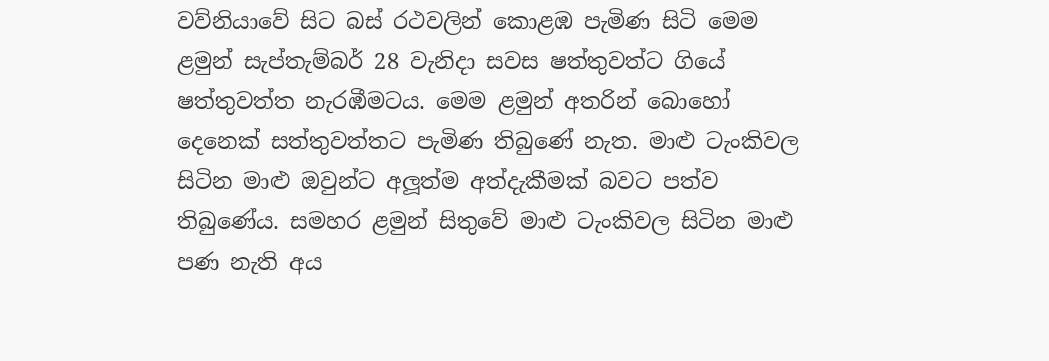වව්නියාවේ සිට බස් රථවලින් කොළඹ පැමිණ සිටි මෙම ළමුන් සැප්තැම්බර් 28 වැනිදා සවස ෂත්තුවත්ට ගියේ ෂත්තුවත්ත නැරඹීමටය. මෙම ළමුන් අතරින් බොහෝ දෙනෙක් සත්තුවත්තට පැමිණ තිබුණේ නැත. මාළු ටැංකිවල සිටින මාළු ඔවුන්ට අලූත්ම අත්දැකීමක් බවට පත්ව තිබුණේය. සමහර ළමුන් සිතුවේ මාළු ටැංකිවල සිටින මාළු පණ නැති අය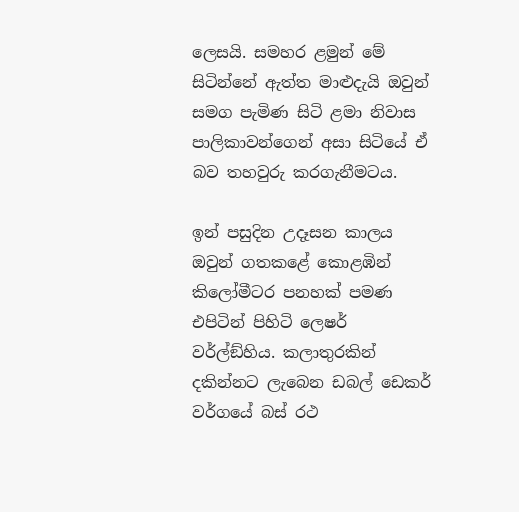ලෙසයි. සමහර ළමුන් මේ සිටින්නේ ඇත්ත මාළුදැයි ඔවුන් සමග පැමිණ සිටි ළමා නිවාස පාලිකාවන්ගෙන් අසා සිටියේ ඒ බව තහවුරු කරගැනීමටය.

ඉන් පසුදින උදෑසන කාලය ඔවුන් ගතකළේ කොළඹින් කිලෝමීටර පනහක් පමණ එපිටින් පිහිටි ලෙෂර් වර්ල්ඞ්හිය. කලාතුරකින් දකින්නට ලැබෙන ඩබල් ඩෙකර් වර්ගයේ බස් රථ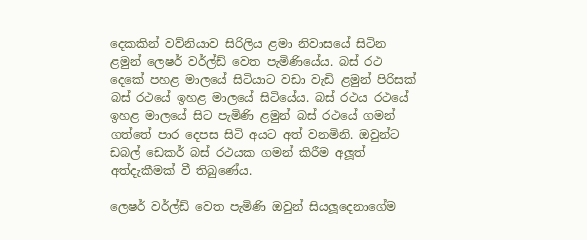දෙකකින් වව්නියාව සිරිලිය ළමා නිවාසයේ සිටින ළමුන් ලෙෂර් වර්ල්ඩ් වෙත පැමිණියේය. බස් රථ දෙකේ පහළ මාලයේ සිටියාට වඩා වැඩි ළමුන් පිරිසක් බස් රථයේ ඉහළ මාලයේ සිටියේය. බස් රථය රථයේ ඉහළ මාලයේ සිට පැමිණි ළමුන් බස් රථයේ ගමන් ගත්තේ පාර දෙපස සිටි අයට අත් වනමිනි. ඔවුන්ට ඩබල් ඩෙකර් බස් රථයක ගමන් කිරීම අලූත් අත්දැකීමක් වී තිබුණේය.

ලෙෂර් වර්ල්ඩ් වෙත පැමිණි ඔවුන් සියලූදෙනාගේම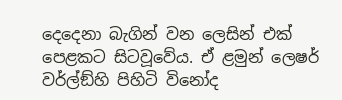දෙදෙනා බැගින් වන ලෙසින් එක් පෙළකට සිටවූවේය. ඒ ළමුන් ලෙෂර් වර්ල්ඞ්හි පිහිටි විනෝද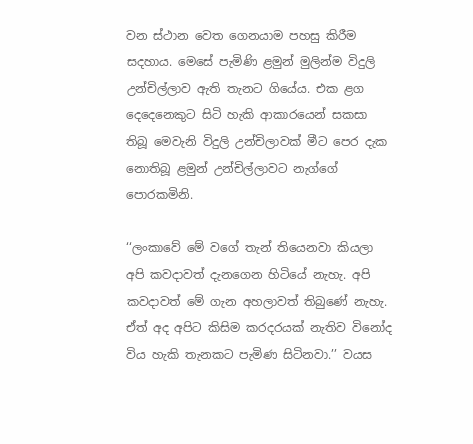වන ස්ථාන වෙත ගෙනයාම පහසු කිරීම සදහාය. මෙසේ පැමිණි ළමුන් මුලින්ම විදුලි උන්චිල්ලාව ඇති තැනට ගියේය. එක ළග දෙදෙනෙකුට සිටි හැකි ආකාරයෙන් සකසා තිබූ මෙවැනි විදුලි උන්චිලාවක් මීට පෙර දැක නොතිබූ ළමුන් උන්චිල්ලාවට නැග්ගේ පොරකමිනි.

‘‘ලංකාවේ මේ වගේ තැන් තියෙනවා කියලා අපි කවදාවත් දැනගෙන හිටියේ නැහැ. අපි කවදාවත් මේ ගැන අහලාවත් තිබුණේ නැහැ. ඒත් අද අපිට කිසිම කරදරයක් නැතිව විනෝද විය හැකි තැනකට පැමිණ සිටිනවා.’’ වයස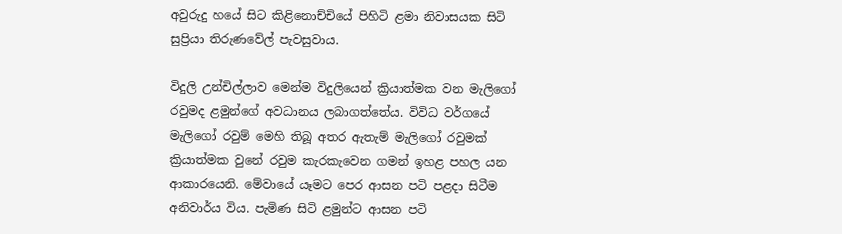අවුරුදු හයේ සිට කිළිනොච්චියේ පිහිටි ළමා නිවාසයක සිටි සුප්‍රියා තිරුණවේල් පැවසුවාය.

විදුලි උන්චිල්ලාව මෙන්ම විදුලියෙන් ක්‍රියාත්මක වන මැලිගෝ රවුමද ළමුන්ගේ අවධානය ලබාගත්තේය. විවිධ වර්ගයේ මැලිගෝ රවුම් මෙහි තිබූ අතර ඇතැම් මැලිගෝ රවුමක් ක්‍රියාත්මක වුනේ රවුම කැරකැවෙන ගමන් ඉහළ පහල යන ආකාරයෙනි. මේවායේ යෑමට පෙර ආසන පටි පළදා සිටීම අනිවාර්ය විය. පැමිණ සිටි ළමුන්ට ආසන පටි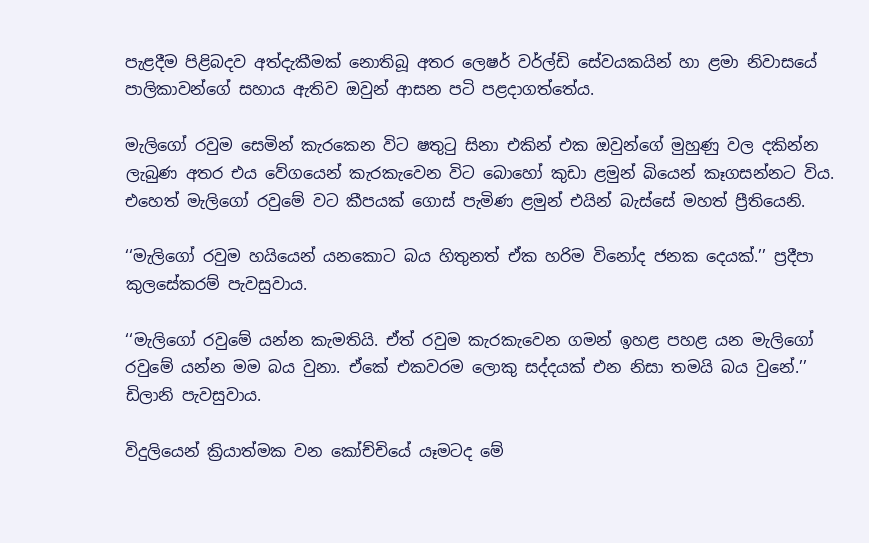පැළදීම පිළිබදව අත්දැකීමක් නොතිබූ අතර ලෙෂර් වර්ල්ඩි සේවයකයින් හා ළමා නිවාසයේ පාලිකාවන්ගේ සහාය ඇතිව ඔවුන් ආසන පටි පළදාගත්තේය.

මැලිගෝ රවුම සෙමින් කැරකෙන විට ෂතුටු සිනා එකින් එක ඔවුන්ගේ මුහුණු වල දකින්න ලැබුණ අතර එය වේගයෙන් කැරකැවෙන විට බොහෝ කුඩා ළමුන් බියෙන් කෑගසන්නට විය. එහෙත් මැලිගෝ රවුමේ වට කීපයක් ගොස් පැමිණ ළමුන් එයින් බැස්සේ මහත් ප්‍රීතියෙනි.

‘‘මැලිගෝ රවුම හයියෙන් යනකොට බය හිතුනත් ඒක හරිම විනෝද ජනක දෙයක්.’’ ප්‍රදීපා කුලසේකරම් පැවසුවාය.

‘‘මැලිගෝ රවුමේ යන්න කැමතියි. ඒත් රවුම කැරකැවෙන ගමන් ඉහළ පහළ යන මැලිගෝ රවුමේ යන්න මම බය වුනා. ඒකේ එකවරම ලොකු සද්දයක් එන නිසා තමයි බය වුනේ.’’ ඩිලානි පැවසුවාය.

විදුලියෙන් ක්‍රියාත්මක වන කෝච්චියේ යෑමටද මේ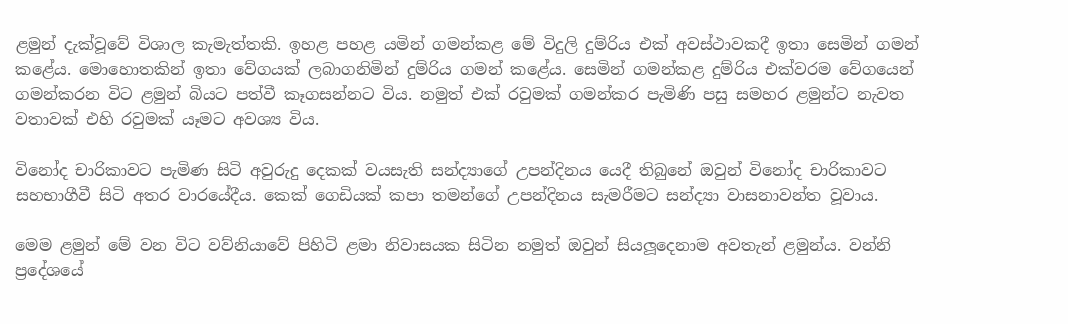ළමුන් දැක්වූවේ විශාල කැමැත්තකි. ඉහළ පහළ යමින් ගමන්කළ මේ විදුලි දුම්රිය එක් අවස්ථාවකදී ඉතා සෙමින් ගමන් කළේය. මොහොතකින් ඉතා වේගයක් ලබාගනිමින් දුම්රිය ගමන් කළේය. සෙමින් ගමන්කළ දුම්රිය එක්වරම වේගයෙන් ගමන්කරන විට ළමුන් බියට පත්වී කෑගසන්නට විය. නමුත් එක් රවුමක් ගමන්කර පැමිණි පසු සමහර ළමුන්ට නැවත වතාවක් එහි රවුමක් යෑමට අවශ්‍ය විය.

විනෝද චාරිකාවට පැමිණ සිටි අවුරුදු දෙකක් වයසැති සන්ද්‍යාගේ උපන්දිනය යෙදී තිබුනේ ඔවුන් විනෝද චාරිකාවට සහභාගීවී සිටි අතර වාරයේදීය. කෙක් ගෙඩියක් කපා තමන්ගේ උපන්දිනය සැමරීමට සන්ද්‍යා වාසනාවන්ත වූවාය.

මෙම ළමුන් මේ වන විට වව්නියාවේ පිහිටි ළමා නිවාසයක සිටින නමුත් ඔවුන් සියලූදෙනාම අවතැන් ළමුන්ය. වන්නි ප්‍රදේශයේ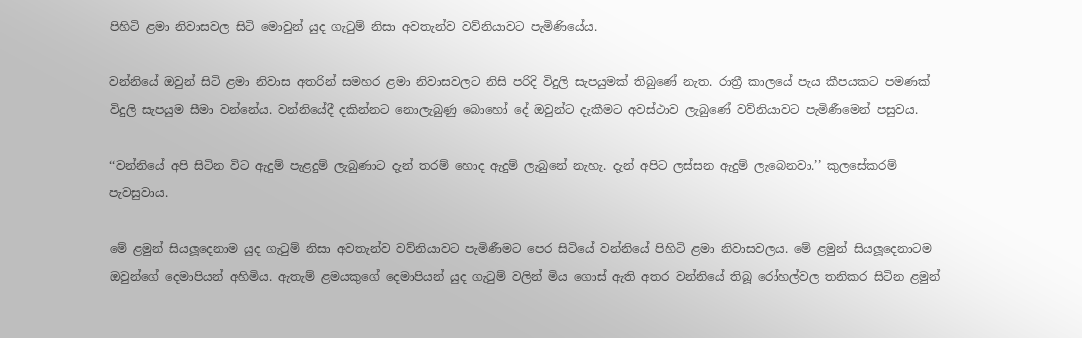පිහිටි ළමා නිවාසවල සිටි මොවුන් යුද ගැටුම් නිසා අවතැන්ව වව්නියාවට පැමිණියේය.

වන්නියේ ඔවුන් සිටි ළමා නිවාස අතරින් සමහර ළමා නිවාසවලට නිසි පරිදි විදුලි සැපයුමක් තිබුණේ නැත. රාත්‍රී කාලයේ පැය කීපයකට පමණක් විදුලි සැපයුම සීමා වන්නේය. වන්නියේදී දකින්නට නොලැබුණු බොහෝ දේ ඔවුන්ට දැකීමට අවස්ථාව ලැබුණේ වව්නියාවට පැමිණීමෙන් පසුවය.

‘‘වන්නියේ අපි සිටින විට ඇදුම් පැළදුම් ලැබුණාට දැන් තරම් හොද ඇදුම් ලැබුනේ නැහැ. දැන් අපිට ලස්සන ඇදුම් ලැබෙනවා.’’ කුලසේකරම් පැවසුවාය.

මේ ළමුන් සියලූදෙනාම යුද ගැටුම් නිසා අවතැන්ව වව්නියාවට පැමිණීමට පෙර සිටියේ වන්නියේ පිහිටි ළමා නිවාසවලය. මේ ළමුන් සියලූදෙනාටම ඔවුන්ගේ දෙමාපියන් අහිමිය. ඇතැම් ළමයකුගේ දෙමාපියන් යුද ගැටුම් වලින් මිය ගොස් ඇති අතර වන්නියේ තිබූ රෝහල්වල තනිකර සිටින ළමුන්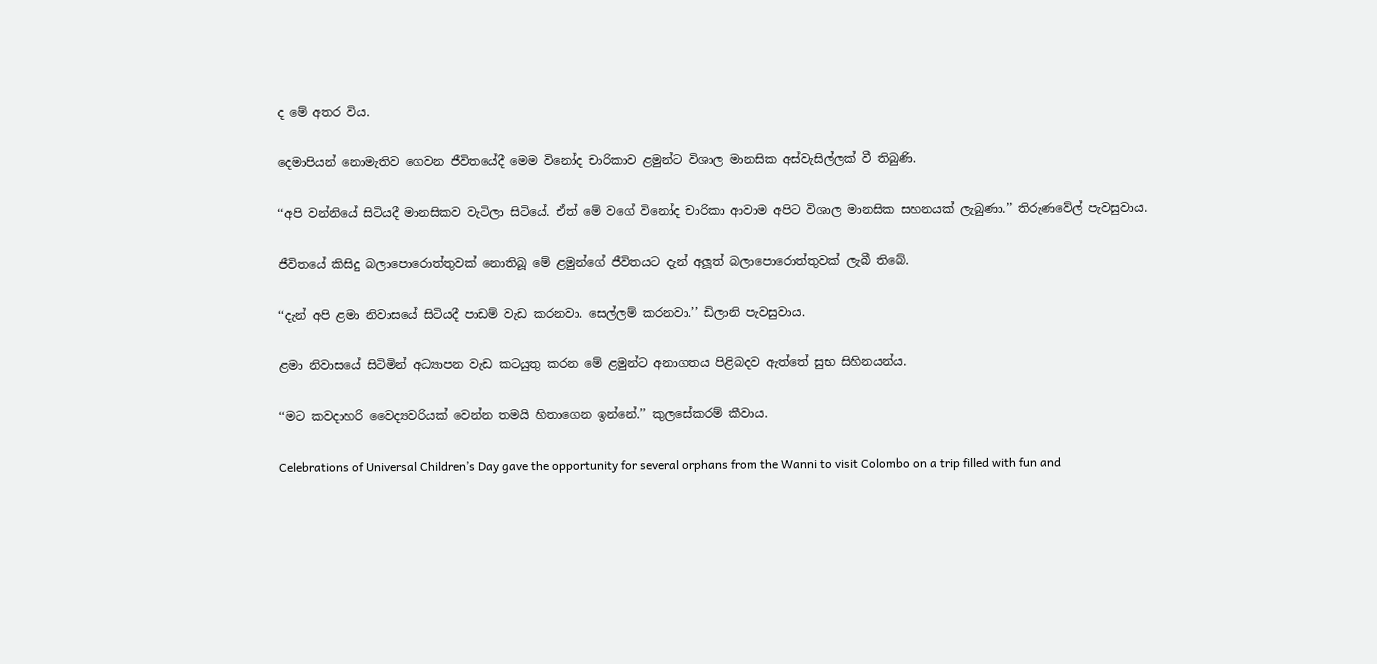ද මේ අතර විය.

දෙමාපියන් නොමැතිව ගෙවන ජීවිතයේදී මෙම විනෝද චාරිකාව ළමුන්ට විශාල මානසික අස්වැසිල්ලක් වී තිබුණි.

‘‘අපි වන්නියේ සිටියදී මානසිකව වැටිලා සිටියේ. ඒත් මේ වගේ විනෝද චාරිකා ආවාම අපිට විශාල මානසික සහනයක් ලැබුණා.’’ තිරුණවේල් පැවසුවාය.

ජීවිතයේ කිසිදු බලාපොරොත්තුවක් නොතිබූ මේ ළමුන්ගේ ජීවිතයට දැන් අලූත් බලාපොරොත්තුවක් ලැබී තිබේ.

‘‘දැන් අපි ළමා නිවාසයේ සිටියදී පාඩම් වැඩ කරනවා. සෙල්ලම් කරනවා.’’ ඩිලානි පැවසුවාය.

ළමා නිවාසයේ සිටිමින් අධ්‍යාපන වැඩ කටයුතු කරන මේ ළමුන්ට අනාගතය පිළිබදව ඇත්තේ සුභ සිහිනයන්ය.

‘‘මට කවදාහරි වෛද්‍යවරියක් වෙන්න තමයි හිතාගෙන ඉන්නේ.’’ කුලසේකරම් කීවාය.

Celebrations of Universal Children’s Day gave the opportunity for several orphans from the Wanni to visit Colombo on a trip filled with fun and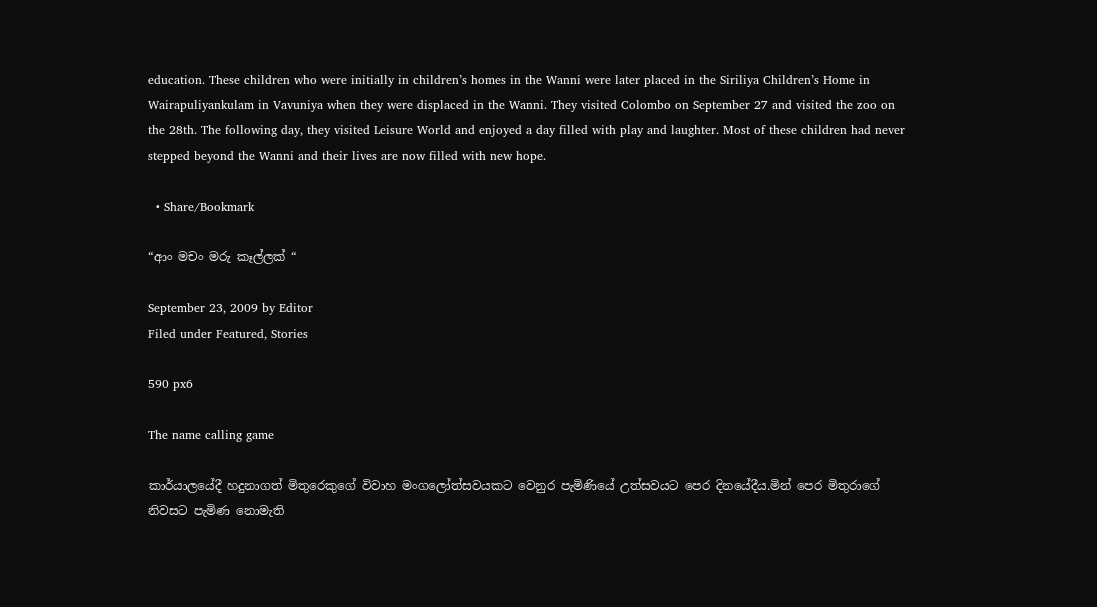education. These children who were initially in children’s homes in the Wanni were later placed in the Siriliya Children’s Home in Wairapuliyankulam in Vavuniya when they were displaced in the Wanni. They visited Colombo on September 27 and visited the zoo on the 28th. The following day, they visited Leisure World and enjoyed a day filled with play and laughter. Most of these children had never stepped beyond the Wanni and their lives are now filled with new hope.

  • Share/Bookmark

“ආං මචං මරු කෑල්ලක් “

September 23, 2009 by Editor
Filed under Featured, Stories

590 px6

The name calling game

කාර්යාලයේදී හදුනාගත් මිතුරෙකුගේ විවාහ මංගලෝත්සවයකට වෙනුර පැමිණියේ උත්සවයට පෙර දිනයේදීය.මින් පෙර මිතුරාගේ නිවසට පැමිණ නොමැති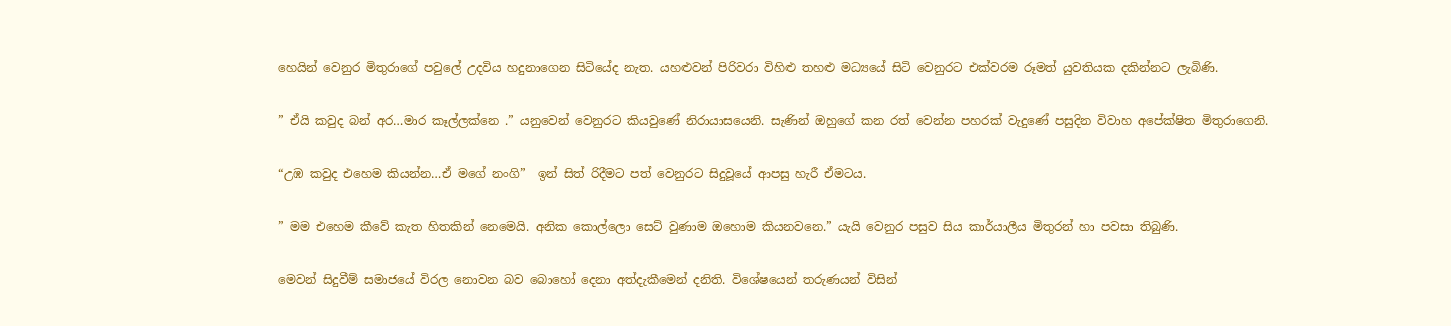හෙයින් වෙනුර මිතුරාගේ පවුලේ උදවිය හදුනාගෙන සිටියේද නැත. යහළුවන් පිරිවරා විහිළු තහළු මධ්‍යයේ සිටි වෙනුරට එක්වරම රූමත් යුවතියක දකින්නට ලැබිණි.

” ඒයි කවුද බන් අර…මාර කෑල්ලක්නෙ .” යනුවෙන් වෙනුරට කියවුණේ නිරායාසයෙනි. සැණින් ඔහුගේ කන රත් වෙන්න පහරක් වැදුණේ පසුදින විවාහ අපේක්ෂිත මිතුරාගෙනි.

“උඹ කවුද එහෙම කියන්න…ඒ මගේ නංගි”  ඉන් සිත් රිදීමට පත් වෙනුරට සිදුවූයේ ආපසු හැරී ඒමටය.

” මම එහෙම කීවේ කැත හිතකින් නෙමෙයි. අනික කොල්ලො සෙට් වුණාම ඔහොම කියනවනෙ.” යැයි වෙනුර පසුව සිය කාර්යාලීය මිතුරන් හා පවසා තිබුණි.

මෙවන් සිදුවීම් සමාජයේ විරල නොවන බව බොහෝ දෙනා අත්දැකීමෙන් දනිති. විශේෂයෙන් තරුණයන් විසින්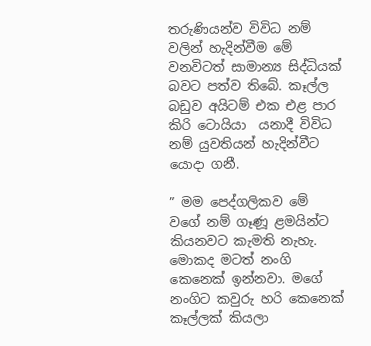තරුණියන්ව විවිධ නම් වලින් හැදින්වීම මේ වනවිටත් සාමාන්‍ය සිද්ධියක් බවට පත්ව තිබේ. කෑල්ල බඩුව අයිටම් එක එළ පාර කිරි ටොයියා  යනාදී විවිධ නම් යුවතියන් හැදින්වීට යොදා ගනී.

” මම පෙද්ගලිකව මේ වගේ නම් ගෑණූ ළමයින්ට කියනවට කැමති නැහැ. මොකද මටත් නංගි කෙනෙක් ඉන්නවා. මගේ නංගිට කවුරු හරි කෙනෙක් කෑල්ලක් කියලා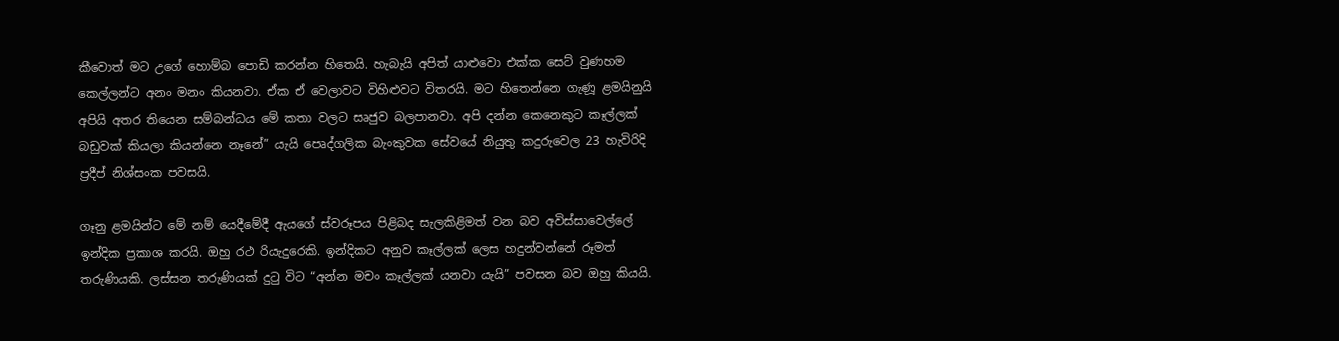කීවොත් මට උගේ හොම්බ පොඩි කරන්න හිතෙයි. හැබැයි අපිත් යාළුවො එක්ක සෙට් වුණහම කෙල්ලන්ට අනං මනං කියනවා. ඒක ඒ වෙලාවට විහිළුවට විතරයි. මට හිතෙන්නෙ ගැණූ ළමයිනුයි අපියි අතර තියෙන සම්බන්ධය මේ කතා වලට සෘජුව බලපානවා. අපි දන්න කෙනෙකුට කෑල්ලක් බඩුවක් කියලා කියන්නෙ නෑනේ” යැයි පෙෘද්ගලික බැංකුවක සේවයේ නියුතු කදුරුවෙල 23 හැවිරිදි ප්‍රදීප් නිශ්සංක පවසයි.

ගෑනු ළමයින්ට මේ නම් යෙදීමේදී ඇයගේ ස්වරූපය පිළිබද සැලකිළිමත් වන බව අවිස්සාවෙල්ලේ ඉන්දික ප්‍රකාශ කරයි. ඔහු රථ රියැදුරෙකි. ඉන්දිකට අනුව කෑල්ලක් ලෙස හදුන්වන්නේ රූමත් තරුණියකි. ලස්සන තරුණියක් දුටු විට “අන්න මචං කෑල්ලක් යනවා යැයි” පවසන බව ඔහු කියයි.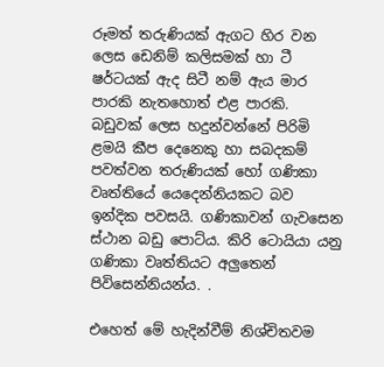රූමත් තරුණියක් ඇගට හිර වන ලෙස ඩෙනිම් කලිසමක් හා ටී ෂර්ටයක් ඇද සිටී නම් ඇය මාර පාරකි නැතහොත් එළ පාරකි. බඩුවක් ලෙස හදුන්වන්නේ පිරිමි ළමයි කීප දෙනෙකු හා සබදකම් පවත්වන තරුණියක් හෝ ගණිකා වෘත්තියේ යෙදෙන්නියකට බව ඉන්දික පවසයි. ගණිකාවන් ගැවසෙන ස්ථාන බඩු පොට්ය. කිරි ටොයියා යනු ගණිකා වෘත්තියට අලුතෙන් පිවිසෙන්නියන්ය. .

එහෙත් මේ හැදින්වීම් නිශ්චිතවම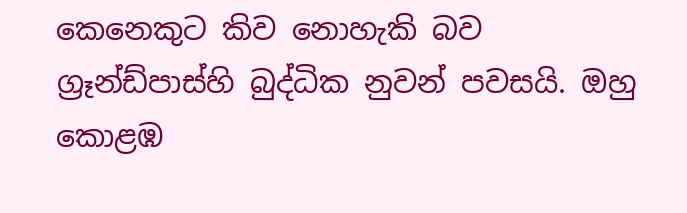කෙනෙකුට කිව නොහැකි බව ග්‍රෑන්ඩ්පාස්හි බුද්ධික නුවන් පවසයි. ඔහු කොළඹ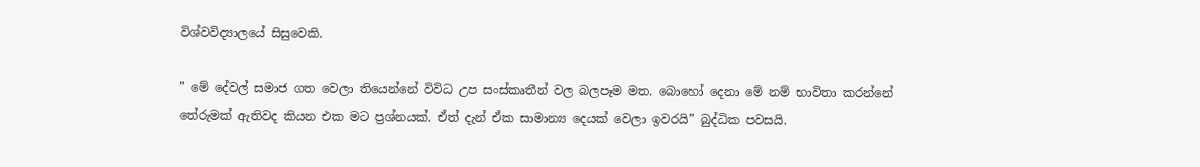විශ්වවිද්‍යාලයේ සිසුවෙකි.

” මේ දේවල් සමාජ ගත වෙලා තියෙන්නේ විවිධ උප සංස්කෘතීන් වල බලපෑම මත. බොහෝ දෙනා මේ නම් භාවිතා කරන්නේ තේරුමක් ඇතිවද කියන එක මට ප්‍රශ්නයක්. ඒත් දැන් ඒක සාමාන්‍ය දෙයක් වෙලා ඉවරයි” බුද්ධික පවසයි.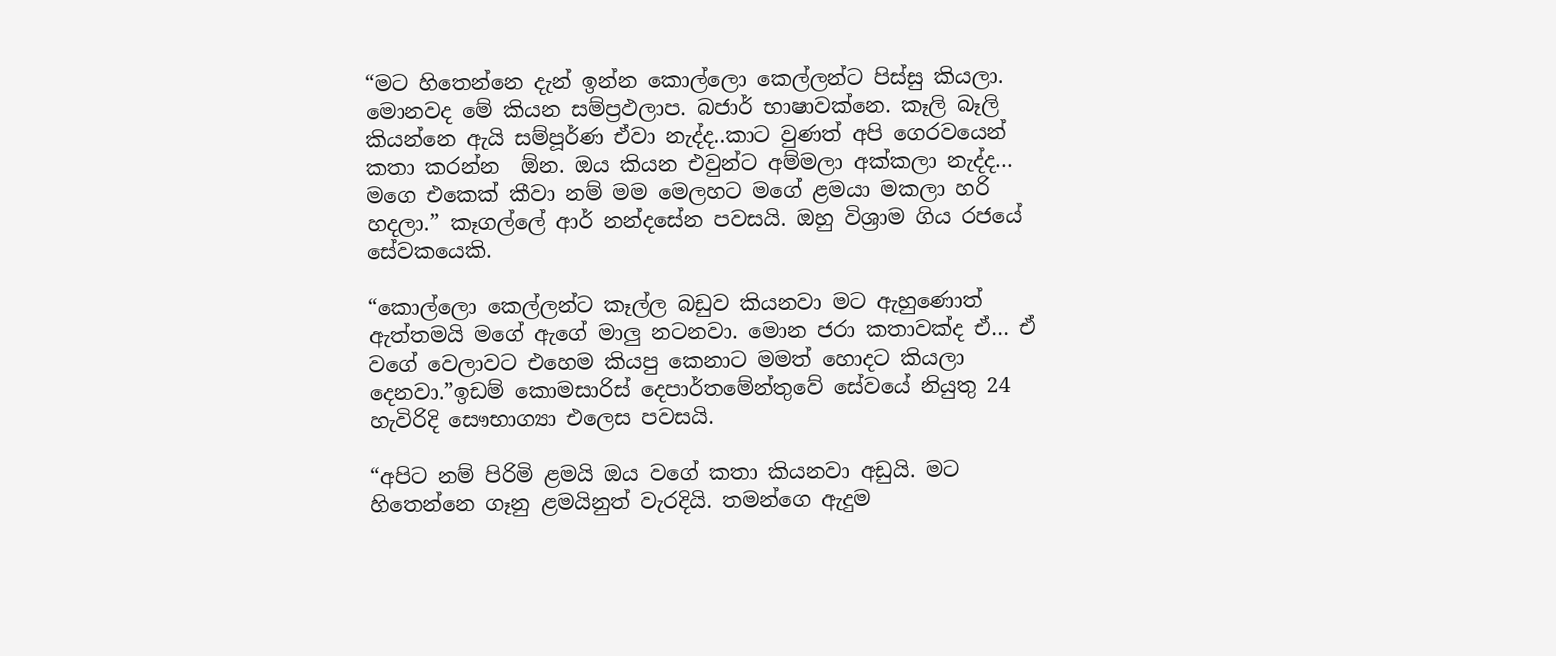“මට හිතෙන්නෙ දැන් ඉන්න කොල්ලො කෙල්ලන්ට පිස්සු කියලා. මොනවද මේ කියන සම්ප්‍රඵලාප. බජාර් භාෂාවක්නෙ. කෑලි බෑලි කියන්නෙ ඇයි සම්පූර්ණ ඒවා නැද්ද..කාට වුණත් අපි ගෙරවයෙන් කතා කරන්න  ඕන. ඔය කියන එවුන්ට අම්මලා අක්කලා නැද්ද… මගෙ එකෙක් කීවා නම් මම මෙලහට මගේ ළමයා මකලා හරි හදලා.” කෑගල්ලේ ආර් නන්දසේන පවසයි. ඔහු විශ්‍රාම ගිය රජයේ සේවකයෙකි.

“කොල්ලො කෙල්ලන්ට කෑල්ල බඩුව කියනවා මට ඇහුණොත් ඇත්තමයි මගේ ඇගේ මාලු නටනවා. මොන ජරා කතාවක්ද ඒ… ඒ වගේ වෙලාවට එහෙම කියපු කෙනාට මමත් හොදට කියලා දෙනවා.”ඉඩම් කොමසාරිස් දෙපාර්තමේන්තුවේ සේවයේ නියුතු 24 හැවිරිදි සෞභාග්‍යා එලෙස පවසයි.

“අපිට නම් පිරිමි ළමයි ඔය වගේ කතා කියනවා අඩුයි. මට හිතෙන්නෙ ගෑනු ළමයිනුත් වැරදියි. තමන්ගෙ ඇදුම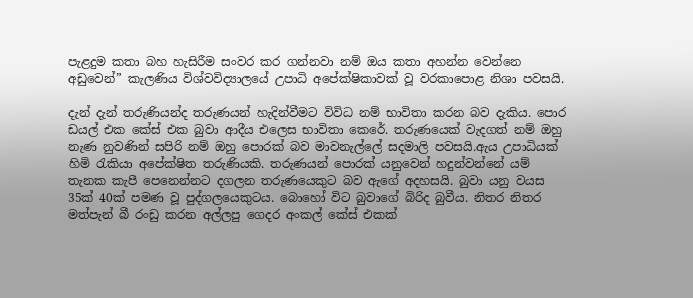පැළදුම කතා බහ හැසිරීම සංවර කර ගන්නවා නම් ඔය කතා අහන්න වෙන්නෙ අඩුවෙන්” කැලණිය විශ්වවිද්‍යාලයේ උපාධි අපේක්ෂිකාවක් වූ වරකාපොළ නිශා පවසයි.

දැන් දැන් තරුණියන්ද තරුණයන් හැදින්වීමට විවිධ නම් භාවිතා කරන බව දැකිය. පොර ඩයල් එක කේස් එක බුවා ආදීය එලෙස භාවිතා කෙරේ. තරුණයෙක් වැදගත් නම් ඔහු නැණ නුවණින් සපිරි නම් ඔහු පොරක් බව මාවනැල්ලේ සදමාලි පවසයි.ඇය උපාධියක් හිමි රැකියා අපේක්ෂිත තරුණියකි. තරුණයන් පොරක් යනුවෙන් හදුන්වන්නේ යම් තැනක කැපී පෙනෙන්නට දගලන තරුණයෙකුට බව ඇගේ අදහසයි. බුවා යනු වයස 35ක් 40ක් පමණ වූ පුද්ගලයෙකුටය. බොහෝ විට බුවාගේ බිරිද බුවීය. නිතර නිතර මත්පැන් බී රංඩු කරන අල්ලපු ගෙදර අංකල් කේස් එකක්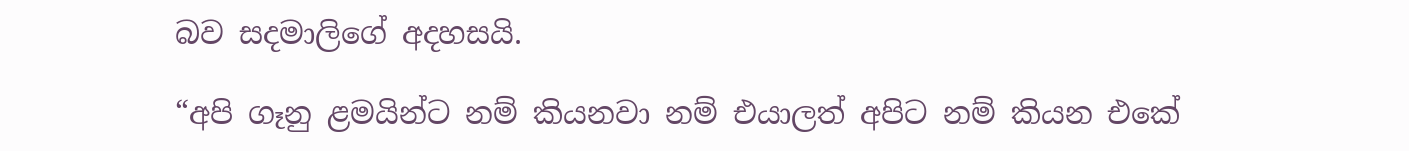බව සදමාලිගේ අදහසයි.

“අපි ගෑනු ළමයින්ට නම් කියනවා නම් එයාලත් අපිට නම් කියන එකේ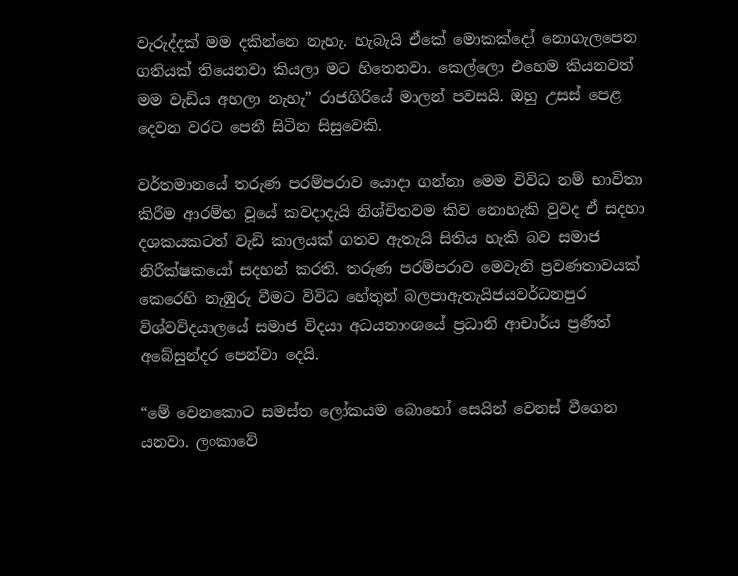වැරුද්දක් මම දකින්නෙ නැහැ. හැබැයි ඒකේ මොකක්දෝ නොගැලපෙන ගතියක් තියෙනවා කියලා මට හිතෙනවා. කෙල්ලො එහෙම කියනවත් මම වැඩිය අහලා නැහැ” රාජගිරියේ මාලන් පවසයි. ඔහු උසස් පෙළ දෙවන වරට පෙනී සිටින සිසුවෙකි.

වර්තමානයේ තරුණ පරම්පරාව යොදා ගන්නා මෙම විවිධ නම් භාවිතා කිරීම ආරම්භ වූයේ කවදාදැයි නිශ්චිතවම කිව නොහැකි වුවද ඒ සදහා දශකයකටත් වැඩි කාලයක් ගතව ඇතැයි සිතිය හැකි බව සමාජ නිරීක්ෂකයෝ සදහන් කරති. තරුණ පරම්පරාව මෙවැනි ප්‍රවණතාවයක් කෙරෙහි නැඹුරු වීමට විවිධ හේතුන් බලපාඇතැයිජයවර්ධනපුර විශ්වවිදයාලයේ සමාජ විදයා අධයනාංශයේ ප්‍රධානි ආචාර්ය ප්‍රණීත් අබේසුන්දර පෙන්වා දෙයි.

“මේ වෙනකොට සමස්ත ලෝකයම බොහෝ සෙයින් වෙනස් වීගෙන යනවා. ලංකාවේ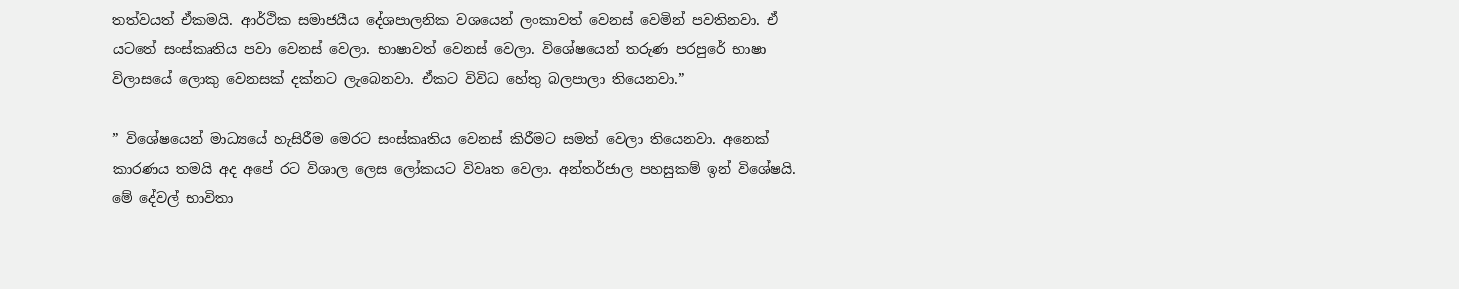තත්වයත් ඒකමයි. ආර්ථික සමාජයීය දේශපාලනික වශයෙන් ලංකාවත් වෙනස් වෙමින් පවතිනවා. ඒ යටතේ සංස්කෘතිය පවා වෙනස් වෙලා. භාෂාවත් වෙනස් වෙලා. විශේෂයෙන් තරුණ පරපුරේ භාෂා විලාසයේ ලොකු වෙනසක් දක්නට ලැබෙනවා. ඒකට විවිධ හේතු බලපාලා තියෙනවා.”

” විශේෂයෙන් මාධ්‍යයේ හැසිරීම මෙරට සංස්කෘතිය වෙනස් කිරීමට සමත් වෙලා තියෙනවා. අනෙක් කාරණය තමයි අද අපේ රට විශාල ලෙස ලෝකයට විවෘත වෙලා. අන්තර්ජාල පහසුකම් ඉන් විශේෂයි. මේ දේවල් භාවිතා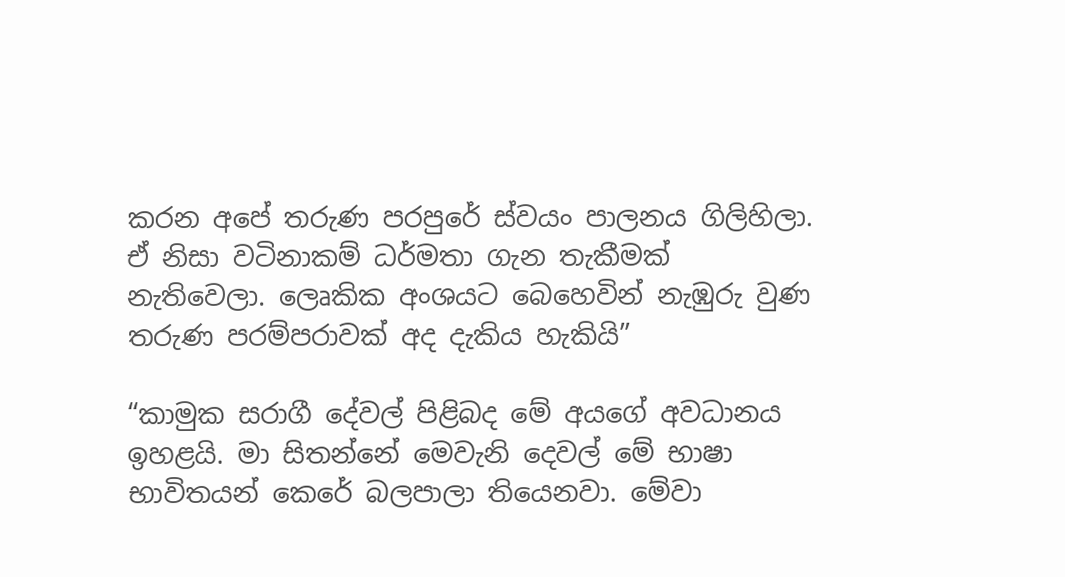කරන අපේ තරුණ පරපුරේ ස්වයං පාලනය ගිලිහිලා. ඒ නිසා වටිනාකම් ධර්මතා ගැන තැකීමක් නැතිවෙලා. ලෙෘකික අංශයට බෙහෙවින් නැඹුරු වුණ තරුණ පරම්පරාවක් අද දැකිය හැකියි”

“කාමුක සරාගී දේවල් පිළිබද මේ අයගේ අවධානය ඉහළයි. මා සිතන්නේ මෙවැනි දෙවල් මේ භාෂා භාවිතයන් කෙරේ බලපාලා තියෙනවා. මේවා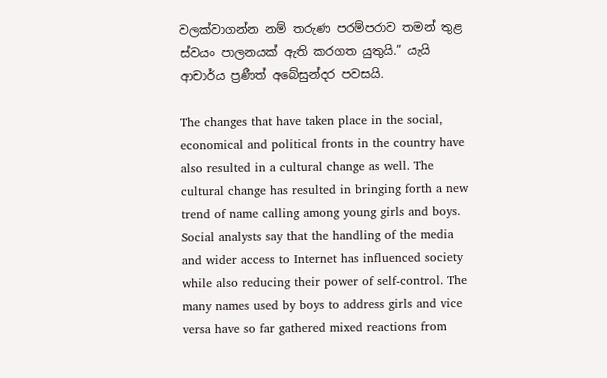වලක්වාගන්න නම් තරුණ පරම්පරාව තමන් තුළ ස්වයං පාලනයක් ඇති කරගත යුතුයි.” යැයි ආචාර්ය ප්‍රණීත් අබේසුන්දර පවසයි.

The changes that have taken place in the social, economical and political fronts in the country have also resulted in a cultural change as well. The cultural change has resulted in bringing forth a new trend of name calling among young girls and boys. Social analysts say that the handling of the media and wider access to Internet has influenced society while also reducing their power of self-control. The many names used by boys to address girls and vice versa have so far gathered mixed reactions from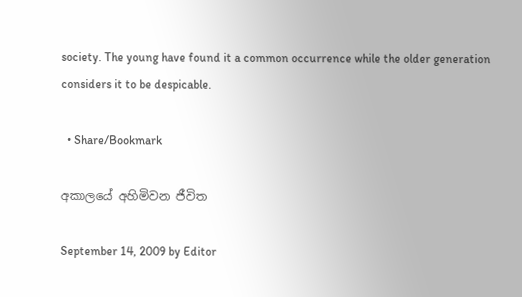society. The young have found it a common occurrence while the older generation considers it to be despicable.

  • Share/Bookmark

අකාලයේ අහිමිවන ජීවිත

September 14, 2009 by Editor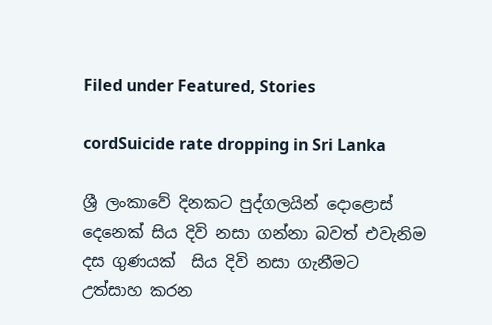Filed under Featured, Stories

cordSuicide rate dropping in Sri Lanka

ශ්‍රී ලංකාවේ දිනකට පුද්ගලයින් දොළොස් දෙනෙක් සිය දිවි නසා ගන්නා බවත් එවැනිම දස ගුණයක්  සිය දිවි නසා ගැනීමට උත්සාහ කරන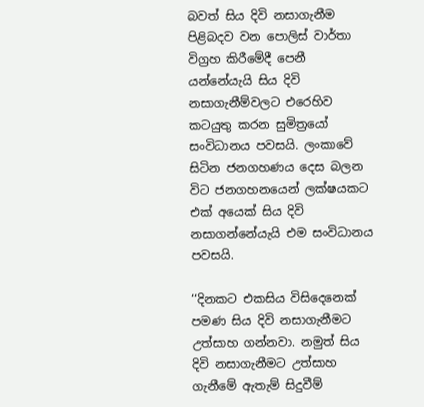බවත් සිය දිවි නසාගැනීම පිළිබදව වන පොලිස් වාර්තා විග්‍රහ කිරීමේදී පෙනී යන්නේයැයි සිය දිවි නසාගැනීම්වලට එරෙහිව කටයුතු කරන සුමිත්‍රයෝ සංවිධානය පවසයි. ලංකාවේ සිටින ජනගහණය දෙස බලන විට ජනගහනයෙන් ලක්ෂයකට එක් අයෙක් සිය දිවි නසාගන්නේයැයි එම සංවිධානය පවසයි.

‘‘දිනකට එකසිය විසිදෙනෙක් පමණ සිය දිවි නසාගැනීමට උත්සාහ ගන්නවා. නමුත් සිය දිවි නසාගැනීමට උත්සාහ ගැනීමේ ඇතැම් සිදුවීම්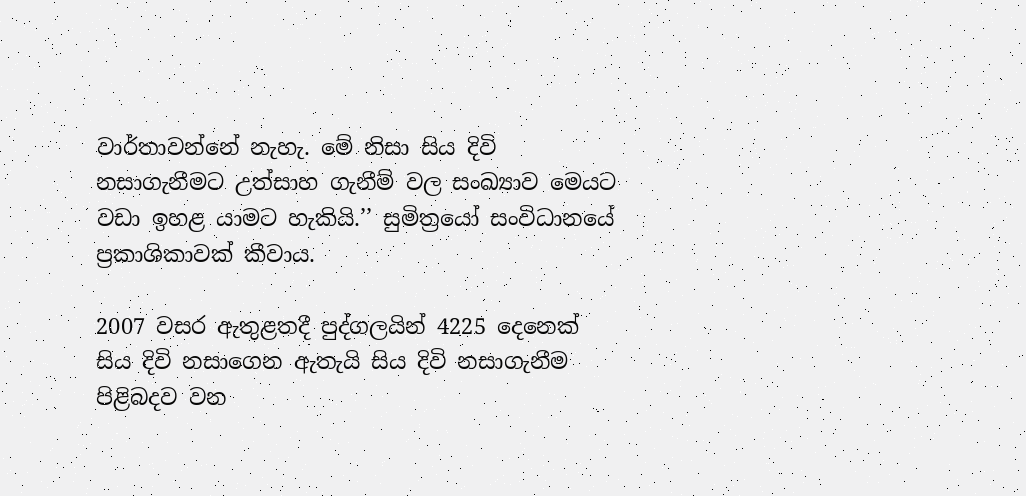වාර්තාවන්නේ නැහැ. මේ නිසා සිය දිවි නසාගැනීමට උත්සාහ ගැනීම් වල සංඛ්‍යාව මෙයට වඩා ඉහළ යාමට හැකියි.’’ සුමිත්‍රයෝ සංවිධානයේ ප්‍රකාශිකාවක් කීවාය.

2007 වසර ඇතුළතදී පුද්ගලයින් 4225 දෙනෙක් සිය දිවි නසාගෙන ඇතැයි සිය දිවි නසාගැනීම පිළිබදව වන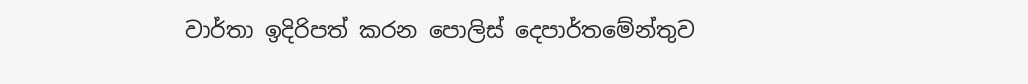වාර්තා ඉදිරිපත් කරන පොලිස් දෙපාර්තමේන්තුව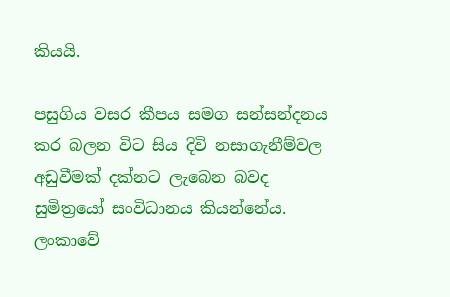කියයි.

පසුගිය වසර කීපය සමග සන්සන්දනය කර බලන විට සිය දිවි නසාගැනීම්වල අඩුවීමක් දක්නට ලැබෙන බවද සුමිත්‍රයෝ සංවිධානය කියන්නේය. ලංකාවේ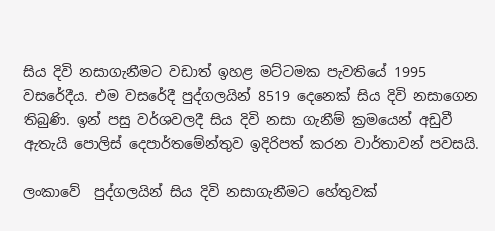සිය දිවි නසාගැනීමට වඩාත් ඉහළ මට්ටමක පැවතියේ 1995 වසරේදීය. එම වසරේදී පුද්ගලයින් 8519 දෙනෙක් සිය දිවි නසාගෙන තිබුණි. ඉන් පසු වර්ශවලදී සිය දිවි නසා ගැනීම් ක්‍රමයෙන් අඩුවී ඇතැයි පොලිස් දෙපාර්තමේන්තුව ඉදිරිපත් කරන වාර්තාවන් පවසයි.

ලංකාවේ  පුද්ගලයින් සිය දිවි නසාගැනීමට හේතුවක්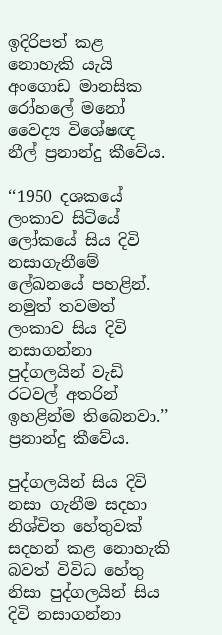ඉදිරිපත් කළ නොහැකි යැයි අංගොඩ මානසික රෝහලේ මනෝ වෛද්‍ය විශේෂඥ නීල් ප්‍රනාන්දු කීවේය.

‘‘1950 දශකයේ ලංකාව සිටියේ ලෝකයේ සිය දිවි නසාගැනීමේ ලේඛනයේ පහළින්. නමුත් තවමත් ලංකාව සිය දිවි නසාගන්නා පුද්ගලයින් වැඩි රටවල් අතරින් ඉහළින්ම තිබෙනවා.’’ ප්‍රනාන්දු කීවේය.

පුද්ගලයින් සිය දිවි නසා ගැනීම සදහා නිශ්චිත හේතුවක් සදහන් කළ නොහැකි බවත් විවිධ හේතු නිසා පුද්ගලයින් සිය දිවි නසාගන්නා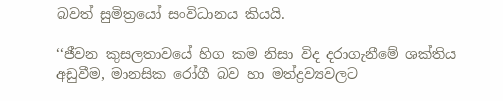බවත් සුමිත්‍රයෝ සංවිධානය කියයි.

‘‘ජීවන කුසලතාවයේ හිග කම නිසා විද දරාගැනීමේ ශක්තිය අඩුවීම, මානසික රෝගී බව හා මත්ද්‍රව්‍යවලට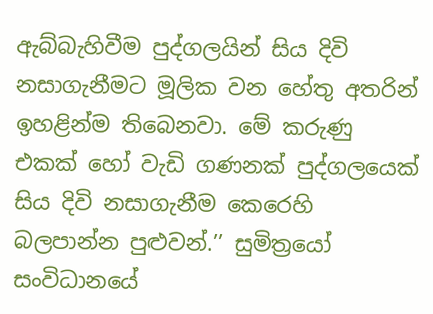ඇබ්බැහිවීම පුද්ගලයින් සිය දිවි නසාගැනීමට මූලික වන හේතු අතරින් ඉහළින්ම තිබෙනවා. මේ කරුණු එකක් හෝ වැඩි ගණනක් පුද්ගලයෙක් සිය දිවි නසාගැනීම කෙරෙහි බලපාන්න පුළුවන්.’’ සුමිත්‍රයෝ සංවිධානයේ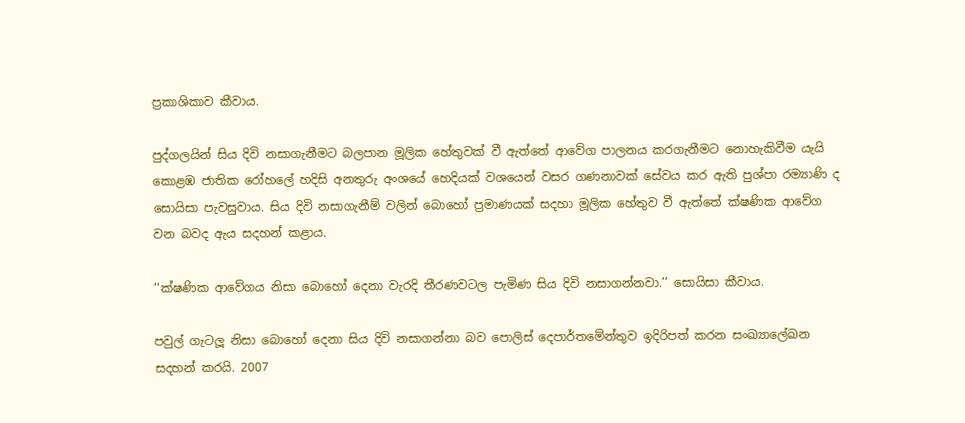ප්‍රකාශිකාව කීවාය.

පුද්ගලයින් සිය දිවි නසාගැනීමට බලපාන මූලික හේතුවක් වී ඇත්තේ ආවේග පාලනය කරගැනීමට නොහැකිවීම යැයි කොළඹ ජාතික රෝහලේ හදිසි අනතුරු අංශයේ හෙදියක් වශයෙන් වසර ගණනාවක් සේවය කර ඇති පුශ්පා රම්‍යාණි ද සොයිසා පැවසුවාය. සිය දිවි නසාගැනීම් වලින් බොහෝ ප්‍රමාණයක් සදහා මූලික හේතුව වී ඇත්තේ ක්ෂණික ආවේග වන බවද ඇය සදහන් කළාය.

‘‘ක්ෂණික ආවේගය නිසා බොහෝ දෙනා වැරදි තීරණවටල පැමිණ සිය දිවි නසාගන්නවා.’’ සොයිසා කීවාය.

පවුල් ගැටලූ නිසා බොහෝ දෙනා සිය දිවි නසාගන්නා බව පොලිස් දෙපාර්තමේන්තුව ඉදිරිපත් කරන සංඛ්‍යාලේඛන සදහන් කරයි. 2007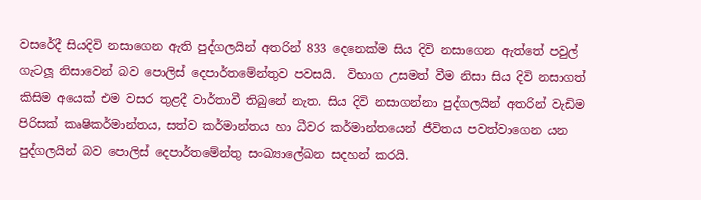වසරේදී සියදිවි නසාගෙන ඇති පුද්ගලයින් අතරින් 833 දෙනෙක්ම සිය දිවි නසාගෙන ඇත්තේ පවුල් ගැටලූ නිසාවෙන් බව පොලිස් දෙපාර්තමේන්තුව පවසයි.  විභාග උසමත් වීම නිසා සිය දිවි නසාගත් කිසිම අයෙක් එම වසර තුළදී වාර්තාවී තිබුනේ නැත. සිය දිවි නසාගන්නා පුද්ගලයින් අතරින් වැඩිම පිරිසක් කෘෂිකර්මාන්තය, සත්ව කර්මාන්තය හා ධීවර කර්මාන්තයෙන් ජීවිතය පවත්වාගෙන යන පුද්ගලයින් බව පොලිස් දෙපාර්තමේන්තු සංඛ්‍යාලේඛන සදහන් කරයි.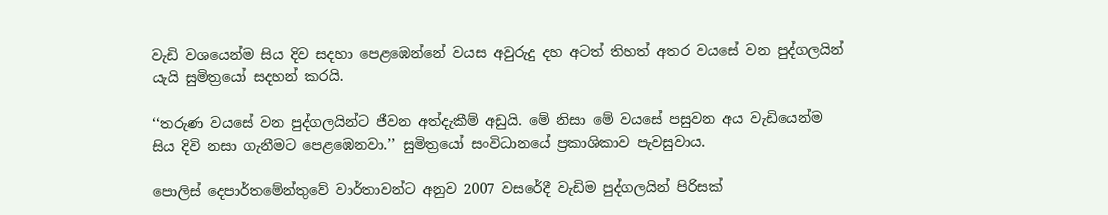වැඩි වශයෙන්ම සිය දිව සදහා පෙළඹෙන්නේ වයස අවුරුදු දහ අටත් තිහත් අතර වයසේ වන පුද්ගලයින් යැයි සුමිත්‍රයෝ සදහන් කරයි.

‘‘තරුණ වයසේ වන පුද්ගලයින්ට ජීවන අත්දැකීම් අඩුයි. මේ නිසා මේ වයසේ පසුවන අය වැඩියෙන්ම සිය දිවි නසා ගැනීමට පෙළඹෙනවා.’’ සුමිත්‍රයෝ සංවිධානයේ ප්‍රකාශිකාව පැවසුවාය.

පොලිස් දෙපාර්තමේන්තුවේ වාර්තාවන්ට අනුව 2007 වසරේදී වැඩිම පුද්ගලයින් පිරිසක්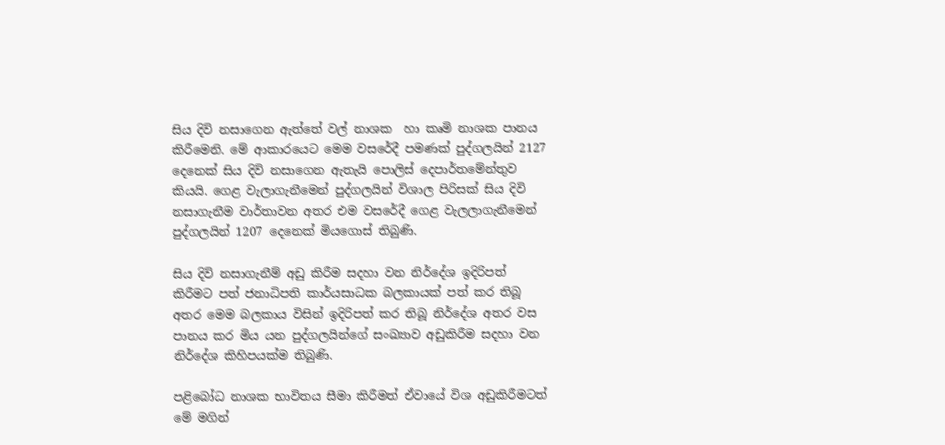සිය දිවි නසාගෙන ඇත්තේ වල් නාශක  හා කෘමි නාශක පානය කිරීමෙනි. මේ ආකාරයෙට මෙම වසරේදී පමණක් පුද්ගලයින් 2127 දෙනෙක් සිය දිවි නසාගෙන ඇතැයි පොලිස් දෙපාර්තමේන්තුව කියයි. ගෙළ වැලාගැනීමෙන් පුද්ගලයින් විශාල පිරිසක් සිය දිවි නසාගැනීම වාර්තාවන අතර එම වසරේදී ගෙළ වැලලාගැනීමෙන් පුද්ගලයින් 1207 දෙනෙක් මියගොස් තිබුණි.

සිය දිවි නසාගැනීම් අඩු කිරීම සදහා වන නිර්දේශ ඉදිරිපත් කිරීමට පත් ජනාධිපති කාර්යසාධක බලකායක් පත් කර තිබූ අතර මෙම බලකාය විසින් ඉදිරිපත් කර තිබූ නිර්දේශ අතර වස පානය කර මිය යන පුද්ගලයින්ගේ සංඛ්‍යාව අඩුකිරීම සදහා වන නිර්දේශ කිහිපයක්ම තිබුණි.

පළිබෝධ නාශක භාවිතය සීමා කිරීමත් ඒවායේ විශ අඩුකිරීමටත් මේ මගින්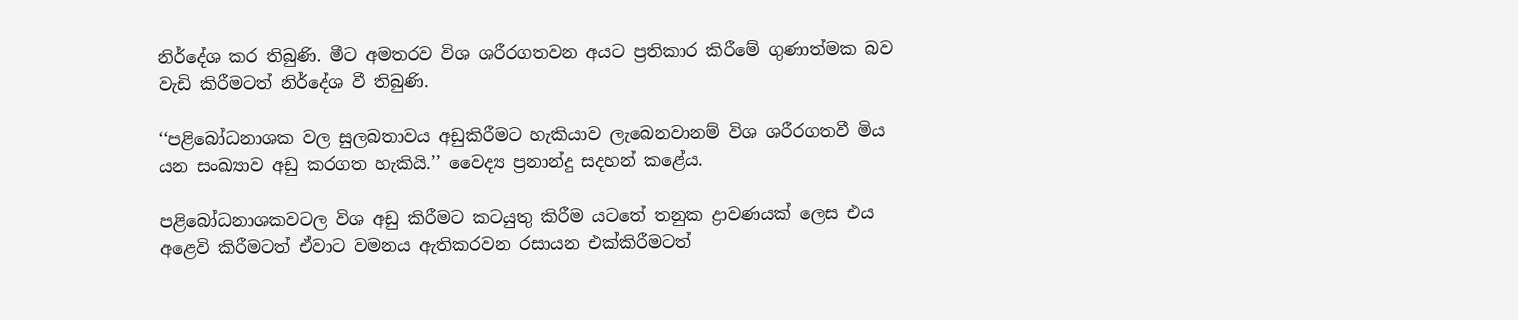නිර්දේශ කර තිබුණි. මීට අමතරව විශ ශරීරගතවන අයට ප්‍රතිකාර කිරීමේ ගුණාත්මක බව වැඩි කිරීමටත් නිර්දේශ වී තිබුණි.

‘‘පළිබෝධනාශක වල සුලබතාවය අඩුකිරීමට හැකියාව ලැබෙනවානම් විශ ශරීරගතවී මිය යන සංඛ්‍යාව අඩු කරගත හැකියි.’’ වෛද්‍ය ප්‍රනාන්දු සදහන් කළේය.

පළිබෝධනාශකවටල විශ අඩු කිරීමට කටයුතු කිරීම යටතේ තනුක ද්‍රාවණයක් ලෙස එය අළෙවි කිරීමටත් ඒවාට වමනය ඇතිකරවන රසායන එක්කිරීමටත්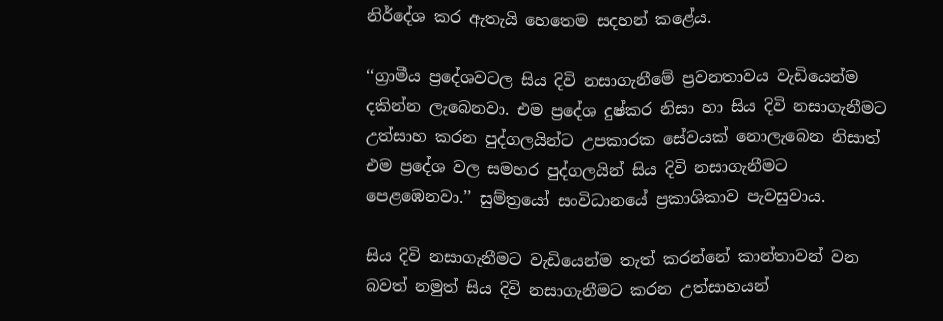නිර්දේශ කර ඇතැයි හෙතෙම සදහන් කළේය.

‘‘ග්‍රාමීය ප්‍රදේශවටල සිය දිවි නසාගැනීමේ ප්‍රවනතාවය වැඩියෙන්ම දකින්න ලැබෙනවා. එම ප්‍රදේශ දුෂ්කර නිසා හා සිය දිවි නසාගැනීමට උත්සාහ කරන පුද්ගලයින්ට උපකාරක සේවයක් නොලැබෙන නිසාත් එම ප්‍රදේශ වල සමහර පුද්ගලයින් සිය දිවි නසාගැනීමට පෙළඹෙනවා.’’ සුම්ත්‍රයෝ සංවිධානයේ ප්‍රකාශිකාව පැවසුවාය.

සිය දිවි නසාගැනීමට වැඩියෙන්ම තැත් කරන්නේ කාන්තාවන් වන බවත් නමුත් සිය දිවි නසාගැනීමට කරන උත්සාහයන්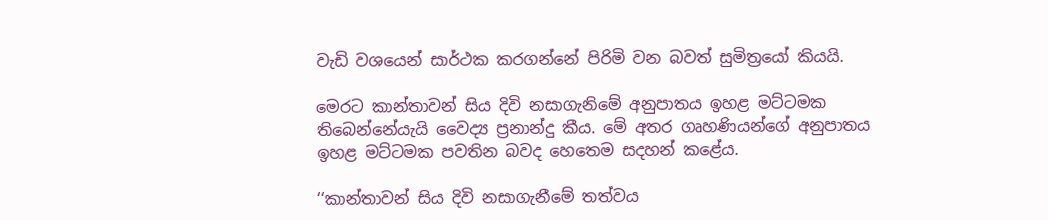වැඩි වශයෙන් සාර්ථක කරගන්නේ පිරිමි වන බවත් සුමිත්‍රයෝ කියයි.

මෙරට කාන්තාවන් සිය දිවි නසාගැනිමේ අනුපාතය ඉහළ මට්ටමක තිබෙන්නේයැයි වෛද්‍ය ප්‍රනාන්දු කීය. මේ අතර ගෘහණියන්ගේ අනුපාතය ඉහළ මට්ටමක පවතින බවද හෙතෙම සදහන් කළේය.

‘‘කාන්තාවන් සිය දිවි නසාගැනීමේ තත්වය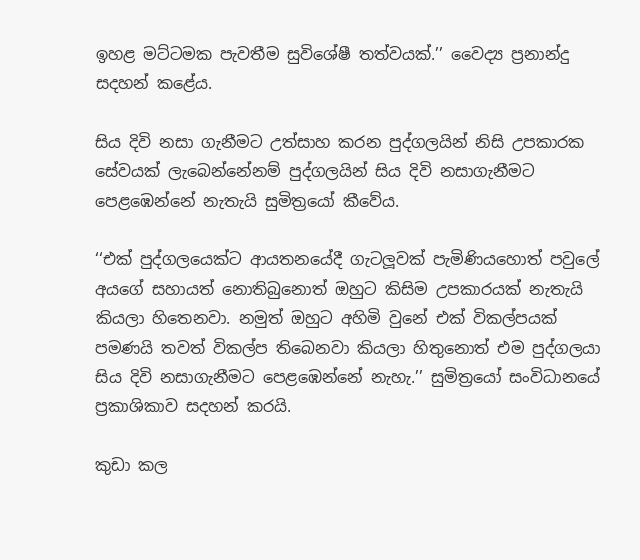ඉහළ මට්ටමක පැවතීම සුවිශේෂී තත්වයක්.’’ වෛද්‍ය ප්‍රනාන්දු සදහන් කළේය.

සිය දිවි නසා ගැනීමට උත්සාහ කරන පුද්ගලයින් නිසි උපකාරක සේවයක් ලැබෙන්නේනම් පුද්ගලයින් සිය දිවි නසාගැනීමට පෙළඹෙන්නේ නැතැයි සුමිත්‍රයෝ කීවේය.

‘‘එක් පුද්ගලයෙක්ට ආයතනයේදී ගැටලූවක් පැමිණියහොත් පවුලේ අයගේ සහායත් නොතිබුනොත් ඔහුට කිසිම උපකාරයක් නැතැයි කියලා හිතෙනවා. නමුත් ඔහුට අහිමි වුනේ එක් විකල්පයක් පමණයි තවත් විකල්ප තිබෙනවා කියලා හිතුනොත් එම පුද්ගලයා සිය දිවි නසාගැනීමට පෙළඹෙන්නේ නැහැ.’’ සුමිත්‍රයෝ සංවිධානයේ ප්‍රකාශිකාව සදහන් කරයි.

කුඩා කල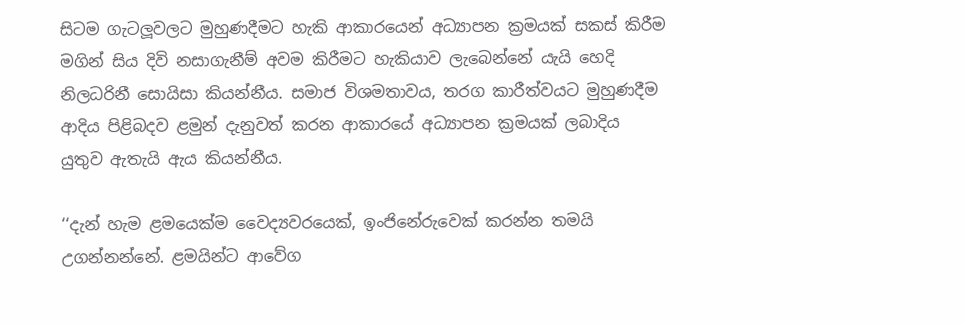සිටම ගැටලූවලට මුහුණදීමට හැකි ආකාරයෙන් අධ්‍යාපන ක්‍රමයක් සකස් කිරීම මගින් සිය දිවි නසාගැනීම් අවම කිරීමට හැකියාව ලැබෙන්නේ යැයි හෙදි නිලධරිනී සොයිසා කියන්නීය. සමාජ විශමතාවය, තරග කාරීත්වයට මුහුණදීම ආදිය පිළිබදව ළමුන් දැනුවත් කරන ආකාරයේ අධ්‍යාපන ක්‍රමයක් ලබාදිය යුතුව ඇතැයි ඇය කියන්නීය.

‘‘දැන් හැම ළමයෙක්ම වෛද්‍යවරයෙක්, ඉංජිනේරුවෙක් කරන්න තමයි උගන්නන්නේ. ළමයින්ට ආවේග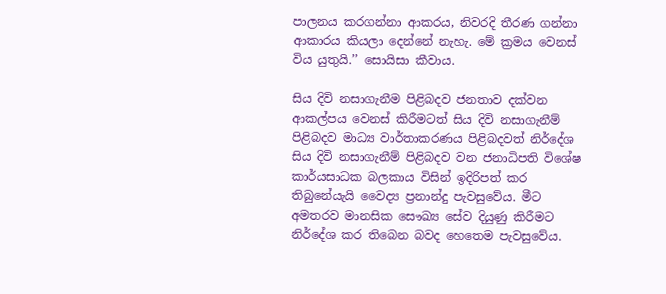පාලනය කරගන්නා ආකරය, නිවරදි තීරණ ගන්නා ආකාරය කියලා දෙන්නේ නැහැ. මේ ක්‍රමය වෙනස් විය යුතුයි.’’ සොයිසා කීවාය.

සිය දිවි නසාගැනීම පිළිබදව ජනතාව දක්වන ආකල්පය වෙනස් කිරීමටත් සිය දිවි නසාගැනීම් පිළිබදව මාධ්‍ය වාර්තාකරණය පිළිබදවත් නිර්දේශ සිය දිවි නසාගැනීම් පිළිබදව වන ජනාධිපති විශේෂ කාර්යසාධක බලකාය විසින් ඉදිරිපත් කර තිබුනේයැයි වෛද්‍ය ප්‍රනාන්දු පැවසුවේය. මීට අමතරව මානසික සෞඛ්‍ය සේව දියුණු කිරීමට නිර්දේශ කර තිබෙන බවද හෙතෙම පැවසුවේය.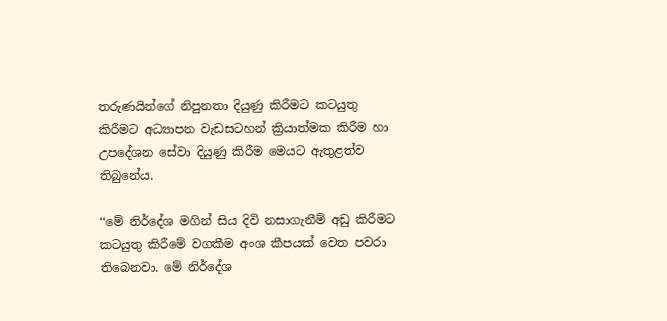තරුණයින්ගේ නිපුනතා දියුණු කිරීමට කටයුතු කිරීමට අධ්‍යාපන වැඩසටහන් ක්‍රියාත්මක කිරීම හා උපදේශන සේවා දියුණු කිරීම මෙයට ඇතුළත්ව තිබුනේය.

‘‘මේ නිර්දේශ මගින් සිය දිවි නසාගැනීම් අඩු කිරීමට කටයුතු කිරීමේ වගකීම අංශ කීපයක් වෙත පවරා තිබෙනවා. මේ නිර්දේශ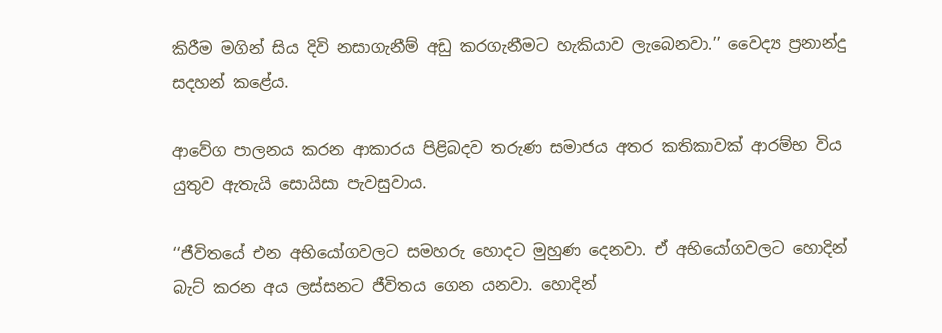කිරීම මගින් සිය දිවි නසාගැනීම් අඩු කරගැනීමට හැකියාව ලැබෙනවා.’’ වෛද්‍ය ප්‍රනාන්දු සදහන් කළේය.

ආවේග පාලනය කරන ආකාරය පිළිබදව තරුණ සමාජය අතර කතිකාවක් ආරම්භ විය යුතුව ඇතැයි සොයිසා පැවසුවාය.

‘‘ජීවිතයේ එන අභියෝගවලට සමහරු හොදට මුහුණ දෙනවා. ඒ අභියෝගවලට හොදින් බැට් කරන අය ලස්සනට ජීවිතය ගෙන යනවා. හොදින්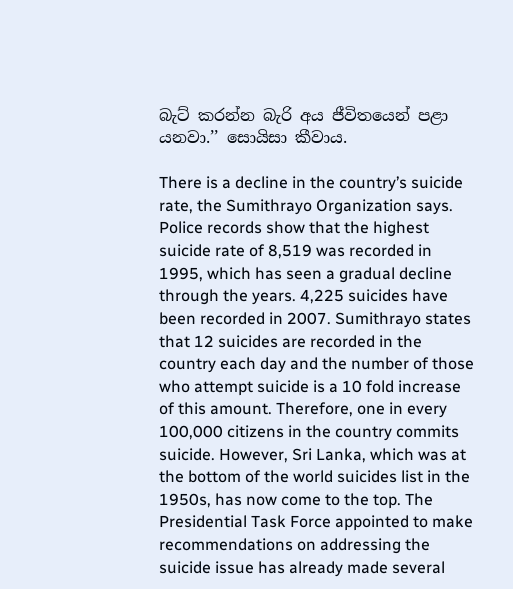බැට් කරන්න බැරි අය ජීවිතයෙන් පළා යනවා.’’ සොයිසා කීවාය.

There is a decline in the country’s suicide rate, the Sumithrayo Organization says. Police records show that the highest suicide rate of 8,519 was recorded in 1995, which has seen a gradual decline through the years. 4,225 suicides have been recorded in 2007. Sumithrayo states that 12 suicides are recorded in the country each day and the number of those who attempt suicide is a 10 fold increase of this amount. Therefore, one in every 100,000 citizens in the country commits suicide. However, Sri Lanka, which was at the bottom of the world suicides list in the 1950s, has now come to the top. The Presidential Task Force appointed to make recommendations on addressing the suicide issue has already made several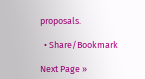proposals.

  • Share/Bookmark

Next Page »